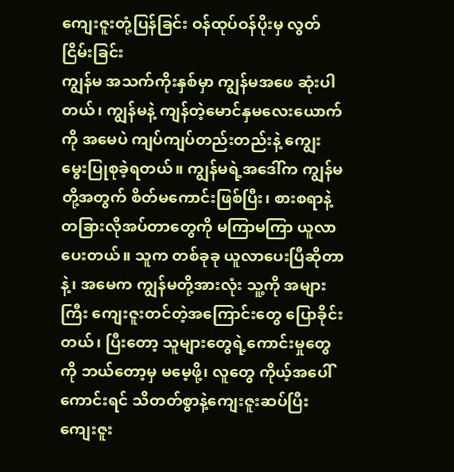ကျေးဇူးတုံ့ပြန်ခြင်း ဝန်ထုပ်ဝန်ပိုးမှ လွတ်ငြိမ်းခြင်း
ကျွန်မ အသက်ကိုးနှစ်မှာ ကျွန်မအဖေ ဆုံးပါတယ်၊ ကျွန်မနဲ့ ကျန်တဲ့မောင်နှမလေးယောက်ကို အမေပဲ ကျပ်ကျပ်တည်းတည်းနဲ့ ကျွေးမွေးပြုစုခဲ့ရတယ်။ ကျွန်မရဲ့အဒေါ်က ကျွန်မတို့အတွက် စိတ်မကောင်းဖြစ်ပြီး၊ စားစရာနဲ့ တခြားလိုအပ်တာတွေကို မကြာမကြာ ယူလာပေးတယ်။ သူက တစ်ခုခု ယူလာပေးပြီဆိုတာနဲ့၊ အမေက ကျွန်မတို့အားလုံး သူ့ကို အများကြီး ကျေးဇူးတင်တဲ့အကြောင်းတွေ ပြောခိုင်းတယ်၊ ပြီးတော့ သူများတွေရဲ့ကောင်းမှုတွေကို ဘယ်တော့မှ မမေ့ဖို့၊ လူတွေ ကိုယ့်အပေါ် ကောင်းရင် သိတတ်စွာနဲ့ကျေးဇူးဆပ်ပြီး ကျေးဇူး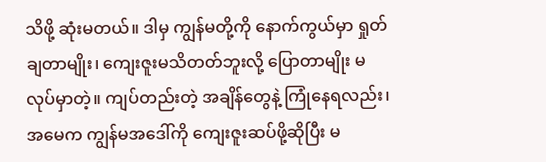သိဖို့ ဆုံးမတယ်။ ဒါမှ ကျွန်မတို့ကို နောက်ကွယ်မှာ ရှုတ်ချတာမျိုး၊ ကျေးဇူးမသိတတ်ဘူးလို့ ပြောတာမျိုး မလုပ်မှာတဲ့။ ကျပ်တည်းတဲ့ အချိန်တွေနဲ့ ကြုံနေရလည်း၊ အမေက ကျွန်မအဒေါ်ကို ကျေးဇူးဆပ်ဖို့ဆိုပြီး မ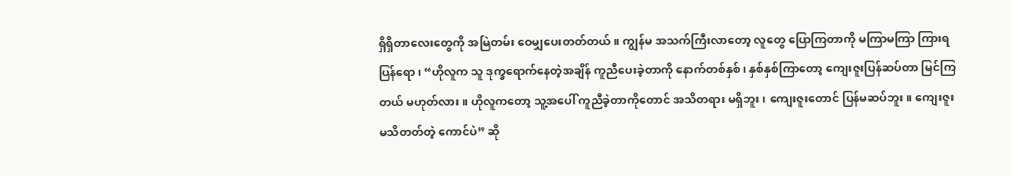ရှိရှိတာလေးတွေကို အမြဲတမ်း ဝေမျှပေးတတ်တယ်။ ကျွန်မ အသက်ကြီးလာတော့ လူတွေ ပြောကြတာကို မကြာမကြာ ကြားရပြန်ရော၊ “ဟိုလူက သူ ဒုက္ခရောက်နေတဲ့အချိန် ကူညီပေးခဲ့တာကို နောက်တစ်နှစ်၊ နှစ်နှစ်ကြာတော့ ကျေးဇူးပြန်ဆပ်တာ မြင်ကြတယ် မဟုတ်လား။ ဟိုလူကတော့ သူ့အပေါ် ကူညီခဲ့တာကိုတောင် အသိတရား မရှိဘူး၊ ကျေးဇူးတောင် ပြန်မဆပ်ဘူး။ ကျေးဇူးမသိတတ်တဲ့ ကောင်ပဲ” ဆို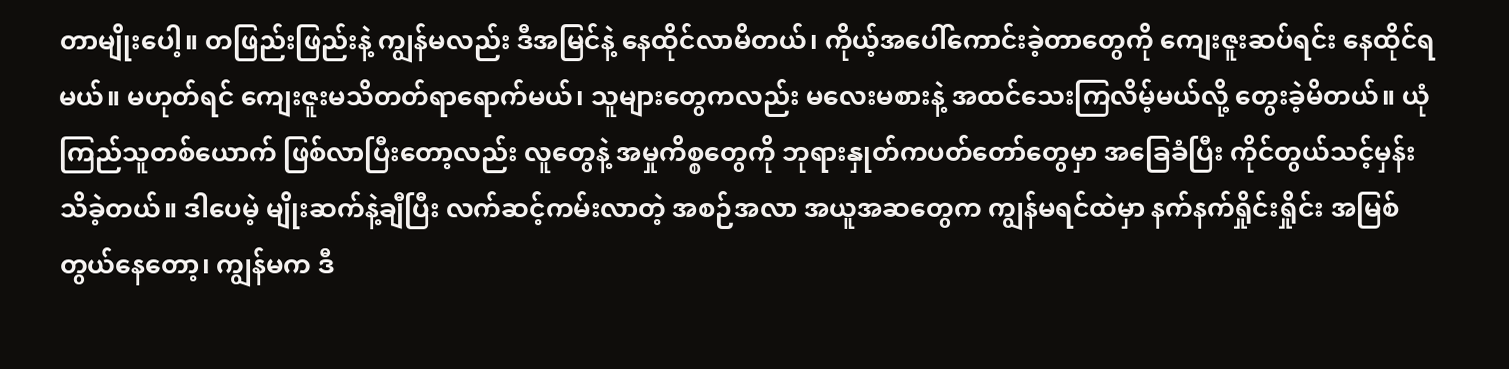တာမျိုးပေါ့။ တဖြည်းဖြည်းနဲ့ ကျွန်မလည်း ဒီအမြင်နဲ့ နေထိုင်လာမိတယ်၊ ကိုယ့်အပေါ်ကောင်းခဲ့တာတွေကို ကျေးဇူးဆပ်ရင်း နေထိုင်ရမယ်။ မဟုတ်ရင် ကျေးဇူးမသိတတ်ရာရောက်မယ်၊ သူများတွေကလည်း မလေးမစားနဲ့ အထင်သေးကြလိမ့်မယ်လို့ တွေးခဲ့မိတယ်။ ယုံကြည်သူတစ်ယောက် ဖြစ်လာပြီးတော့လည်း လူတွေနဲ့ အမှုကိစ္စတွေကို ဘုရားနှုတ်ကပတ်တော်တွေမှာ အခြေခံပြီး ကိုင်တွယ်သင့်မှန်း သိခဲ့တယ်။ ဒါပေမဲ့ မျိုးဆက်နဲ့ချီပြီး လက်ဆင့်ကမ်းလာတဲ့ အစဉ်အလာ အယူအဆတွေက ကျွန်မရင်ထဲမှာ နက်နက်ရှိုင်းရှိုင်း အမြစ်တွယ်နေတော့၊ ကျွန်မက ဒီ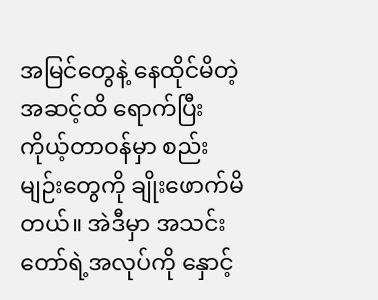အမြင်တွေနဲ့ နေထိုင်မိတဲ့အဆင့်ထိ ရောက်ပြီး ကိုယ့်တာဝန်မှာ စည်းမျဉ်းတွေကို ချိုးဖောက်မိတယ်။ အဲဒီမှာ အသင်းတော်ရဲ့အလုပ်ကို နှောင့်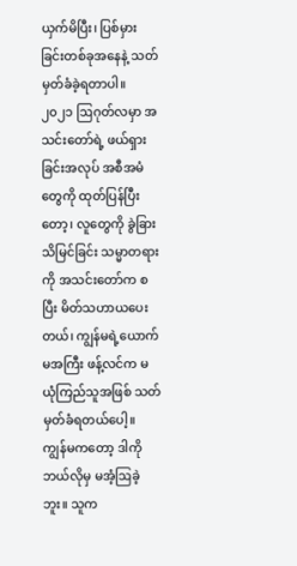ယှက်မိပြီး၊ ပြစ်မှားခြင်းတစ်ခုအနေနဲ့ သတ်မှတ်ခံခဲ့ရတာပါ။
၂၀၂၁ ဩဂုတ်လမှာ အသင်းတော်ရဲ့ ဖယ်ရှားခြင်းအလုပ် အစီအမံတွေကို ထုတ်ပြန်ပြီးတော့၊ လူတွေကို ခွဲခြားသိမြင်ခြင်း သမ္မာတရားကို အသင်းတော်က စပြီး မိတ်သဟာယပေးတယ်၊ ကျွန်မရဲ့ယောက်မအကြီး ဖန့်လင်က မယုံကြည်သူအဖြစ် သတ်မှတ်ခံရတယ်ပေါ့။ ကျွန်မကတော့ ဒါကို ဘယ်လိုမှ မအံ့ဩခဲ့ဘူး။ သူက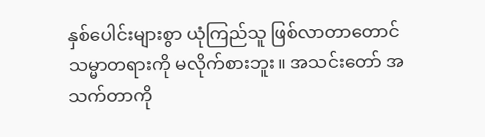နှစ်ပေါင်းများစွာ ယုံကြည်သူ ဖြစ်လာတာတောင် သမ္မာတရားကို မလိုက်စားဘူး။ အသင်းတော် အသက်တာကို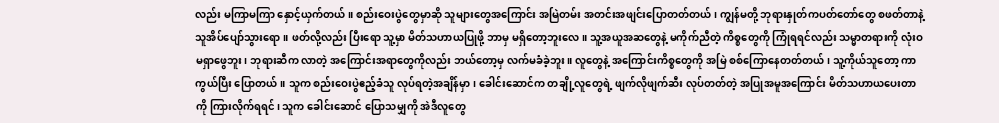လည်း မကြာမကြာ နှောင့်ယှက်တယ်။ စည်းဝေးပွဲတွေမှာဆို သူများတွေအကြောင်း အမြဲတမ်း အတင်းအဖျင်းပြောတတ်တယ်၊ ကျွန်မတို့ ဘုရားနှုတ်ကပတ်တော်တွေ စဖတ်တာနဲ့ သူအိပ်ပျော်သွားရော။ ဖတ်လို့လည်း ပြီးရော သူ့မှာ မိတ်သဟာယပြုဖို့ ဘာမှ မရှိတော့ဘူးလေ။ သူ့အယူအဆတွေနဲ့ မကိုက်ညီတဲ့ ကိစ္စတွေကို ကြုံရရင်လည်း သမ္မာတရားကို လုံးဝ မရှာဖွေဘူး၊ ဘုရားဆီက လာတဲ့ အကြောင်းအရာတွေကိုလည်း ဘယ်တော့မှ လက်မခံခဲ့ဘူး။ လူတွေနဲ့ အကြောင်းကိစ္စတွေကို အမြဲ စစ်ကြောနေတတ်တယ်၊ သူ့ကိုယ်သူတော့ ကာကွယ်ပြီး ပြောတယ်။ သူက စည်းဝေးပွဲဧည့်ခံသူ လုပ်ရတဲ့အချိန်မှာ၊ ခေါင်းဆောင်က တချို့လူတွေရဲ့ ဖျက်လိုဖျက်ဆီး လုပ်တတ်တဲ့ အပြုအမူအကြောင်း မိတ်သဟာယပေးတာကို ကြားလိုက်ရရင်၊ သူက ခေါင်းဆောင် ပြောသမျှကို အဲဒီလူတွေ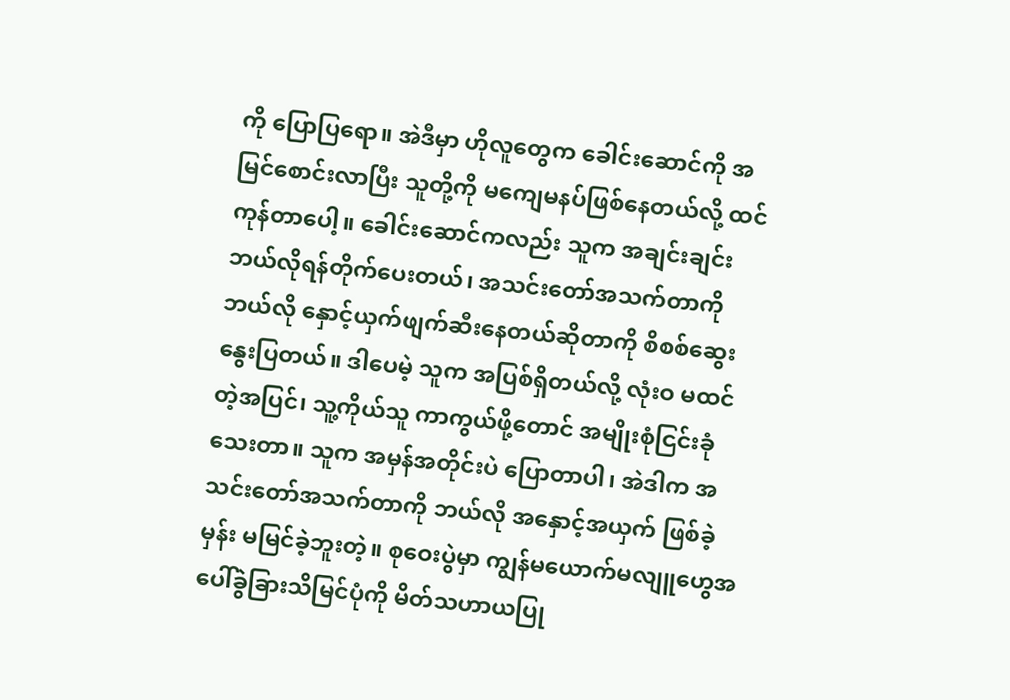ကို ပြောပြရော။ အဲဒီမှာ ဟိုလူတွေက ခေါင်းဆောင်ကို အမြင်စောင်းလာပြီး သူတို့ကို မကျေမနပ်ဖြစ်နေတယ်လို့ ထင်ကုန်တာပေါ့။ ခေါင်းဆောင်ကလည်း သူက အချင်းချင်း ဘယ်လိုရန်တိုက်ပေးတယ်၊ အသင်းတော်အသက်တာကို ဘယ်လို နှောင့်ယှက်ဖျက်ဆီးနေတယ်ဆိုတာကို စိစစ်ဆွေးနွေးပြတယ်။ ဒါပေမဲ့ သူက အပြစ်ရှိတယ်လို့ လုံးဝ မထင်တဲ့အပြင်၊ သူ့ကိုယ်သူ ကာကွယ်ဖို့တောင် အမျိုးစုံငြင်းခုံသေးတာ။ သူက အမှန်အတိုင်းပဲ ပြောတာပါ၊ အဲဒါက အသင်းတော်အသက်တာကို ဘယ်လို အနှောင့်အယှက် ဖြစ်ခဲ့မှန်း မမြင်ခဲ့ဘူးတဲ့။ စုဝေးပွဲမှာ ကျွန်မယောက်မလျူဟွေအပေါ်ခွဲခြားသိမြင်ပုံကို မိတ်သဟာယပြု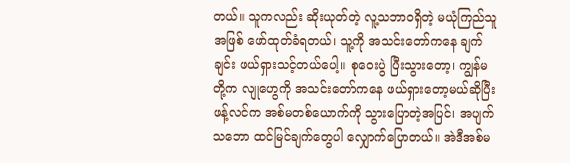တယ်။ သူကလည်း ဆိုးယုတ်တဲ့ လူ့သဘာဝရှိတဲ့ မယုံကြည်သူအဖြစ် ဖော်ထုတ်ခံရတယ်၊ သူ့ကို အသင်းတော်ကနေ ချက်ချင်း ဖယ်ရှားသင့်တယ်ပေါ့။ စုဝေးပွဲ ပြီးသွားတော့၊ ကျွန်မတို့က လျုဟွေကို အသင်းတော်ကနေ ဖယ်ရှားတော့မယ်ဆိုပြီး ဖန့်လင်က အစ်မတစ်ယောက်ကို သွားပြောတဲ့အပြင်၊ အပျက်သဘော ထင်မြင်ချက်တွေပါ လျှောက်ပြောတယ်။ အဲဒီအစ်မ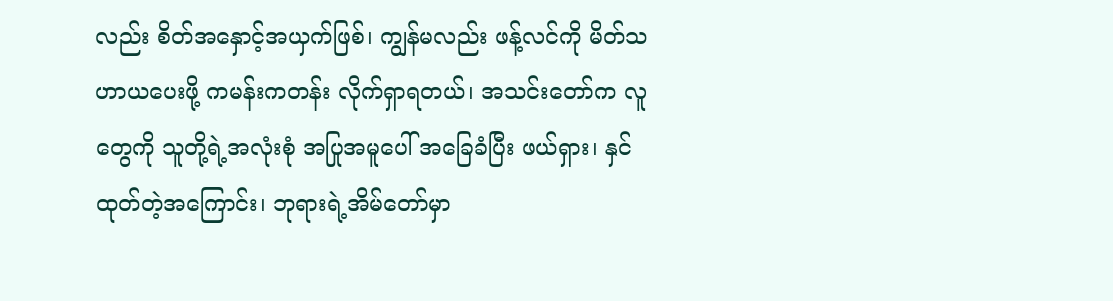လည်း စိတ်အနှောင့်အယှက်ဖြစ်၊ ကျွန်မလည်း ဖန့်လင်ကို မိတ်သဟာယပေးဖို့ ကမန်းကတန်း လိုက်ရှာရတယ်၊ အသင်းတော်က လူတွေကို သူတို့ရဲ့အလုံးစုံ အပြုအမူပေါ် အခြေခံပြီး ဖယ်ရှား၊ နှင်ထုတ်တဲ့အကြောင်း၊ ဘုရားရဲ့အိမ်တော်မှာ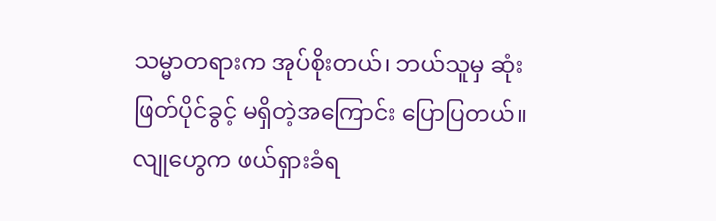သမ္မာတရားက အုပ်စိုးတယ်၊ ဘယ်သူမှ ဆုံးဖြတ်ပိုင်ခွင့် မရှိတဲ့အကြောင်း ပြောပြတယ်။ လျုဟွေက ဖယ်ရှားခံရ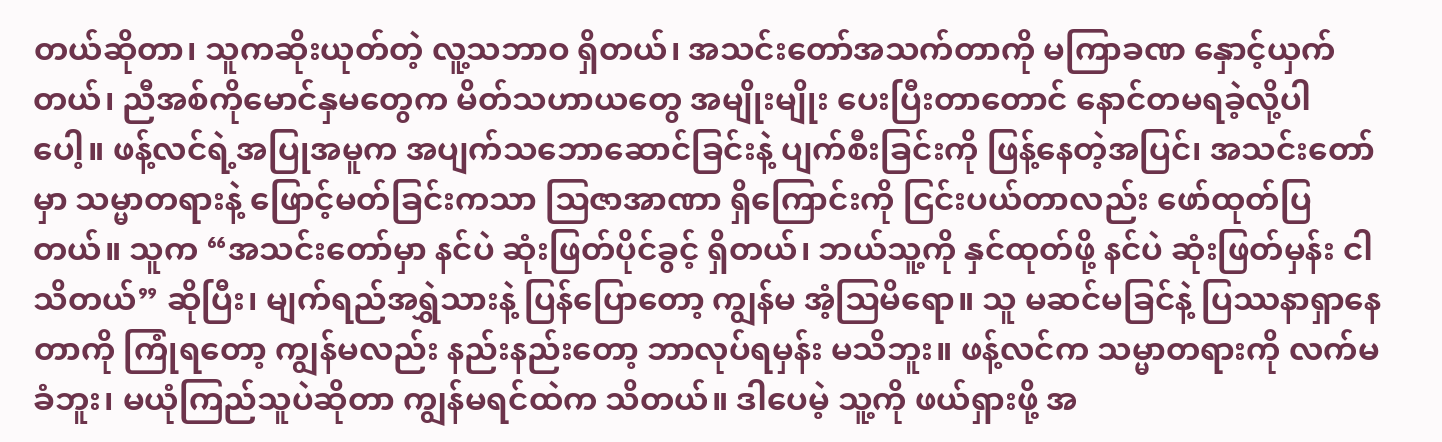တယ်ဆိုတာ၊ သူကဆိုးယုတ်တဲ့ လူ့သဘာဝ ရှိတယ်၊ အသင်းတော်အသက်တာကို မကြာခဏ နှောင့်ယှက်တယ်၊ ညီအစ်ကိုမောင်နှမတွေက မိတ်သဟာယတွေ အမျိုးမျိုး ပေးပြီးတာတောင် နောင်တမရခဲ့လို့ပါ ပေါ့။ ဖန့်လင်ရဲ့အပြုအမူက အပျက်သဘောဆောင်ခြင်းနဲ့ ပျက်စီးခြင်းကို ဖြန့်နေတဲ့အပြင်၊ အသင်းတော်မှာ သမ္မာတရားနဲ့ ဖြောင့်မတ်ခြင်းကသာ ဩဇာအာဏာ ရှိကြောင်းကို ငြင်းပယ်တာလည်း ဖော်ထုတ်ပြတယ်။ သူက “အသင်းတော်မှာ နင်ပဲ ဆုံးဖြတ်ပိုင်ခွင့် ရှိတယ်၊ ဘယ်သူ့ကို နှင်ထုတ်ဖို့ နင်ပဲ ဆုံးဖြတ်မှန်း ငါ သိတယ်” ဆိုပြီး၊ မျက်ရည်အရွှဲသားနဲ့ ပြန်ပြောတော့ ကျွန်မ အံ့ဩမိရော။ သူ မဆင်မခြင်နဲ့ ပြဿနာရှာနေတာကို ကြုံရတော့ ကျွန်မလည်း နည်းနည်းတော့ ဘာလုပ်ရမှန်း မသိဘူး။ ဖန့်လင်က သမ္မာတရားကို လက်မခံဘူး၊ မယုံကြည်သူပဲဆိုတာ ကျွန်မရင်ထဲက သိတယ်။ ဒါပေမဲ့ သူ့ကို ဖယ်ရှားဖို့ အ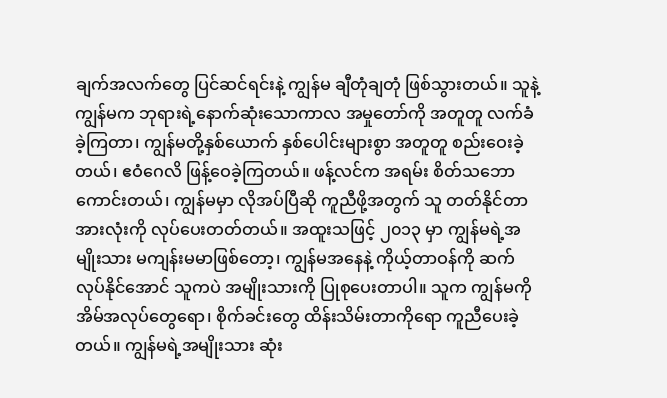ချက်အလက်တွေ ပြင်ဆင်ရင်းနဲ့ ကျွန်မ ချီတုံချတုံ ဖြစ်သွားတယ်။ သူနဲ့ ကျွန်မက ဘုရားရဲ့နောက်ဆုံးသောကာလ အမှုတော်ကို အတူတူ လက်ခံခဲ့ကြတာ၊ ကျွန်မတို့နှစ်ယောက် နှစ်ပေါင်းများစွာ အတူတူ စည်းဝေးခဲ့တယ်၊ ဧဝံဂေလိ ဖြန့်ဝေခဲ့ကြတယ်။ ဖန့်လင်က အရမ်း စိတ်သဘောကောင်းတယ်၊ ကျွန်မမှာ လိုအပ်ပြီဆို ကူညီဖို့အတွက် သူ တတ်နိုင်တာ အားလုံးကို လုပ်ပေးတတ်တယ်။ အထူးသဖြင့် ၂၀၁၃ မှာ ကျွန်မရဲ့အမျိုးသား မကျန်းမမာဖြစ်တော့၊ ကျွန်မအနေနဲ့ ကိုယ့်တာဝန်ကို ဆက်လုပ်နိုင်အောင် သူကပဲ အမျိုးသားကို ပြုစုပေးတာပါ။ သူက ကျွန်မကို အိမ်အလုပ်တွေရော၊ စိုက်ခင်းတွေ ထိန်းသိမ်းတာကိုရော ကူညီပေးခဲ့တယ်။ ကျွန်မရဲ့အမျိုးသား ဆုံး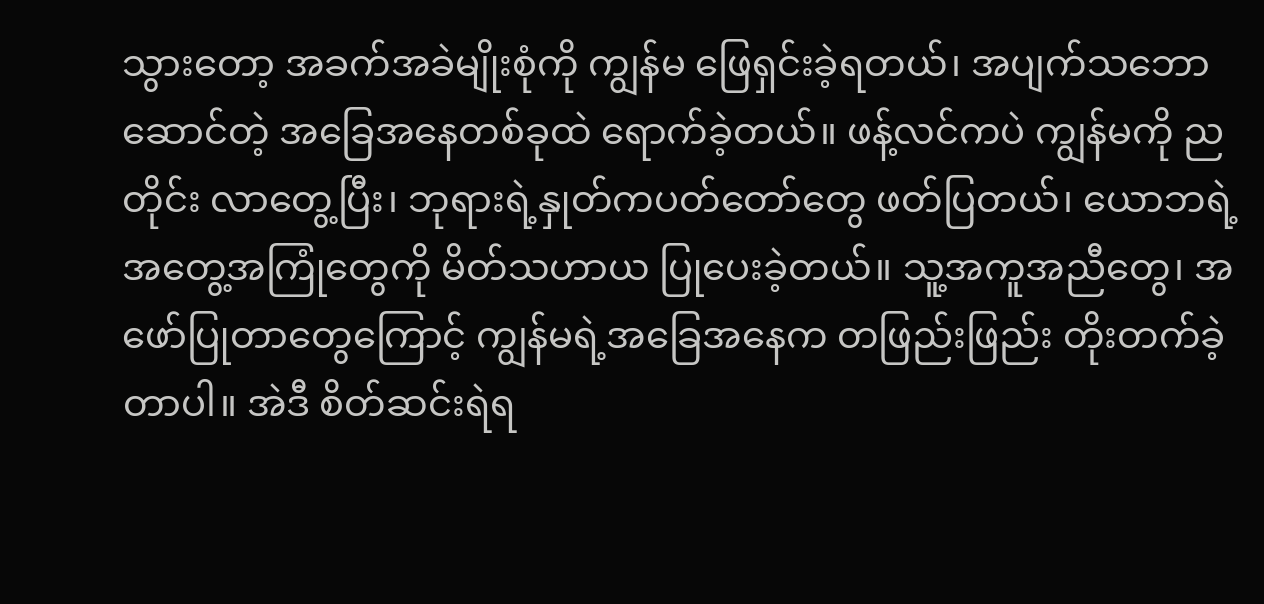သွားတော့ အခက်အခဲမျိုးစုံကို ကျွန်မ ဖြေရှင်းခဲ့ရတယ်၊ အပျက်သဘောဆောင်တဲ့ အခြေအနေတစ်ခုထဲ ရောက်ခဲ့တယ်။ ဖန့်လင်ကပဲ ကျွန်မကို ညတိုင်း လာတွေ့ပြီး၊ ဘုရားရဲ့နှုတ်ကပတ်တော်တွေ ဖတ်ပြတယ်၊ ယောဘရဲ့အတွေ့အကြုံတွေကို မိတ်သဟာယ ပြုပေးခဲ့တယ်။ သူ့အကူအညီတွေ၊ အဖော်ပြုတာတွေကြောင့် ကျွန်မရဲ့အခြေအနေက တဖြည်းဖြည်း တိုးတက်ခဲ့တာပါ။ အဲဒီ စိတ်ဆင်းရဲရ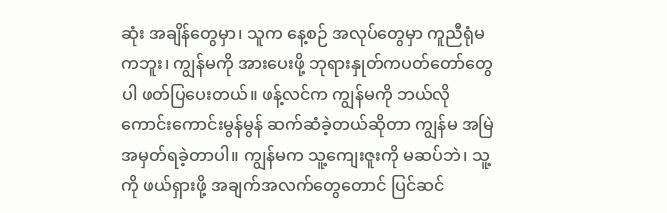ဆုံး အချိန်တွေမှာ၊ သူက နေ့စဉ် အလုပ်တွေမှာ ကူညီရုံမကဘူး၊ ကျွန်မကို အားပေးဖို့ ဘုရားနှုတ်ကပတ်တော်တွေပါ ဖတ်ပြပေးတယ်။ ဖန့်လင်က ကျွန်မကို ဘယ်လို ကောင်းကောင်းမွန်မွန် ဆက်ဆံခဲ့တယ်ဆိုတာ ကျွန်မ အမြဲ အမှတ်ရခဲ့တာပါ။ ကျွန်မက သူ့ကျေးဇူးကို မဆပ်ဘဲ၊ သူ့ကို ဖယ်ရှားဖို့ အချက်အလက်တွေတောင် ပြင်ဆင်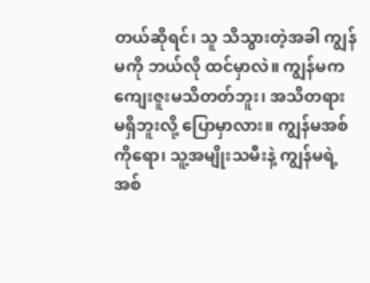တယ်ဆိုရင်၊ သူ သိသွားတဲ့အခါ ကျွန်မကို ဘယ်လို ထင်မှာလဲ။ ကျွန်မက ကျေးဇူးမသိတတ်ဘူး၊ အသိတရား မရှိဘူးလို့ ပြောမှာလား။ ကျွန်မအစ်ကိုရော၊ သူ့အမျိုးသမီးနဲ့ ကျွန်မရဲ့အစ်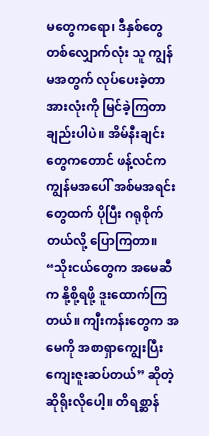မတွေကရော၊ ဒီနှစ်တွေတစ်လျှောက်လုံး သူ ကျွန်မအတွက် လုပ်ပေးခဲ့တာ အားလုံးကို မြင်ခဲ့ကြတာချည်းပါပဲ။ အိမ်နီးချင်းတွေကတောင် ဖန့်လင်က ကျွန်မအပေါ် အစ်မအရင်းတွေထက် ပိုပြီး ဂရုစိုက်တယ်လို့ ပြောကြတာ။ “သိုးငယ်တွေက အမေဆီက နို့စို့ရဖို့ ဒူးထောက်ကြတယ်။ ကျီးကန်းတွေက အမေကို အစာရှာကျွေးပြီး ကျေးဇူးဆပ်တယ်” ဆိုတဲ့ ဆိုရိုးလိုပေါ့။ တိရစ္ဆာန်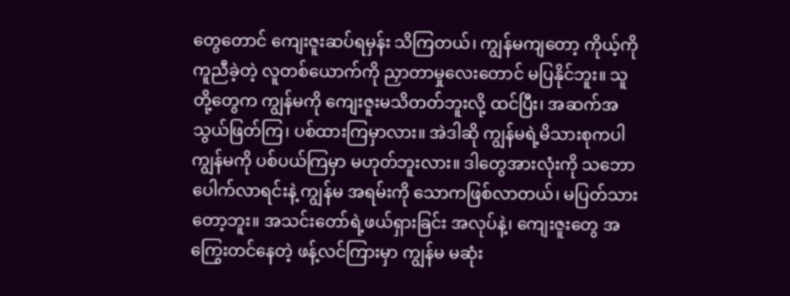တွေတောင် ကျေးဇူးဆပ်ရမှန်း သိကြတယ်၊ ကျွန်မကျတော့ ကိုယ့်ကို ကူညီခဲ့တဲ့ လူတစ်ယောက်ကို ညှာတာမှုလေးတောင် မပြနိုင်ဘူး။ သူတို့တွေက ကျွန်မကို ကျေးဇူးမသိတတ်ဘူးလို့ ထင်ပြီး၊ အဆက်အသွယ်ဖြတ်ကြ၊ ပစ်ထားကြမှာလား။ အဲဒါဆို ကျွန်မရဲ့မိသားစုကပါ ကျွန်မကို ပစ်ပယ်ကြမှာ မဟုတ်ဘူးလား။ ဒါတွေအားလုံးကို သဘောပေါက်လာရင်းနဲ့ ကျွန်မ အရမ်းကို သောကဖြစ်လာတယ်၊ မပြတ်သားတော့ဘူး။ အသင်းတော်ရဲ့ဖယ်ရှားခြင်း အလုပ်နဲ့၊ ကျေးဇူးတွေ အကြွေးတင်နေတဲ့ ဖန့်လင်ကြားမှာ ကျွန်မ မဆုံး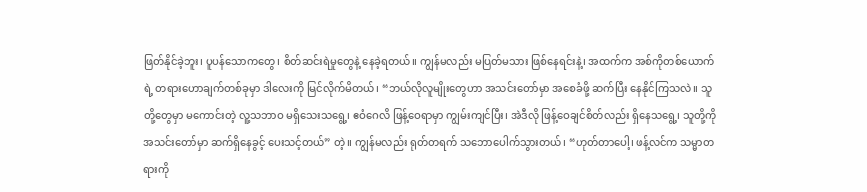ဖြတ်နိုင်ခဲ့ဘူး၊ ပူပန်သောကတွေ၊ စိတ်ဆင်းရဲမှုတွေနဲ့ နေခဲ့ရတယ်။ ကျွန်မလည်း မပြတ်မသား ဖြစ်နေရင်းနဲ့၊ အထက်က အစ်ကိုတစ်ယောက်ရဲ့ တရားဟောချက်တစ်ခုမှာ ဒါလေးကို မြင်လိုက်မိတယ်၊ “ဘယ်လိုလူမျိုးတွေဟာ အသင်းတော်မှာ အစေခံဖို့ ဆက်ပြီး နေနိုင်ကြသလဲ။ သူတို့တွေမှာ မကောင်းတဲ့ လူ့သဘာဝ မရှိသေးသရွေ့၊ ဧဝံဂေလိ ဖြန့်ဝေရာမှာ ကျွမ်းကျင်ပြီး၊ အဲဒီလို ဖြန့်ဝေချင်စိတ်လည်း ရှိနေသရွေ့၊ သူတို့ကို အသင်းတော်မှာ ဆက်ရှိနေခွင့် ပေးသင့်တယ်” တဲ့။ ကျွန်မလည်း ရုတ်တရက် သဘောပေါက်သွားတယ်၊ “ဟုတ်တာပေါ့၊ ဖန့်လင်က သမ္မာတရားကို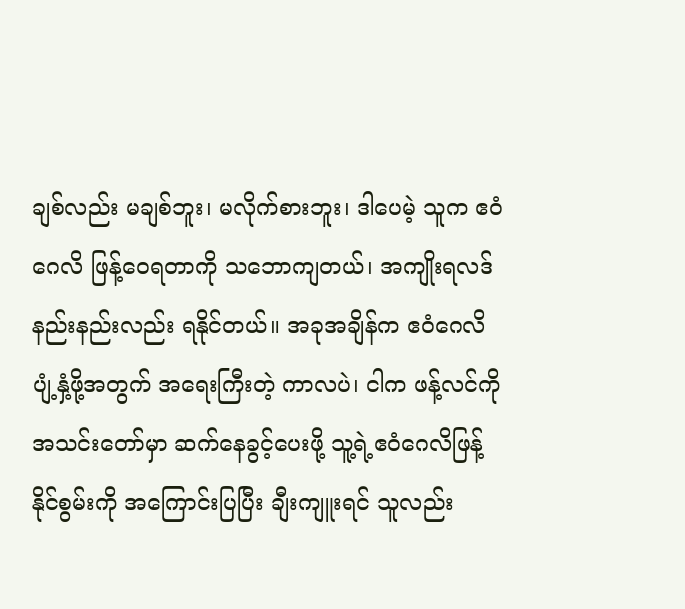ချစ်လည်း မချစ်ဘူး၊ မလိုက်စားဘူး၊ ဒါပေမဲ့ သူက ဧဝံဂေလိ ဖြန့်ဝေရတာကို သဘောကျတယ်၊ အကျိုးရလဒ်နည်းနည်းလည်း ရနိုင်တယ်။ အခုအချိန်က ဧဝံဂေလိ ပျံ့နှံ့ဖို့အတွက် အရေးကြီးတဲ့ ကာလပဲ၊ ငါက ဖန့်လင်ကို အသင်းတော်မှာ ဆက်နေခွင့်ပေးဖို့ သူ့ရဲ့ဧဝံဂေလိဖြန့်နိုင်စွမ်းကို အကြောင်းပြပြီး ချီးကျူးရင် သူလည်း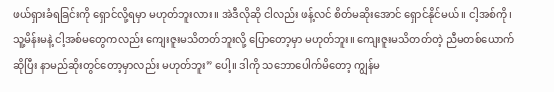ဖယ်ရှားခံရခြင်းကို ရှောင်လို့ရမှာ မဟုတ်ဘူးလား။ အဲဒီလိုဆို ငါလည်း ဖန့်လင် စိတ်မဆိုးအောင် ရှောင်နိုင်မယ်။ ငါ့အစ်ကို၊ သူ့မိန်းမနဲ့ ငါ့အစ်မတွေကလည်း ကျေးဇူးမသိတတ်ဘူးလို့ ပြောတော့မှာ မဟုတ်ဘူး။ ကျေးဇူးမသိတတ်တဲ့ ညီမတစ်ယောက်ဆိုပြီး နာမည်ဆိုးတွင်တော့မှာလည်း မဟုတ်ဘူး” ပေါ့။ ဒါကို သဘောပေါက်မိတော့ ကျွန်မ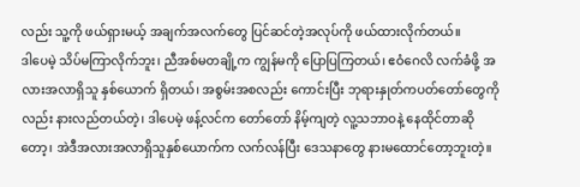လည်း သူ့ကို ဖယ်ရှားမယ့် အချက်အလက်တွေ ပြင်ဆင်တဲ့အလုပ်ကို ဖယ်ထားလိုက်တယ်။
ဒါပေမဲ့ သိပ်မကြာလိုက်ဘူး၊ ညီအစ်မတချို့က ကျွန်မကို ပြောပြကြတယ်၊ ဧဝံဂေလိ လက်ခံဖို့ အလားအလာရှိသူ နှစ်ယောက် ရှိတယ်၊ အစွမ်းအစလည်း ကောင်းပြီး ဘုရားနှုတ်ကပတ်တော်တွေကိုလည်း နားလည်တယ်တဲ့၊ ဒါပေမဲ့ ဖန့်လင်က တော်တော် နိမ့်ကျတဲ့ လူ့သဘာဝနဲ့ နေထိုင်တာဆိုတော့၊ အဲဒီအလားအလာရှိသူနှစ်ယောက်က လက်လန်ပြီး ဒေသနာတွေ နားမထောင်တော့ဘူးတဲ့။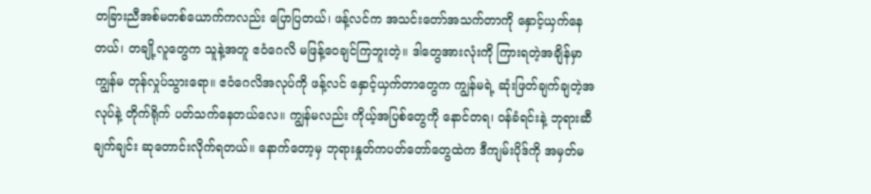တခြားညီအစ်မတစ်ယောက်ကလည်း ပြောပြတယ်၊ ဖန့်လင်က အသင်းတော်အသက်တာကို နှောင့်ယှက်နေတယ်၊ တချို့လူတွေက သူနဲ့အတူ ဧဝံဂေလိ မဖြန့်ဝေချင်ကြဘူးတဲ့။ ဒါတွေအားလုံးကို ကြားရတဲ့အချိန်မှာ ကျွန်မ တုန်လှုပ်သွားရော။ ဧဝံဂေလိအလုပ်ကို ဖန့်လင် နှောင့်ယှက်တာတွေက ကျွန်မရဲ့ ဆုံးဖြတ်ချက်ချတဲ့အလုပ်နဲ့ တိုက်ရိုက် ပတ်သက်နေတယ်လေ။ ကျွန်မလည်း ကိုယ့်အပြစ်တွေကို နောင်တရ၊ ဝန်ခံရင်းနဲ့ ဘုရားဆီ ချက်ချင်း ဆုတောင်းလိုက်ရတယ်။ နောက်တော့မှ ဘုရားနှုတ်ကပတ်တော်တွေထဲက ဒီကျမ်းပိုဒ်ကို အမှတ်မ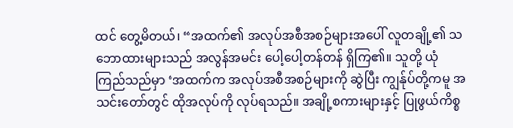ထင် တွေ့မိတယ်၊ “အထက်၏ အလုပ်အစီအစဉ်များအပေါ် လူတချို့၏ သဘောထားများသည် အလွန်အမင်း ပေါ့ပေါ့တန်တန် ရှိကြ၏။ သူတို့ ယုံကြည်သည်မှာ ‘အထက်က အလုပ်အစီအစဉ်များကို ဆွဲပြီး ကျွန်ုပ်တို့ကမူ အသင်းတော်တွင် ထိုအလုပ်ကို လုပ်ရသည်။ အချို့စကားများနှင့် ပြုဖွယ်ကိစ္စ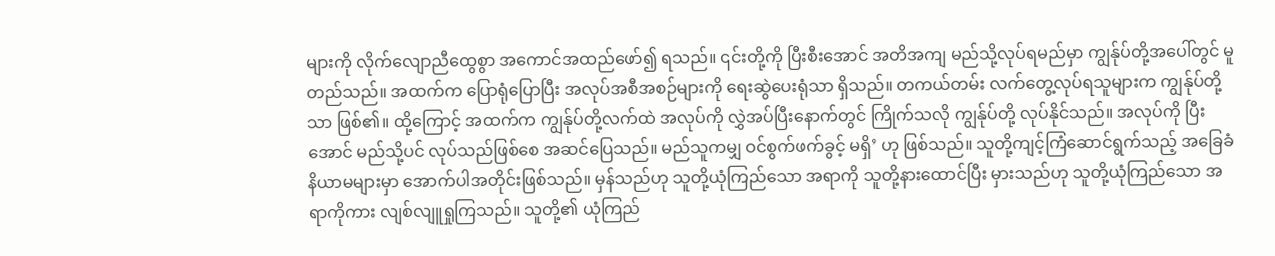များကို လိုက်လျောညီထွေစွာ အကောင်အထည်ဖော်၍ ရသည်။ ၎င်းတို့ကို ပြီးစီးအောင် အတိအကျ မည်သို့လုပ်ရမည်မှာ ကျွန်ုပ်တို့အပေါ်တွင် မူတည်သည်။ အထက်က ပြောရုံပြောပြီး အလုပ်အစီအစဉ်များကို ရေးဆွဲပေးရုံသာ ရှိသည်။ တကယ်တမ်း လက်တွေ့လုပ်ရသူများက ကျွန်ုပ်တို့သာ ဖြစ်၏။ ထို့ကြောင့် အထက်က ကျွန်ုပ်တို့လက်ထဲ အလုပ်ကို လွှဲအပ်ပြီးနောက်တွင် ကြိုက်သလို ကျွန်ုပ်တို့ လုပ်နိုင်သည်။ အလုပ်ကို ပြီးအောင် မည်သို့ပင် လုပ်သည်ဖြစ်စေ အဆင်ပြေသည်။ မည်သူကမျှ ဝင်စွက်ဖက်ခွင့် မရှိ’ ဟု ဖြစ်သည်။ သူတို့ကျင့်ကြံဆောင်ရွက်သည့် အခြေခံနိယာမများမှာ အောက်ပါအတိုင်းဖြစ်သည်။ မှန်သည်ဟု သူတို့ယုံကြည်သော အရာကို သူတို့နားထောင်ပြီး မှားသည်ဟု သူတို့ယုံကြည်သော အရာကိုကား လျစ်လျူရှုကြသည်။ သူတို့၏ ယုံကြည်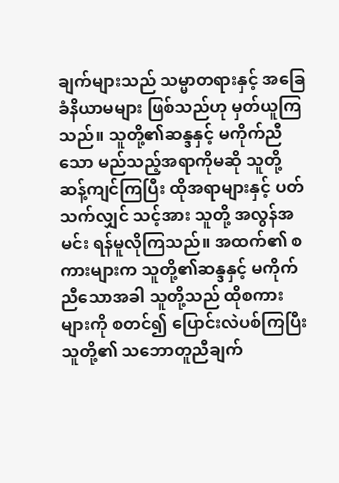ချက်များသည် သမ္မာတရားနှင့် အခြေခံနိယာမများ ဖြစ်သည်ဟု မှတ်ယူကြသည်။ သူတို့၏ဆန္ဒနှင့် မကိုက်ညီသော မည်သည့်အရာကိုမဆို သူတို့ ဆန့်ကျင်ကြပြီး ထိုအရာများနှင့် ပတ်သက်လျှင် သင့်အား သူတို့ အလွန်အမင်း ရန်မူလိုကြသည်။ အထက်၏ စကားများက သူတို့၏ဆန္ဒနှင့် မကိုက်ညီသောအခါ သူတို့သည် ထိုစကားများကို စတင်၍ ပြောင်းလဲပစ်ကြပြီး သူတို့၏ သဘောတူညီချက်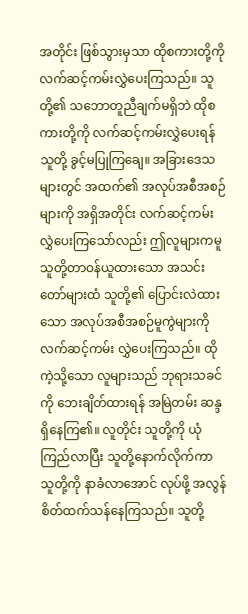အတိုင်း ဖြစ်သွားမှသာ ထိုစကားတို့ကို လက်ဆင့်ကမ်းလွှဲပေးကြသည်။ သူတို့၏ သဘောတူညီချက်မရှိဘဲ ထိုစကားတို့ကို လက်ဆင့်ကမ်းလွှဲပေးရန် သူတို့ ခွင့်မပြုကြချေ။ အခြားဒေသများတွင် အထက်၏ အလုပ်အစီအစဉ်များကို အရှိအတိုင်း လက်ဆင့်ကမ်းလွှဲပေးကြသော်လည်း ဤလူများကမူ သူတို့တာဝန်ယူထားသော အသင်းတော်များထံ သူတို့၏ ပြောင်းလဲထားသော အလုပ်အစီအစဉ်မူကွဲများကို လက်ဆင့်ကမ်း လွှဲပေးကြသည်။ ထိုကဲ့သို့သော လူများသည် ဘုရားသခင်ကို ဘေးချိတ်ထားရန် အမြဲတမ်း ဆန္ဒရှိနေကြ၏။ လူတိုင်း သူတို့ကို ယုံကြည်လာပြီး သူတို့နောက်လိုက်ကာ သူတို့ကို နာခံလာအောင် လုပ်ဖို့ အလွန် စိတ်ထက်သန်နေကြသည်။ သူတို့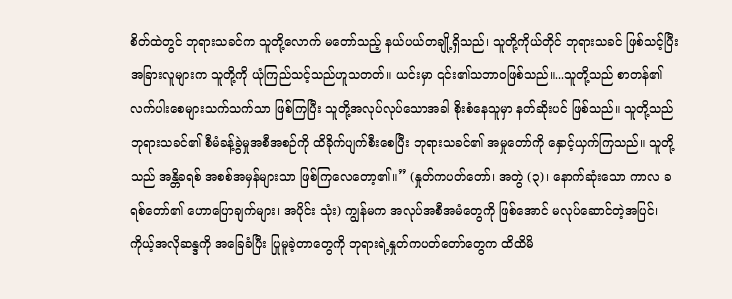စိတ်ထဲတွင် ဘုရားသခင်က သူတို့လောက် မတော်သည့် နယ်ပယ်တချို့ရှိသည်၊ သူတို့ကိုယ်တိုင် ဘုရားသခင် ဖြစ်သင့်ပြီး အခြားလူများက သူတို့ကို ယုံကြည်သင့်သည်ဟူသတတ်။ ယင်းမှာ ၎င်း၏သဘာဝဖြစ်သည်။...သူတို့သည် စာတန်၏ လက်ပါးစေများသက်သက်သာ ဖြစ်ကြပြီး သူတို့အလုပ်လုပ်သောအခါ စိုးစံနေသူမှာ နတ်ဆိုးပင် ဖြစ်သည်။ သူတို့သည် ဘုရားသခင်၏ စီမံခန့်ခွဲမှုအစီအစဉ်ကို ထိခိုက်ပျက်စီးစေပြီး ဘုရားသခင်၏ အမှုတော်ကို နှောင့်ယှက်ကြသည်။ သူတို့သည် အန္တိခရစ် အစစ်အမှန်များသာ ဖြစ်ကြလေတော့၏။” (နှုတ်ကပတ်တော်၊ အတွဲ (၃)၊ နောက်ဆုံးသော ကာလ ခရစ်တော်၏ ဟောပြောချက်များ၊ အပိုင်း သုံး) ကျွန်မက အလုပ်အစီအမံတွေကို ဖြစ်အောင် မလုပ်ဆောင်တဲ့အပြင်၊ ကိုယ့်အလိုဆန္ဒကို အခြေခံပြီး ပြုမူခဲ့တာတွေကို ဘုရားရဲ့နှုတ်ကပတ်တော်တွေက ထိထိမိ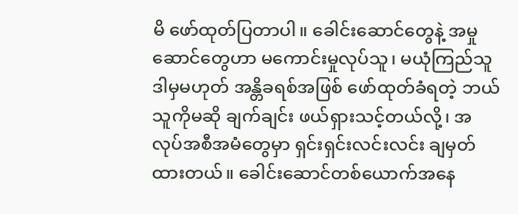မိ ဖော်ထုတ်ပြတာပါ။ ခေါင်းဆောင်တွေနဲ့ အမှုဆောင်တွေဟာ မကောင်းမှုလုပ်သူ၊ မယုံကြည်သူ ဒါမှမဟုတ် အန္တိခရစ်အဖြစ် ဖော်ထုတ်ခံရတဲ့ ဘယ်သူကိုမဆို ချက်ချင်း ဖယ်ရှားသင့်တယ်လို့၊ အလုပ်အစီအမံတွေမှာ ရှင်းရှင်းလင်းလင်း ချမှတ်ထားတယ်။ ခေါင်းဆောင်တစ်ယောက်အနေ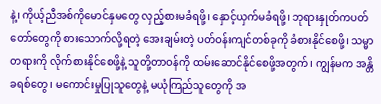နဲ့၊ ကိုယ့်ညီအစ်ကိုမောင်နှမတွေ လှည့်စားမခံရဖို့၊ နှောင့်ယှက်မခံရဖို့၊ ဘုရားနှုတ်ကပတ်တော်တွေကို စားသောက်လို့ရတဲ့ အေးချမ်းတဲ့ ပတ်ဝန်းကျင်တစ်ခုကို ခံစားနိုင်စေဖို့၊ သမ္မာတရားကို လိုက်စားနိုင်စေဖို့နဲ့ သူတို့တာဝန်ကို ထမ်းဆောင်နိုင်စေဖို့အတွက်၊ ကျွန်မက အန္တိခရစ်တွေ၊ မကောင်းမှုပြုသူတွေနဲ့ မယုံကြည်သူတွေကို အ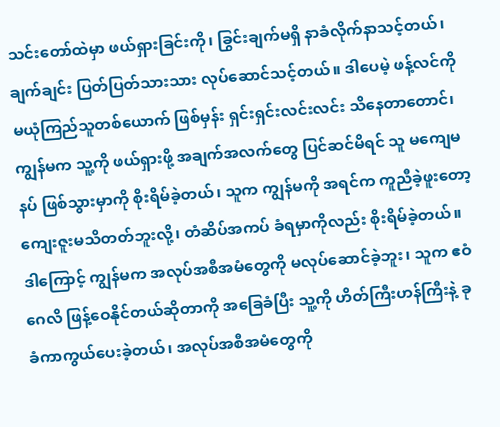သင်းတော်ထဲမှာ ဖယ်ရှားခြင်းကို၊ ခြွင်းချက်မရှိ နာခံလိုက်နာသင့်တယ်၊ ချက်ချင်း ပြတ်ပြတ်သားသား လုပ်ဆောင်သင့်တယ်။ ဒါပေမဲ့ ဖန့်လင်ကို မယုံကြည်သူတစ်ယောက် ဖြစ်မှန်း ရှင်းရှင်းလင်းလင်း သိနေတာတောင်၊ ကျွန်မက သူ့ကို ဖယ်ရှားဖို့ အချက်အလက်တွေ ပြင်ဆင်မိရင် သူ မကျေမနပ် ဖြစ်သွားမှာကို စိုးရိမ်ခဲ့တယ်၊ သူက ကျွန်မကို အရင်က ကူညီခဲ့ဖူးတော့ ကျေးဇူးမသိတတ်ဘူးလို့၊ တံဆိပ်အကပ် ခံရမှာကိုလည်း စိုးရိမ်ခဲ့တယ်။ ဒါကြောင့် ကျွန်မက အလုပ်အစီအမံတွေကို မလုပ်ဆောင်ခဲ့ဘူး၊ သူက ဧဝံဂေလိ ဖြန့်ဝေနိုင်တယ်ဆိုတာကို အခြေခံပြီး သူ့ကို ဟိတ်ကြီးဟန်ကြီးနဲ့ ခုခံကာကွယ်ပေးခဲ့တယ်၊ အလုပ်အစီအမံတွေကို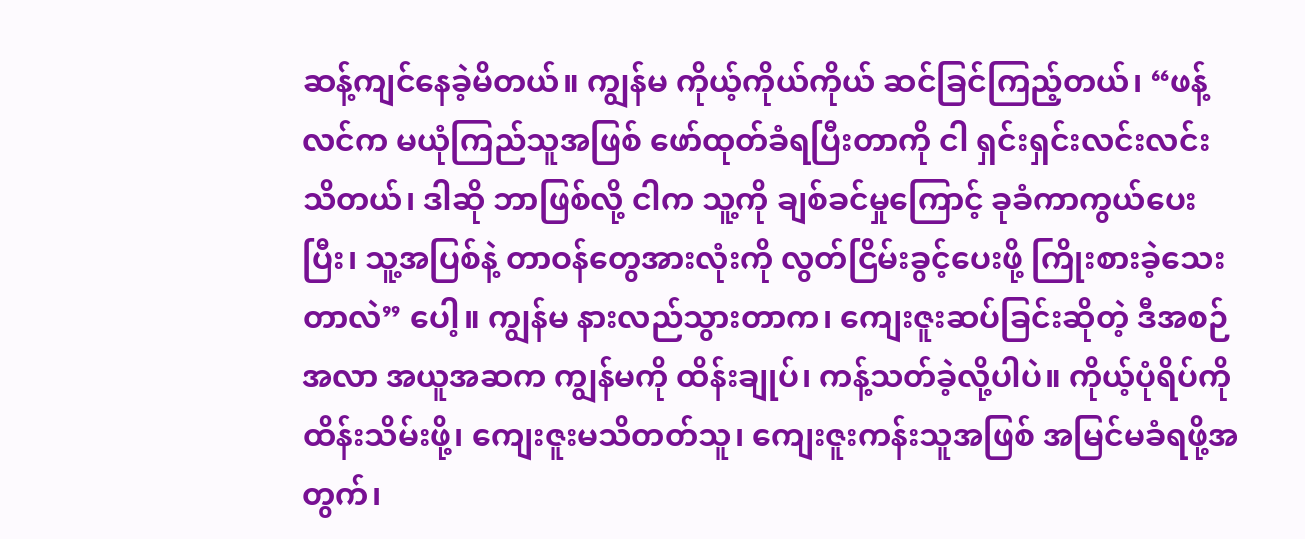ဆန့်ကျင်နေခဲ့မိတယ်။ ကျွန်မ ကိုယ့်ကိုယ်ကိုယ် ဆင်ခြင်ကြည့်တယ်၊ “ဖန့်လင်က မယုံကြည်သူအဖြစ် ဖော်ထုတ်ခံရပြီးတာကို ငါ ရှင်းရှင်းလင်းလင်း သိတယ်၊ ဒါဆို ဘာဖြစ်လို့ ငါက သူ့ကို ချစ်ခင်မှုကြောင့် ခုခံကာကွယ်ပေးပြီး၊ သူ့အပြစ်နဲ့ တာဝန်တွေအားလုံးကို လွတ်ငြိမ်းခွင့်ပေးဖို့ ကြိုးစားခဲ့သေးတာလဲ” ပေါ့။ ကျွန်မ နားလည်သွားတာက၊ ကျေးဇူးဆပ်ခြင်းဆိုတဲ့ ဒီအစဉ်အလာ အယူအဆက ကျွန်မကို ထိန်းချုပ်၊ ကန့်သတ်ခဲ့လို့ပါပဲ။ ကိုယ့်ပုံရိပ်ကို ထိန်းသိမ်းဖို့၊ ကျေးဇူးမသိတတ်သူ၊ ကျေးဇူးကန်းသူအဖြစ် အမြင်မခံရဖို့အတွက်၊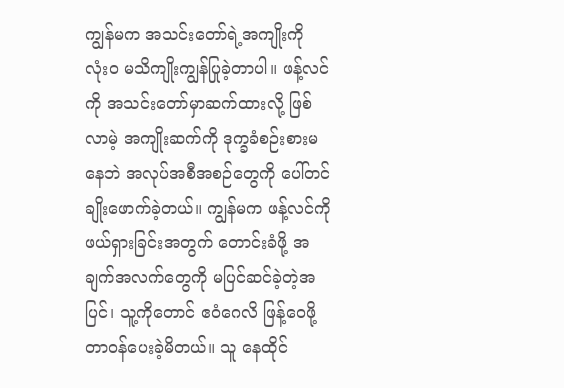ကျွန်မက အသင်းတော်ရဲ့အကျိုးကို လုံးဝ မသိကျိုးကျွန်ပြုခဲ့တာပါ။ ဖန့်လင်ကို အသင်းတော်မှာဆက်ထားလို့ ဖြစ်လာမဲ့ အကျိုးဆက်ကို ဒုက္ခခံစဉ်းစားမနေဘဲ အလုပ်အစီအစဉ်တွေကို ပေါ်တင် ချိုးဖောက်ခဲ့တယ်။ ကျွန်မက ဖန့်လင်ကို ဖယ်ရှားခြင်းအတွက် တောင်းခံဖို့ အချက်အလက်တွေကို မပြင်ဆင်ခဲ့တဲ့အပြင်၊ သူ့ကိုတောင် ဧဝံဂေလိ ဖြန့်ဝေဖို့ တာဝန်ပေးခဲ့မိတယ်။ သူ နေထိုင်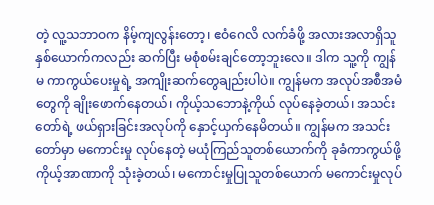တဲ့ လူ့သဘာဝက နိမ့်ကျလွန်းတော့၊ ဧဝံဂေလိ လက်ခံဖို့ အလားအလာရှိသူ နှစ်ယောက်ကလည်း ဆက်ပြီး မစုံစမ်းချင်တော့ဘူးလေ။ ဒါက သူ့ကို ကျွန်မ ကာကွယ်ပေးမှုရဲ့ အကျိုးဆက်တွေချည်းပါပဲ။ ကျွန်မက အလုပ်အစီအမံတွေကို ချိုးဖောက်နေတယ်၊ ကိုယ့်သဘောနဲ့ကိုယ် လုပ်နေခဲ့တယ်၊ အသင်းတော်ရဲ့ ဖယ်ရှားခြင်းအလုပ်ကို နှောင့်ယှက်နေမိတယ်။ ကျွန်မက အသင်းတော်မှာ မကောင်းမှု လုပ်နေတဲ့ မယုံကြည်သူတစ်ယောက်ကို ခုခံကာကွယ်ဖို့ ကိုယ့်အာဏာကို သုံးခဲ့တယ်၊ မကောင်းမှုပြုသူတစ်ယောက် မကောင်းမှုလုပ်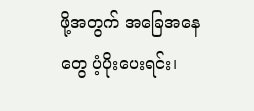ဖို့အတွက် အခြေအနေတွေ ပံ့ပိုးပေးရင်း၊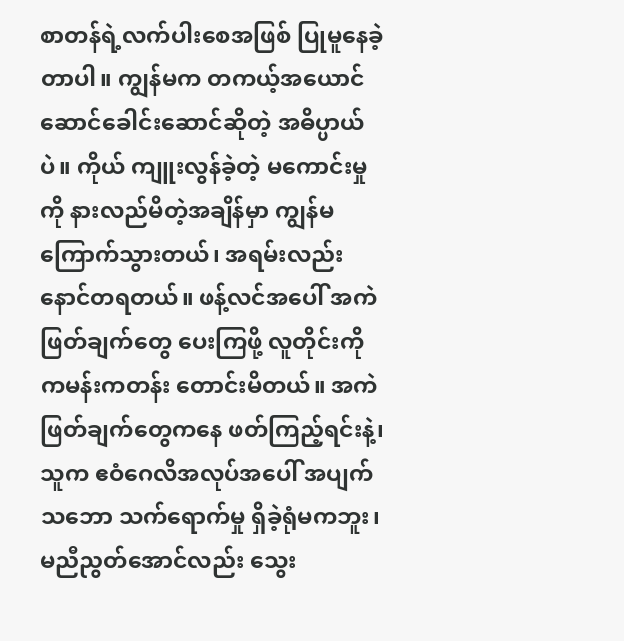စာတန်ရဲ့လက်ပါးစေအဖြစ် ပြုမူနေခဲ့တာပါ။ ကျွန်မက တကယ့်အယောင်ဆောင်ခေါင်းဆောင်ဆိုတဲ့ အဓိပ္ပာယ်ပဲ။ ကိုယ် ကျူးလွန်ခဲ့တဲ့ မကောင်းမှုကို နားလည်မိတဲ့အချိန်မှာ ကျွန်မ ကြောက်သွားတယ်၊ အရမ်းလည်း နောင်တရတယ်။ ဖန့်လင်အပေါ် အကဲဖြတ်ချက်တွေ ပေးကြဖို့ လူတိုင်းကို ကမန်းကတန်း တောင်းမိတယ်။ အကဲဖြတ်ချက်တွေကနေ ဖတ်ကြည့်ရင်းနဲ့၊ သူက ဧဝံဂေလိအလုပ်အပေါ် အပျက်သဘော သက်ရောက်မှု ရှိခဲ့ရုံမကဘူး၊ မညီညွတ်အောင်လည်း သွေး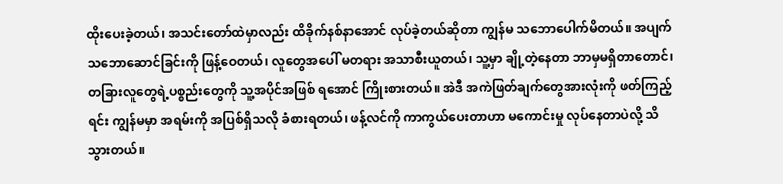ထိုးပေးခဲ့တယ်၊ အသင်းတော်ထဲမှာလည်း ထိခိုက်နစ်နာအောင် လုပ်ခဲ့တယ်ဆိုတာ ကျွန်မ သဘောပေါက်မိတယ်။ အပျက်သဘောဆောင်ခြင်းကို ဖြန့်ဝေတယ်၊ လူတွေအပေါ် မတရား အသာစီးယူတယ်၊ သူ့မှာ ချို့တဲ့နေတာ ဘာမှမရှိတာတောင်၊ တခြားလူတွေရဲ့ပစ္စည်းတွေကို သူ့အပိုင်အဖြစ် ရအောင် ကြိုးစားတယ်။ အဲဒီ အကဲဖြတ်ချက်တွေအားလုံးကို ဖတ်ကြည့်ရင်း ကျွန်မမှာ အရမ်းကို အပြစ်ရှိသလို ခံစားရတယ်၊ ဖန့်လင်ကို ကာကွယ်ပေးတာဟာ မကောင်းမှု လုပ်နေတာပဲလို့ သိသွားတယ်။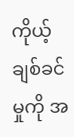ကိုယ့်ချစ်ခင်မှုကို အ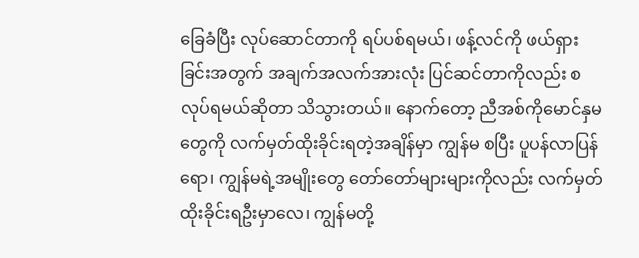ခြေခံပြီး လုပ်ဆောင်တာကို ရပ်ပစ်ရမယ်၊ ဖန့်လင်ကို ဖယ်ရှားခြင်းအတွက် အချက်အလက်အားလုံး ပြင်ဆင်တာကိုလည်း စလုပ်ရမယ်ဆိုတာ သိသွားတယ်။ နောက်တော့ ညီအစ်ကိုမောင်နှမတွေကို လက်မှတ်ထိုးခိုင်းရတဲ့အချိန်မှာ ကျွန်မ စပြီး ပူပန်လာပြန်ရော၊ ကျွန်မရဲ့အမျိုးတွေ တော်တော်များများကိုလည်း လက်မှတ်ထိုးခိုင်းရဦးမှာလေ၊ ကျွန်မတို့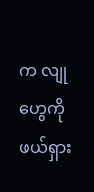က လျုဟွေကို ဖယ်ရှား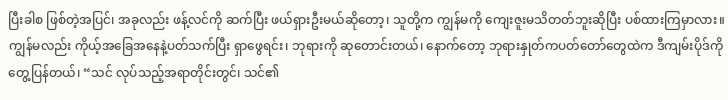ပြီးခါစ ဖြစ်တဲ့အပြင်၊ အခုလည်း ဖန့်လင်ကို ဆက်ပြီး ဖယ်ရှားဦးမယ်ဆိုတော့၊ သူတို့က ကျွန်မကို ကျေးဇူးမသိတတ်ဘူးဆိုပြီး ပစ်ထားကြမှာလား။
ကျွန်မလည်း ကိုယ့်အခြေအနေနဲ့ပတ်သက်ပြီး ရှာဖွေရင်း၊ ဘုရားကို ဆုတောင်းတယ်၊ နောက်တော့ ဘုရားနှုတ်ကပတ်တော်တွေထဲက ဒီကျမ်းပိုဒ်ကို တွေ့ပြန်တယ်၊ “သင် လုပ်သည့်အရာတိုင်းတွင်၊ သင်၏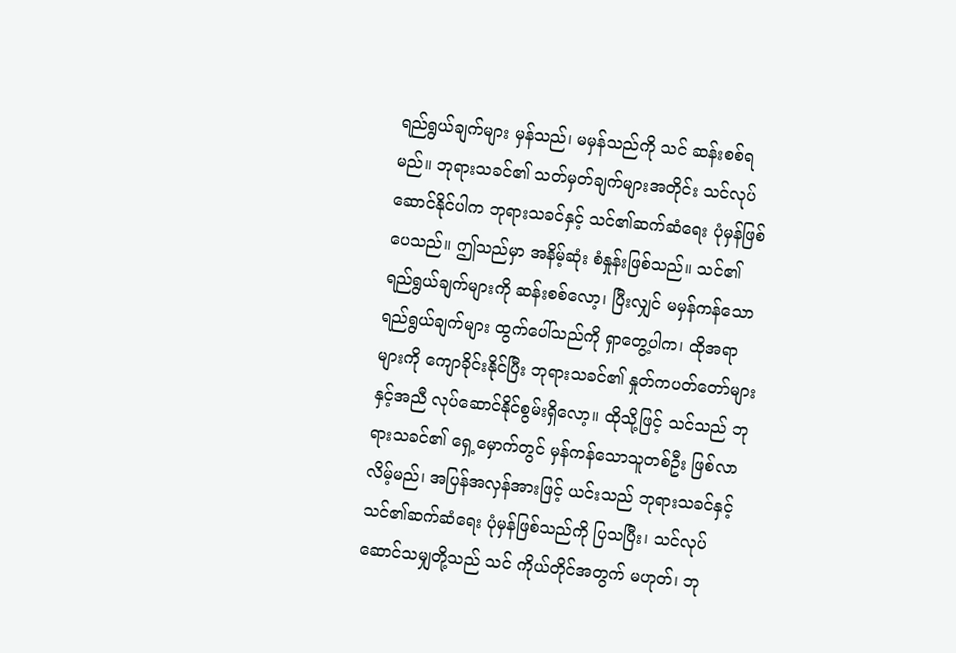ရည်ရွယ်ချက်များ မှန်သည်၊ မမှန်သည်ကို သင် ဆန်းစစ်ရမည်။ ဘုရားသခင်၏ သတ်မှတ်ချက်များအတိုင်း သင်လုပ်ဆောင်နိုင်ပါက ဘုရားသခင်နှင့် သင်၏ဆက်ဆံရေး ပုံမှန်ဖြစ်ပေသည်။ ဤသည်မှာ အနိမ့်ဆုံး စံနှုန်းဖြစ်သည်။ သင်၏ ရည်ရွယ်ချက်များကို ဆန်းစစ်လော့၊ ပြီးလျှင် မမှန်ကန်သော ရည်ရွယ်ချက်များ ထွက်ပေါ်သည်ကို ရှာတွေ့ပါက၊ ထိုအရာများကို ကျောခိုင်းနိုင်ပြီး ဘုရားသခင်၏ နှုတ်ကပတ်တော်များနှင့်အညီ လုပ်ဆောင်နိုင်စွမ်းရှိလော့။ ထိုသို့ဖြင့် သင်သည် ဘုရားသခင်၏ ရှေ့မှောက်တွင် မှန်ကန်သောသူတစ်ဦး ဖြစ်လာလိမ့်မည်၊ အပြန်အလှန်အားဖြင့် ယင်းသည် ဘုရားသခင်နှင့် သင်၏ဆက်ဆံရေး ပုံမှန်ဖြစ်သည်ကို ပြသပြီး၊ သင်လုပ်ဆောင်သမျှတို့သည် သင် ကိုယ်တိုင်အတွက် မဟုတ်၊ ဘု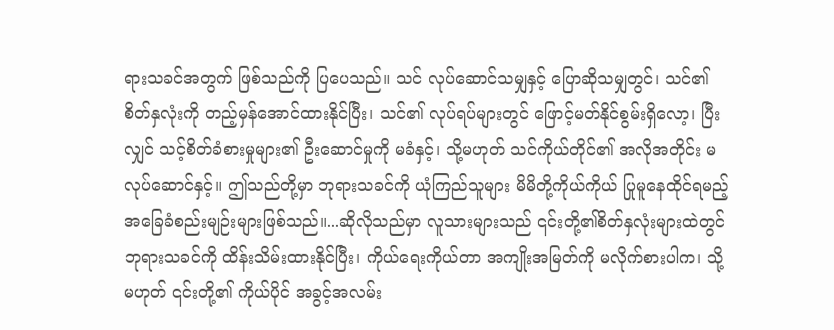ရားသခင်အတွက် ဖြစ်သည်ကို ပြပေသည်။ သင် လုပ်ဆောင်သမျှနှင့် ပြောဆိုသမျှတွင်၊ သင်၏စိတ်နှလုံးကို တည့်မှန်အောင်ထားနိုင်ပြီး၊ သင်၏ လုပ်ရပ်များတွင် ဖြောင့်မတ်နိုင်စွမ်းရှိလော့၊ ပြီးလျှင် သင့်စိတ်ခံစားမှုများ၏ ဦးဆောင်မှုကို မခံနှင့်၊ သို့မဟုတ် သင်ကိုယ်တိုင်၏ အလိုအတိုင်း မလုပ်ဆောင်နှင့်။ ဤသည်တို့မှာ ဘုရားသခင်ကို ယုံကြည်သူများ မိမိတို့ကိုယ်ကိုယ် ပြုမူနေထိုင်ရမည့် အခြေခံစည်းမျဉ်းများဖြစ်သည်။...ဆိုလိုသည်မှာ လူသားများသည် ၎င်းတို့၏စိတ်နှလုံးများထဲတွင် ဘုရားသခင်ကို ထိန်းသိမ်းထားနိုင်ပြီး၊ ကိုယ်ရေးကိုယ်တာ အကျိုးအမြတ်ကို မလိုက်စားပါက၊ သို့မဟုတ် ၎င်းတို့၏ ကိုယ်ပိုင် အခွင့်အလမ်း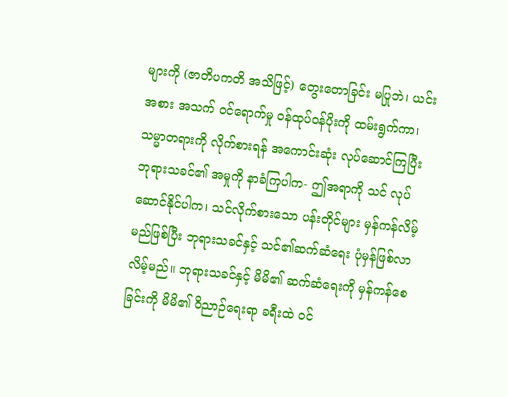များကို (ဇာတိပကတိ အသိဖြင့်) တွေးတောခြင်း မပြုဘဲ၊ ယင်းအစား အသက် ဝင်ရောက်မှု ဝန်ထုပ်ဝန်ပိုးကို ထမ်းရွက်ကာ၊ သမ္မာတရားကို လိုက်စားရန် အကောင်းဆုံး လုပ်ဆောင်ကြပြီး ဘုရားသခင်၏ အမှုကို နာခံကြပါက- ဤအရာကို သင် လုပ်ဆောင်နိုင်ပါက၊ သင်လိုက်စားသော ပန်းတိုင်များ မှန်ကန်လိမ့်မည်ဖြစ်ပြီး ဘုရားသခင်နှင့် သင်၏ဆက်ဆံရေး ပုံမှန်ဖြစ်လာလိမ့်မည်။ ဘုရားသခင်နှင့် မိမိ၏ ဆက်ဆံရေးကို မှန်ကန်စေခြင်းကို မိမိ၏ ဝိညာဉ်ရေးရာ ခရီးထဲ ဝင်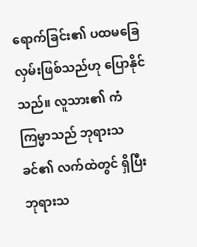ရောက်ခြင်း၏ ပထမခြေလှမ်းဖြစ်သည်ဟု ပြောနိုင်သည်။ လူသား၏ ကံကြမ္မာသည် ဘုရားသခင်၏ လက်ထဲတွင် ရှိပြီး ဘုရားသ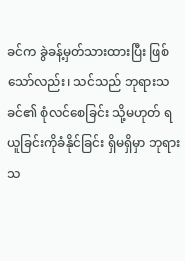ခင်က ခွဲခန့်မှတ်သားထားပြီး ဖြစ်သော်လည်း၊ သင်သည် ဘုရားသခင်၏ စုံလင်စေခြင်း သို့မဟုတ် ရယူခြင်းကိုခံနိုင်ခြင်း ရှိမရှိမှာ ဘုရားသ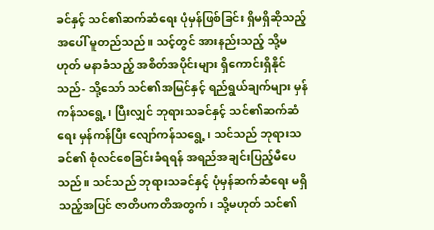ခင်နှင့် သင်၏ဆက်ဆံရေး ပုံမှန်ဖြစ်ခြင်း ရှိမရှိဆိုသည့်အပေါ် မူတည်သည်။ သင့်တွင် အားနည်းသည့် သို့မဟုတ် မနာခံသည့် အစိတ်အပိုင်းများ ရှိကောင်းရှိနိုင်သည်- သို့သော် သင်၏အမြင်နှင့် ရည်ရွယ်ချက်များ မှန်ကန်သရွေ့၊ ပြီးလျှင် ဘုရားသခင်နှင့် သင်၏ဆက်ဆံရေး မှန်ကန်ပြီး လျော်ကန်သရွေ့၊ သင်သည် ဘုရားသခင်၏ စုံလင်စေခြင်းခံရရန် အရည်အချင်းပြည့်မီပေသည်။ သင်သည် ဘုရားသခင်နှင့် ပုံမှန်ဆက်ဆံရေး မရှိသည့်အပြင် ဇာတိပကတိအတွက်၊ သို့မဟုတ် သင်၏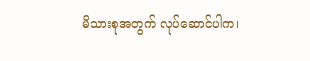မိသားစုအတွက် လုပ်ဆောင်ပါက၊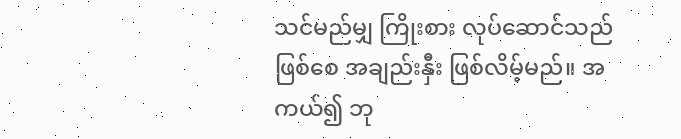သင်မည်မျှ ကြိုးစား လုပ်ဆောင်သည်ဖြစ်စေ အချည်းနှီး ဖြစ်လိမ့်မည်။ အကယ်၍ ဘု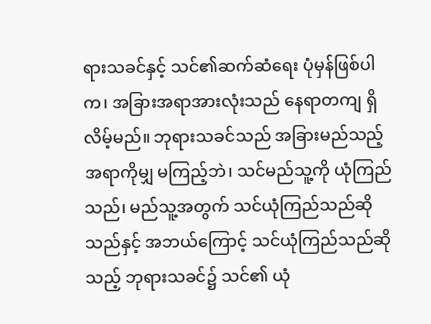ရားသခင်နှင့် သင်၏ဆက်ဆံရေး ပုံမှန်ဖြစ်ပါက၊ အခြားအရာအားလုံးသည် နေရာတကျ ရှိလိမ့်မည်။ ဘုရားသခင်သည် အခြားမည်သည့်အရာကိုမျှ မကြည့်ဘဲ၊ သင်မည်သူ့ကို ယုံကြည်သည်၊ မည်သူ့အတွက် သင်ယုံကြည်သည်ဆိုသည်နှင့် အဘယ်ကြောင့် သင်ယုံကြည်သည်ဆိုသည့် ဘုရားသခင်၌ သင်၏ ယုံ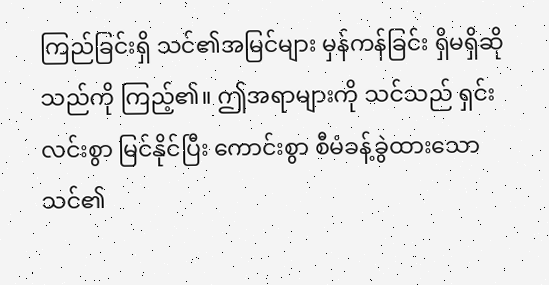ကြည်ခြင်းရှိ သင်၏အမြင်များ မှန်ကန်ခြင်း ရှိမရှိဆိုသည်ကို ကြည့်၏။ ဤအရာများကို သင်သည် ရှင်းလင်းစွာ မြင်နိုင်ပြီး ကောင်းစွာ စီမံခန့်ခွဲထားသော သင်၏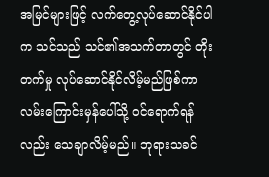အမြင်များဖြင့် လက်တွေ့လုပ်ဆောင်နိုင်ပါက သင်သည် သင်၏အသက်တာတွင် တိုးတက်မှု လုပ်ဆောင်နိုင်လိမ့်မည်ဖြစ်ကာ လမ်းကြောင်းမှန်ပေါ်သို့ ဝင်ရောက်ရန်လည်း သေချာလိမ့်မည်။ ဘုရားသခင်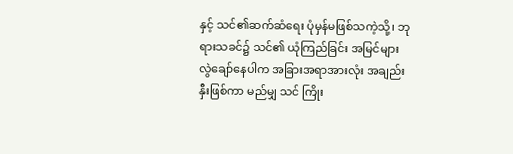နှင့် သင်၏ဆက်ဆံရေး ပုံမှန်မဖြစ်သကဲ့သို့၊ ဘုရားသခင်၌ သင်၏ ယုံကြည်ခြင်း အမြင်များ လွဲချော်နေပါက အခြားအရာအားလုံး အချည်းနှီးဖြစ်ကာ မည်မျှ သင် ကြိုး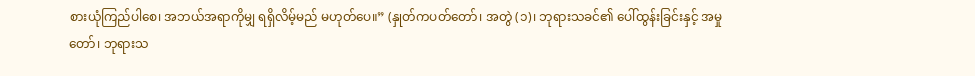စားယုံကြည်ပါစေ၊ အဘယ်အရာကိုမျှ ရရှိလိမ့်မည် မဟုတ်ပေ။” (နှုတ်ကပတ်တော်၊ အတွဲ (၁)၊ ဘုရားသခင်၏ ပေါ်ထွန်းခြင်းနှင့် အမှုတော်၊ ဘုရားသ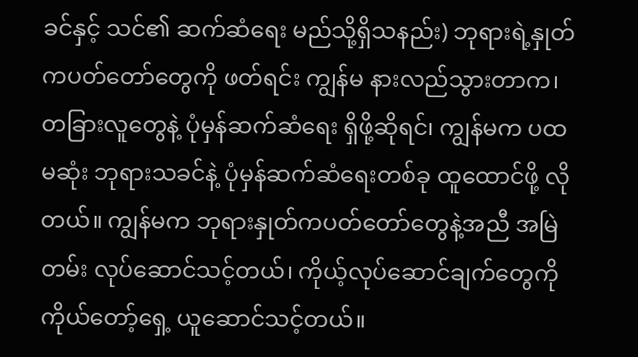ခင်နှင့် သင်၏ ဆက်ဆံရေး မည်သို့ရှိသနည်း) ဘုရားရဲ့နှုတ်ကပတ်တော်တွေကို ဖတ်ရင်း ကျွန်မ နားလည်သွားတာက၊ တခြားလူတွေနဲ့ ပုံမှန်ဆက်ဆံရေး ရှိဖို့ဆိုရင်၊ ကျွန်မက ပထမဆုံး ဘုရားသခင်နဲ့ ပုံမှန်ဆက်ဆံရေးတစ်ခု ထူထောင်ဖို့ လိုတယ်။ ကျွန်မက ဘုရားနှုတ်ကပတ်တော်တွေနဲ့အညီ အမြဲတမ်း လုပ်ဆောင်သင့်တယ်၊ ကိုယ့်လုပ်ဆောင်ချက်တွေကို ကိုယ်တော့်ရှေ့ ယူဆောင်သင့်တယ်။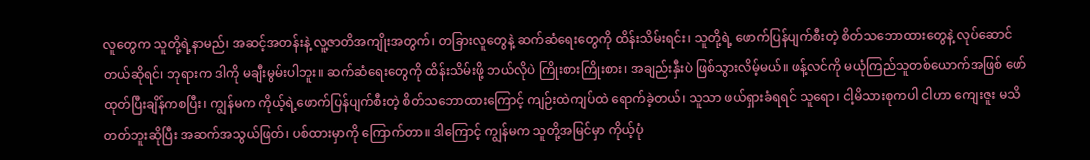လူတွေက သူတို့ရဲ့နာမည်၊ အဆင့်အတန်းနဲ့ လူ့ဇာတိအကျိုးအတွက်၊ တခြားလူတွေနဲ့ ဆက်ဆံရေးတွေကို ထိန်းသိမ်းရင်း၊ သူတို့ရဲ့ ဖောက်ပြန်ပျက်စီးတဲ့ စိတ်သဘောထားတွေနဲ့ လုပ်ဆောင်တယ်ဆိုရင်၊ ဘုရားက ဒါကို မချီးမွမ်းပါဘူး။ ဆက်ဆံရေးတွေကို ထိန်းသိမ်းဖို့ ဘယ်လိုပဲ ကြိုးစားကြိုးစား၊ အချည်းနှီးပဲ ဖြစ်သွားလိမ့်မယ်။ ဖန့်လင်ကို မယုံကြည်သူတစ်ယောက်အဖြစ် ဖော်ထုတ်ပြီးချိန်ကစပြီး၊ ကျွန်မက ကိုယ့်ရဲ့ဖောက်ပြန်ပျက်စီးတဲ့ စိတ်သဘောထားကြောင့် ကျဉ်းထဲကျပ်ထဲ ရောက်ခဲ့တယ်၊ သူသာ ဖယ်ရှားခံရရင် သူရော၊ ငါ့မိသားစုကပါ ငါဟာ ကျေးဇူး မသိတတ်ဘူးဆိုပြီး အဆက်အသွယ်ဖြတ်၊ ပစ်ထားမှာကို ကြောက်တာ။ ဒါကြောင့် ကျွန်မက သူတို့အမြင်မှာ ကိုယ့်ပုံ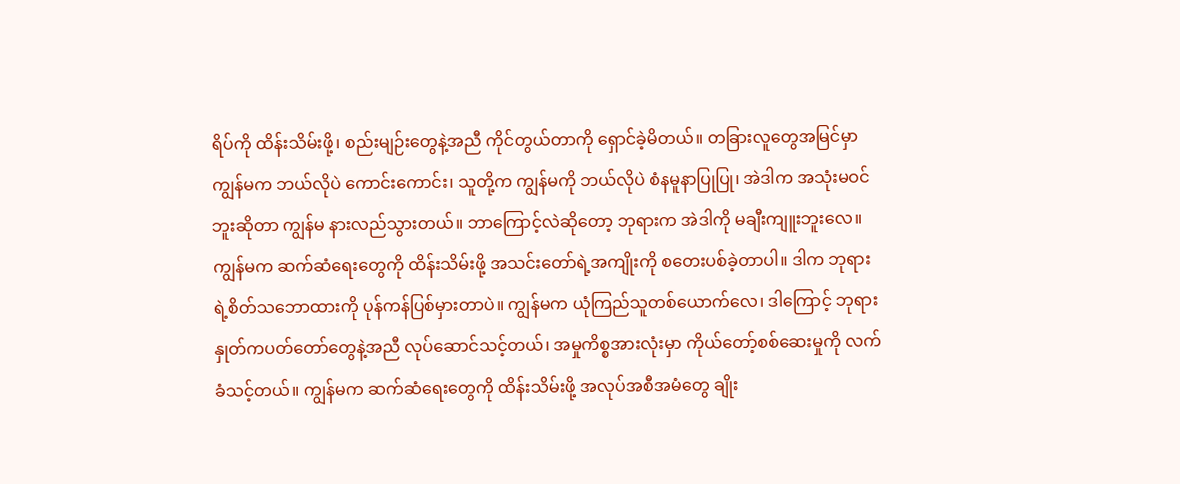ရိပ်ကို ထိန်းသိမ်းဖို့၊ စည်းမျဉ်းတွေနဲ့အညီ ကိုင်တွယ်တာကို ရှောင်ခဲ့မိတယ်။ တခြားလူတွေအမြင်မှာ ကျွန်မက ဘယ်လိုပဲ ကောင်းကောင်း၊ သူတို့က ကျွန်မကို ဘယ်လိုပဲ စံနမူနာပြုပြု၊ အဲဒါက အသုံးမဝင်ဘူးဆိုတာ ကျွန်မ နားလည်သွားတယ်။ ဘာကြောင့်လဲဆိုတော့ ဘုရားက အဲဒါကို မချီးကျူးဘူးလေ။ ကျွန်မက ဆက်ဆံရေးတွေကို ထိန်းသိမ်းဖို့ အသင်းတော်ရဲ့အကျိုးကို စတေးပစ်ခဲ့တာပါ။ ဒါက ဘုရားရဲ့စိတ်သဘောထားကို ပုန်ကန်ပြစ်မှားတာပဲ။ ကျွန်မက ယုံကြည်သူတစ်ယောက်လေ၊ ဒါကြောင့် ဘုရားနှုတ်ကပတ်တော်တွေနဲ့အညီ လုပ်ဆောင်သင့်တယ်၊ အမှုကိစ္စအားလုံးမှာ ကိုယ်တော့်စစ်ဆေးမှုကို လက်ခံသင့်တယ်။ ကျွန်မက ဆက်ဆံရေးတွေကို ထိန်းသိမ်းဖို့ အလုပ်အစီအမံတွေ ချိုး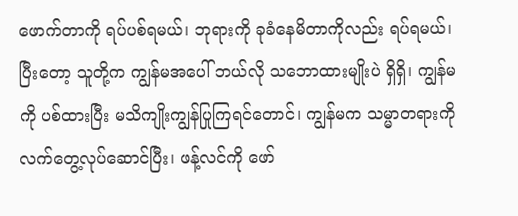ဖောက်တာကို ရပ်ပစ်ရမယ်၊ ဘုရားကို ခုခံနေမိတာကိုလည်း ရပ်ရမယ်၊ ပြီးတော့ သူတို့က ကျွန်မအပေါ် ဘယ်လို သဘောထားမျိုးပဲ ရှိရှိ၊ ကျွန်မကို ပစ်ထားပြီး မသိကျိုးကျွန်ပြုကြရင်တောင်၊ ကျွန်မက သမ္မာတရားကို လက်တွေ့လုပ်ဆောင်ပြီး၊ ဖန့်လင်ကို ဖော်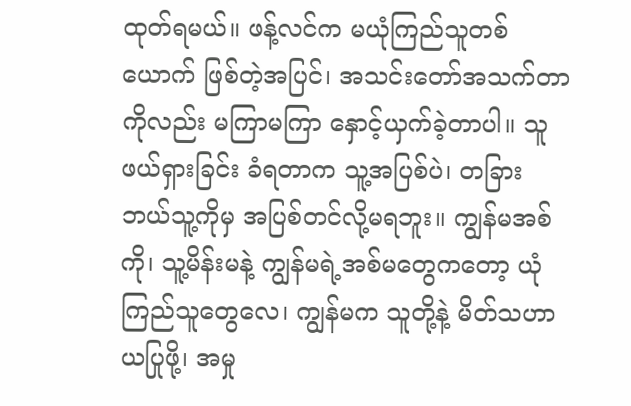ထုတ်ရမယ်။ ဖန့်လင်က မယုံကြည်သူတစ်ယောက် ဖြစ်တဲ့အပြင်၊ အသင်းတော်အသက်တာကိုလည်း မကြာမကြာ နှောင့်ယှက်ခဲ့တာပါ။ သူ ဖယ်ရှားခြင်း ခံရတာက သူ့အပြစ်ပဲ၊ တခြား ဘယ်သူ့ကိုမှ အပြစ်တင်လို့မရဘူး။ ကျွန်မအစ်ကို၊ သူ့မိန်းမနဲ့ ကျွန်မရဲ့အစ်မတွေကတော့ ယုံကြည်သူတွေလေ၊ ကျွန်မက သူတို့နဲ့ မိတ်သဟာယပြုဖို့၊ အမှု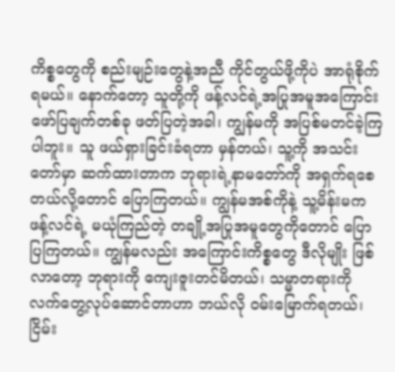ကိစ္စတွေကို စည်းမျဉ်းတွေနဲ့အညီ ကိုင်တွယ်ဖို့ကိုပဲ အာရုံစိုက်ရမယ်။ နောက်တော့ သူတို့ကို ဖန့်လင်ရဲ့အပြုအမူအကြောင်း ဖော်ပြချက်တစ်ခု ဖတ်ပြတဲ့အခါ၊ ကျွန်မကို အပြစ်မတင်ခဲ့ကြပါဘူး။ သူ ဖယ်ရှားခြင်းခံရတာ မှန်တယ်၊ သူ့ကို အသင်းတော်မှာ ဆက်ထားတာက ဘုရားရဲ့နာမတော်ကို အရှက်ရစေတယ်လို့တောင် ပြောကြတယ်။ ကျွန်မအစ်ကိုနဲ့ သူ့မိန်းမက ဖန့်လင်ရဲ့ မယုံကြည်တဲ့ တချို့အပြုအမူတွေကိုတောင် ပြောပြကြတယ်။ ကျွန်မလည်း အကြောင်းကိစ္စတွေ ဒီလိုမျိုး ဖြစ်လာတော့ ဘုရားကို ကျေးဇူးတင်မိတယ်၊ သမ္မာတရားကို လက်တွေ့လုပ်ဆောင်တာဟာ ဘယ်လို ဝမ်းမြောက်ရတယ်၊ ငြိမ်း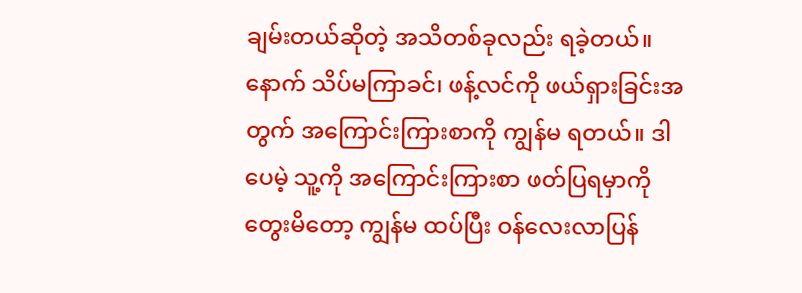ချမ်းတယ်ဆိုတဲ့ အသိတစ်ခုလည်း ရခဲ့တယ်။
နောက် သိပ်မကြာခင်၊ ဖန့်လင်ကို ဖယ်ရှားခြင်းအတွက် အကြောင်းကြားစာကို ကျွန်မ ရတယ်။ ဒါပေမဲ့ သူ့ကို အကြောင်းကြားစာ ဖတ်ပြရမှာကို တွေးမိတော့ ကျွန်မ ထပ်ပြီး ဝန်လေးလာပြန်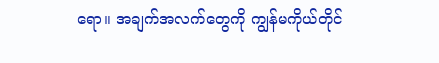ရော။ အချက်အလက်တွေကို ကျွန်မကိုယ်တိုင်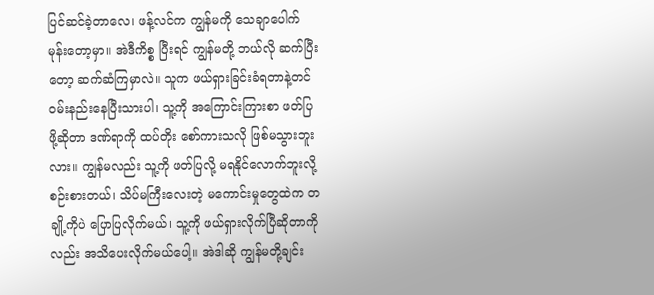ပြင်ဆင်ခဲ့တာလေ၊ ဖန့်လင်က ကျွန်မကို သေချာပေါက် မုန်းတော့မှာ။ အဲဒီကိစ္စ ပြီးရင် ကျွန်မတို့ ဘယ်လို ဆက်ပြီးတော့ ဆက်ဆံကြမှာလဲ။ သူက ဖယ်ရှားခြင်းခံရတာနဲ့တင် ဝမ်းနည်းနေပြီးသားပါ၊ သူ့ကို အကြောင်းကြားစာ ဖတ်ပြဖို့ဆိုတာ ဒဏ်ရာကို ထပ်တိုး စော်ကားသလို ဖြစ်မသွားဘူးလား။ ကျွန်မလည်း သူ့ကို ဖတ်ပြလို့ မရနိုင်လောက်ဘူးလို့ စဉ်းစားတယ်၊ သိပ်မကြီးလေးတဲ့ မကောင်းမှုတွေထဲက တချို့ကိုပဲ ပြောပြလိုက်မယ်၊ သူ့ကို ဖယ်ရှားလိုက်ပြီဆိုတာကိုလည်း အသိပေးလိုက်မယ်ပေါ့။ အဲဒါဆို ကျွန်မတို့ချင်း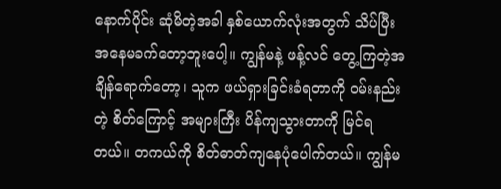နောက်ပိုင်း ဆုံမိတဲ့အခါ နှစ်ယောက်လုံးအတွက် သိပ်ပြီး အနေမခက်တော့ဘူးပေါ့။ ကျွန်မနဲ့ ဖန့်လင် တွေ့ကြတဲ့အချိန်ရောက်တော့၊ သူက ဖယ်ရှားခြင်းခံရတာကို ဝမ်းနည်းတဲ့ စိတ်ကြောင့် အများကြီး ပိန်ကျသွားတာကို မြင်ရတယ်။ တကယ်ကို စိတ်ဓာတ်ကျနေပုံပေါက်တယ်။ ကျွန်မ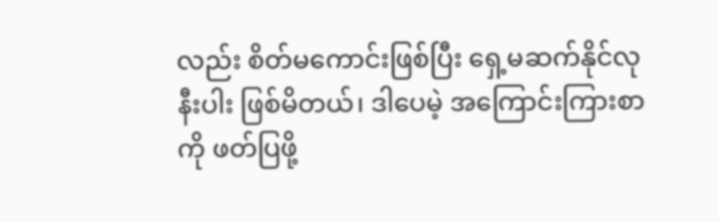လည်း စိတ်မကောင်းဖြစ်ပြီး ရှေ့မဆက်နိုင်လုနီးပါး ဖြစ်မိတယ်၊ ဒါပေမဲ့ အကြောင်းကြားစာကို ဖတ်ပြဖို့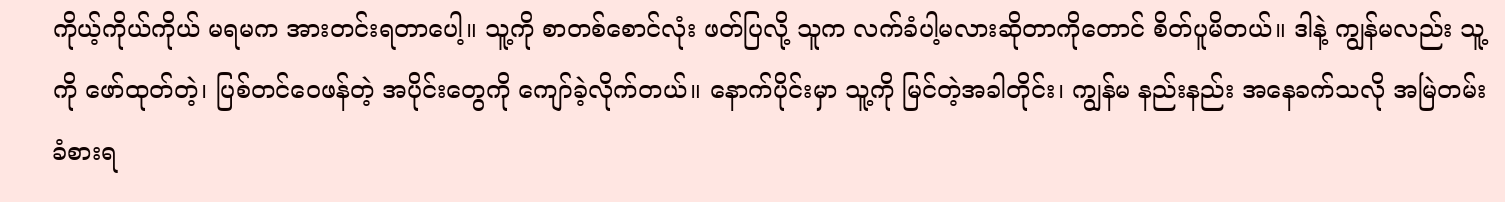ကိုယ့်ကိုယ်ကိုယ် မရမက အားတင်းရတာပေါ့။ သူ့ကို စာတစ်စောင်လုံး ဖတ်ပြလို့ သူက လက်ခံပါ့မလားဆိုတာကိုတောင် စိတ်ပူမိတယ်။ ဒါနဲ့ ကျွန်မလည်း သူ့ကို ဖော်ထုတ်တဲ့၊ ပြစ်တင်ဝေဖန်တဲ့ အပိုင်းတွေကို ကျော်ခဲ့လိုက်တယ်။ နောက်ပိုင်းမှာ သူ့ကို မြင်တဲ့အခါတိုင်း၊ ကျွန်မ နည်းနည်း အနေခက်သလို အမြဲတမ်း ခံစားရ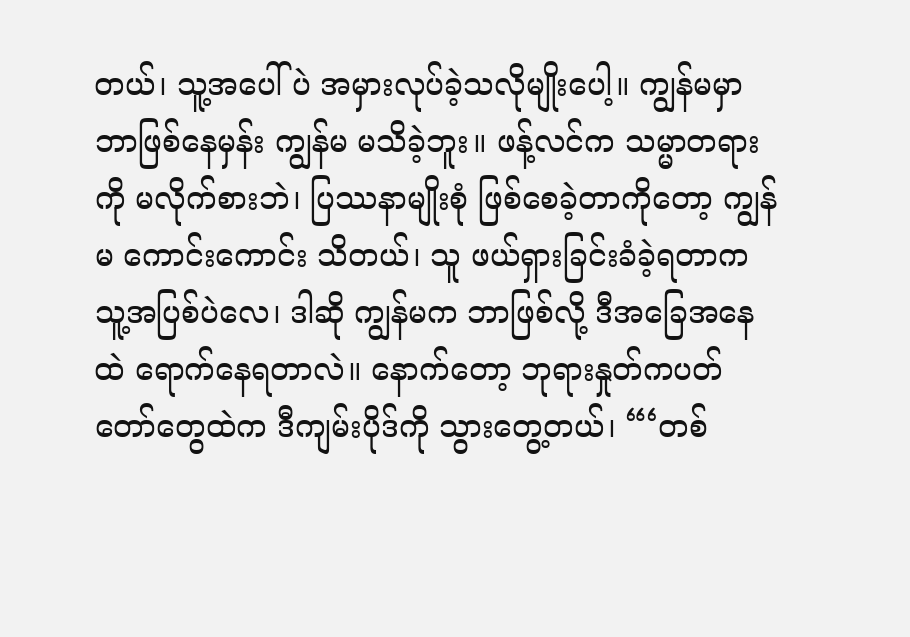တယ်၊ သူ့အပေါ်ပဲ အမှားလုပ်ခဲ့သလိုမျိုးပေါ့။ ကျွန်မမှာ ဘာဖြစ်နေမှန်း ကျွန်မ မသိခဲ့ဘူး။ ဖန့်လင်က သမ္မာတရားကို မလိုက်စားဘဲ၊ ပြဿနာမျိုးစုံ ဖြစ်စေခဲ့တာကိုတော့ ကျွန်မ ကောင်းကောင်း သိတယ်၊ သူ ဖယ်ရှားခြင်းခံခဲ့ရတာက သူ့အပြစ်ပဲလေ၊ ဒါဆို ကျွန်မက ဘာဖြစ်လို့ ဒီအခြေအနေထဲ ရောက်နေရတာလဲ။ နောက်တော့ ဘုရားနှုတ်ကပတ်တော်တွေထဲက ဒီကျမ်းပိုဒ်ကို သွားတွေ့တယ်၊ “‘တစ်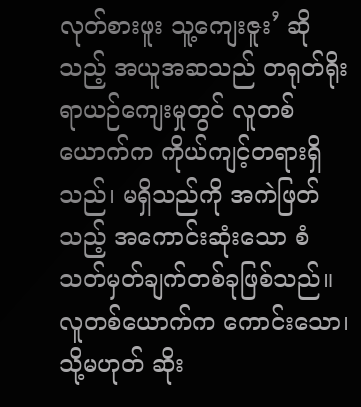လုတ်စားဖူး သူ့ကျေးဇူး’ ဆိုသည့် အယူအဆသည် တရုတ်ရိုးရာယဉ်ကျေးမှုတွင် လူတစ်ယောက်က ကိုယ်ကျင့်တရားရှိသည်၊ မရှိသည်ကို အကဲဖြတ်သည့် အကောင်းဆုံးသော စံသတ်မှတ်ချက်တစ်ခုဖြစ်သည်။ လူတစ်ယောက်က ကောင်းသော၊ သို့မဟုတ် ဆိုး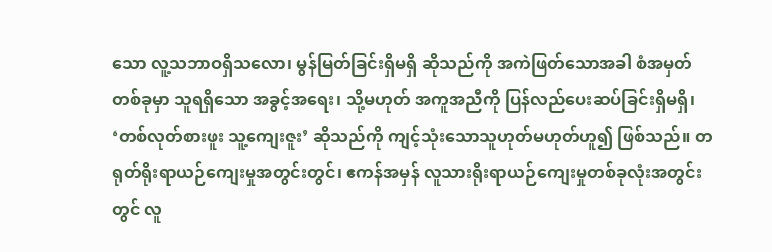သော လူ့သဘာဝရှိသလော၊ မွန်မြတ်ခြင်းရှိမရှိ ဆိုသည်ကို အကဲဖြတ်သောအခါ စံအမှတ်တစ်ခုမှာ သူရရှိသော အခွင့်အရေး၊ သို့မဟုတ် အကူအညီကို ပြန်လည်ပေးဆပ်ခြင်းရှိမရှိ၊ ‘တစ်လုတ်စားဖူး သူ့ကျေးဇူး’ ဆိုသည်ကို ကျင့်သုံးသောသူဟုတ်မဟုတ်ဟူ၍ ဖြစ်သည်။ တရုတ်ရိုးရာယဉ်ကျေးမှုအတွင်းတွင်၊ ဧကန်အမှန် လူသားရိုးရာယဉ်ကျေးမှုတစ်ခုလုံးအတွင်းတွင် လူ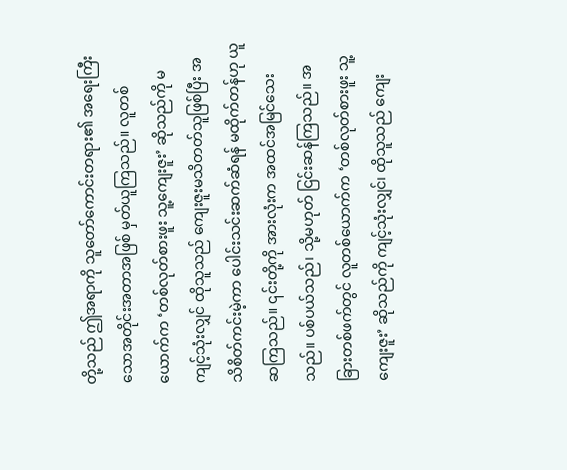တို့သည် ဤအရာကို သူတော်ကောင်းတရား၏ အရေးကြီးသောအတိုင်းအတာအဖြစ် မှတ်ယူကြသည်။ လူတစ်ယောက်က ‘တစ်လုတ်စားဖူး သူ့ကျေးဇူး’ ဆိုသည်ကို မကျင့်သုံးလျှင် ထိုသူသည် ကျေးဇူးမသိတတ်သူဖြစ်ပြီး အသိစိတ်ကင်းမဲ့ကာ ပေါင်းသင်းဆက်ဆံရန် မထိုက်တန်ဟု ယူဆကြသည်။ ၎င်းတို့ကို အားလုံးက အထင်အမြင်သေးသည်။ ပစ်ပယ်သည်၊ သို့မဟုတ် ငြင်းဆန်ကြသည်။ အခြားတစ်ဖက်တွင် လူတစ်ယောက်က ‘တစ်လုတ်စားဖူး သူ့ကျေးဇူး’ ဆိုသည်ကို ကျင့်သုံးလျှင်၊ ထိုသူသည် ကျေး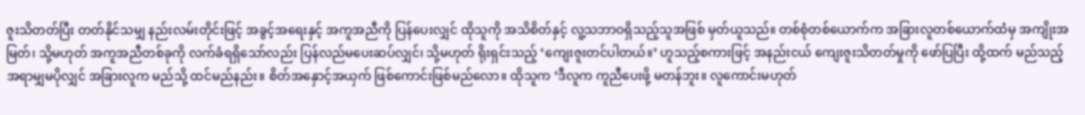ဇူးသိတတ်ပြီး တတ်နိုင်သမျှ နည်းလမ်းတိုင်းဖြင့် အခွင့်အရေးနှင့် အကူအညီကို ပြန်ပေးလျှင် ထိုသူကို အသိစိတ်နှင့် လူ့သဘာဝရှိသည့်သူအဖြစ် မှတ်ယူသည်။ တစ်စုံတစ်ယောက်က အခြားလူတစ်ယောက်ထံမှ အကျိုးအမြတ်၊ သို့မဟုတ် အကူအညီတစ်ခုကို လက်ခံရရှိသော်လည်း ပြန်လည်မပေးဆပ်လျှင်၊ သို့မဟုတ် ရိုးရှင်းသည့် ‘ကျေးဇူးတင်ပါတယ်။’ ဟူသည့်စကားဖြင့် အနည်းငယ် ကျေးဇူးသိတတ်မှုကို ဖော်ပြပြီး ထို့ထက် မည်သည့်အရာမျှမပိုလျှင် အခြားလူက မည်သို့ ထင်မည်နည်း။ စိတ်အနှောင့်အယှက် ဖြစ်ကောင်းဖြစ်မည်လော။ ထိုသူက ‘ဒီလူက ကူညီပေးဖို့ မတန်ဘူး။ လူကောင်းမဟုတ်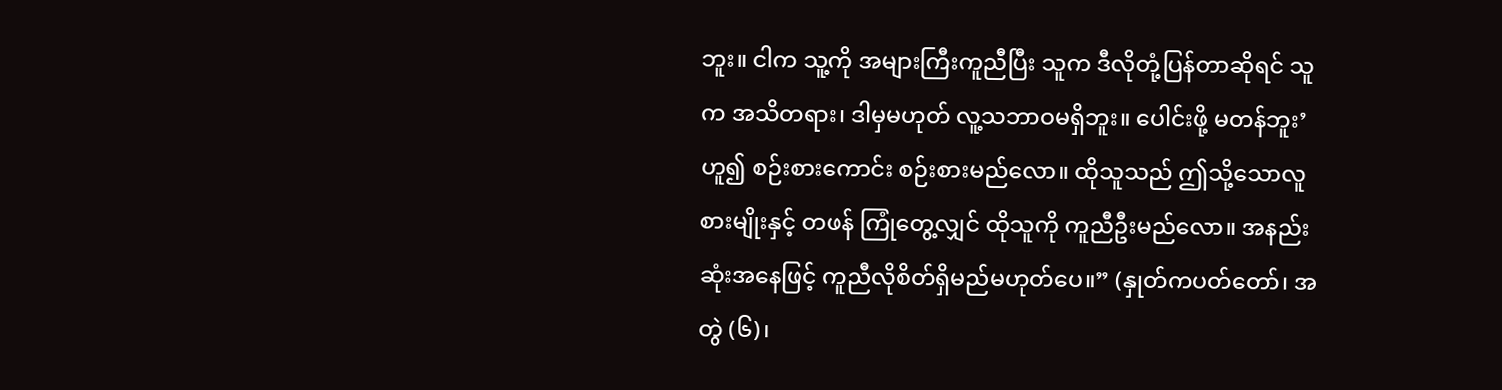ဘူး။ ငါက သူ့ကို အများကြီးကူညီပြီး သူက ဒီလိုတုံ့ပြန်တာဆိုရင် သူက အသိတရား၊ ဒါမှမဟုတ် လူ့သဘာဝမရှိဘူး။ ပေါင်းဖို့ မတန်ဘူး’ ဟူ၍ စဉ်းစားကောင်း စဉ်းစားမည်လော။ ထိုသူသည် ဤသို့သောလူစားမျိုးနှင့် တဖန် ကြုံတွေ့လျှင် ထိုသူကို ကူညီဦးမည်လော။ အနည်းဆုံးအနေဖြင့် ကူညီလိုစိတ်ရှိမည်မဟုတ်ပေ။” (နှုတ်ကပတ်တော်၊ အတွဲ (၆)၊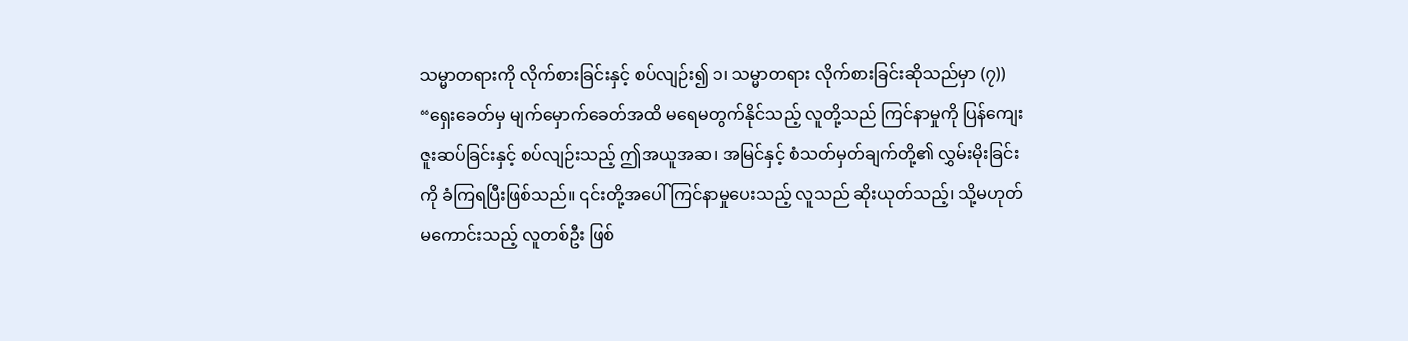သမ္မာတရားကို လိုက်စားခြင်းနှင့် စပ်လျဉ်း၍ ၁၊ သမ္မာတရား လိုက်စားခြင်းဆိုသည်မှာ (၇)) “ရှေးခေတ်မှ မျက်မှောက်ခေတ်အထိ မရေမတွက်နိုင်သည့် လူတို့သည် ကြင်နာမှုကို ပြန်ကျေးဇူးဆပ်ခြင်းနှင့် စပ်လျဉ်းသည့် ဤအယူအဆ၊ အမြင်နှင့် စံသတ်မှတ်ချက်တို့၏ လွှမ်းမိုးခြင်းကို ခံကြရပြီးဖြစ်သည်။ ၎င်းတို့အပေါ် ကြင်နာမှုပေးသည့် လူသည် ဆိုးယုတ်သည့်၊ သို့မဟုတ် မကောင်းသည့် လူတစ်ဦး ဖြစ်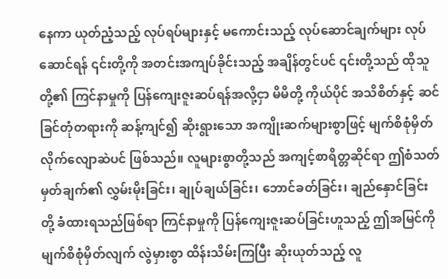နေကာ ယုတ်ညံ့သည့် လုပ်ရပ်များနှင့် မကောင်းသည့် လုပ်ဆောင်ချက်များ လုပ်ဆောင်ရန် ၎င်းတို့ကို အတင်းအကျပ်ခိုင်းသည့် အချိန်တွင်ပင် ၎င်းတို့သည် ထိုသူတို့၏ ကြင်နာမှုကို ပြန်ကျေးဇူးဆပ်ရန်အလို့ငှာ မိမိတို့ ကိုယ်ပိုင် အသိစိတ်နှင့် ဆင်ခြင်တုံတရားကို ဆန့်ကျင်၍ ဆိုးရွားသော အကျိုးဆက်များစွာဖြင့် မျက်စိစုံမှိတ် လိုက်လျောဆဲပင် ဖြစ်သည်။ လူများစွာတို့သည် အကျင့်စာရိတ္တဆိုင်ရာ ဤစံသတ်မှတ်ချက်၏ လွှမ်းမိုးခြင်း၊ ချုပ်ချယ်ခြင်း၊ ဘောင်ခတ်ခြင်း၊ ချည်နှောင်ခြင်းတို့ ခံထားရသည်ဖြစ်ရာ ကြင်နာမှုကို ပြန်ကျေးဇူးဆပ်ခြင်းဟူသည့် ဤအမြင်ကို မျက်စိစုံမှိတ်လျက် လွဲမှားစွာ ထိန်းသိမ်းကြပြီး ဆိုးယုတ်သည့် လူ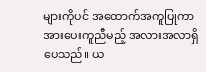များကိုပင် အထောက်အကူပြုကာ အားပေးကူညီမည့် အလားအလာရှိပေသည်။ ယ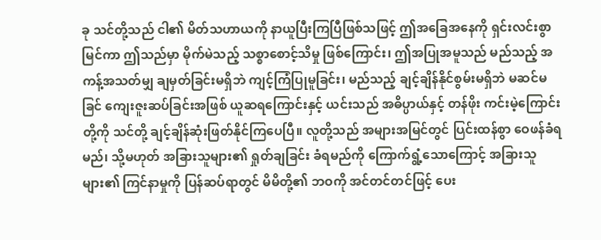ခု သင်တို့သည် ငါ၏ မိတ်သဟာယကို နာယူပြီးကြပြီဖြစ်သဖြင့် ဤအခြေအနေကို ရှင်းလင်းစွာ မြင်ကာ ဤသည်မှာ မိုက်မဲသည့် သစ္စာစောင့်သိမှု ဖြစ်ကြောင်း၊ ဤအပြုအမူသည် မည်သည့် အကန့်အသတ်မျှ ချမှတ်ခြင်းမရှိဘဲ ကျင့်ကြံပြုမူခြင်း၊ မည်သည့် ချင့်ချိန်နိုင်စွမ်းမရှိဘဲ မဆင်မခြင် ကျေးဇူးဆပ်ခြင်းအဖြစ် ယူဆရကြောင်းနှင့် ယင်းသည် အဓိပ္ပာယ်နှင့် တန်ဖိုး ကင်းမဲ့ကြောင်းတို့ကို သင်တို့ ချင့်ချိန်ဆုံးဖြတ်နိုင်ကြပေပြီ။ လူတို့သည် အများအမြင်တွင် ပြင်းထန်စွာ ဝေဖန်ခံရမည်၊ သို့မဟုတ် အခြားသူများ၏ ရှုတ်ချခြင်း ခံရမည်ကို ကြောက်ရွံ့သောကြောင့် အခြားသူများ၏ ကြင်နာမှုကို ပြန်ဆပ်ရာတွင် မိမိတို့၏ ဘဝကို အင်တင်တင်ဖြင့် ပေး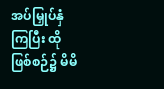အပ်မြှုပ်နှံကြပြီး ထိုဖြစ်စဉ်၌ မိမိ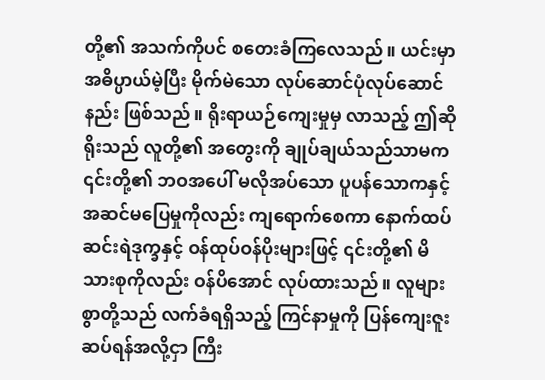တို့၏ အသက်ကိုပင် စတေးခံကြလေသည်။ ယင်းမှာ အဓိပ္ပာယ်မဲ့ပြီး မိုက်မဲသော လုပ်ဆောင်ပုံလုပ်ဆောင်နည်း ဖြစ်သည်။ ရိုးရာယဉ်ကျေးမှုမှ လာသည့် ဤဆိုရိုးသည် လူတို့၏ အတွေးကို ချုပ်ချယ်သည်သာမက ၎င်းတို့၏ ဘဝအပေါ် မလိုအပ်သော ပူပန်သောကနှင့် အဆင်မပြေမှုကိုလည်း ကျရောက်စေကာ နောက်ထပ်ဆင်းရဲဒုက္ခနှင့် ဝန်ထုပ်ဝန်ပိုးများဖြင့် ၎င်းတို့၏ မိသားစုကိုလည်း ဝန်ပိအောင် လုပ်ထားသည်။ လူများစွာတို့သည် လက်ခံရရှိသည့် ကြင်နာမှုကို ပြန်ကျေးဇူးဆပ်ရန်အလို့ငှာ ကြီး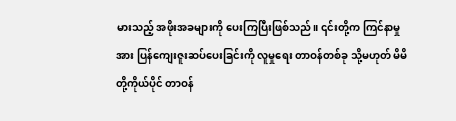မားသည့် အဖိုးအခများကို ပေးကြပြီးဖြစ်သည်။ ၎င်းတို့က ကြင်နာမှုအား ပြန်ကျေးဇူးဆပ်ပေးခြင်းကို လူမှုရေး တာဝန်တစ်ခု သို့မဟုတ် မိမိတို့ကိုယ်ပိုင် တာဝန်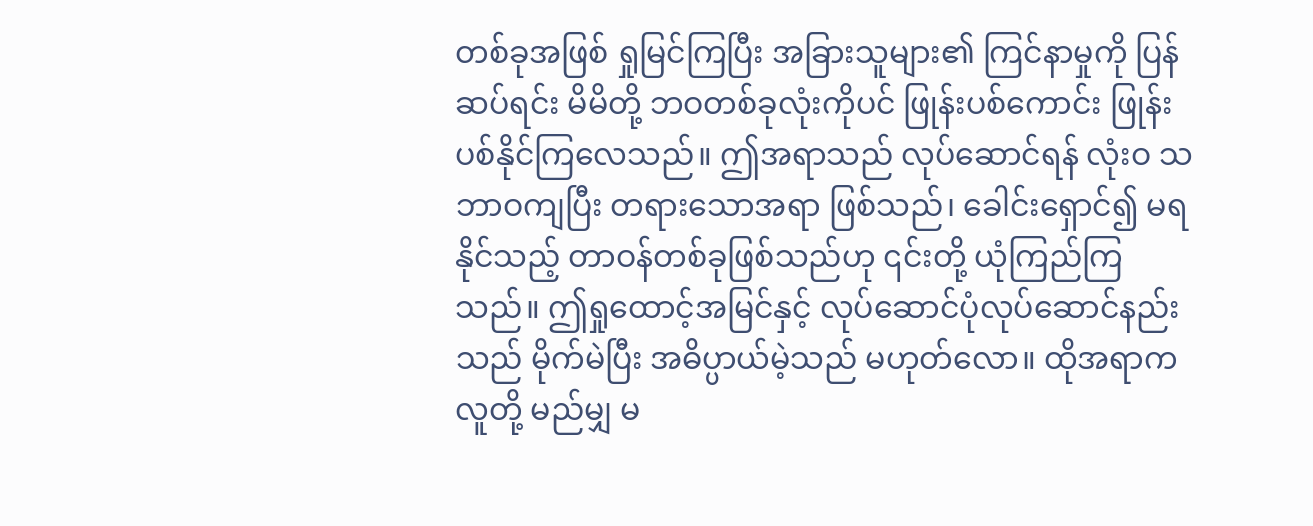တစ်ခုအဖြစ် ရှုမြင်ကြပြီး အခြားသူများ၏ ကြင်နာမှုကို ပြန်ဆပ်ရင်း မိမိတို့ ဘဝတစ်ခုလုံးကိုပင် ဖြုန်းပစ်ကောင်း ဖြုန်းပစ်နိုင်ကြလေသည်။ ဤအရာသည် လုပ်ဆောင်ရန် လုံးဝ သဘာဝကျပြီး တရားသောအရာ ဖြစ်သည်၊ ခေါင်းရှောင်၍ မရနိုင်သည့် တာဝန်တစ်ခုဖြစ်သည်ဟု ၎င်းတို့ ယုံကြည်ကြသည်။ ဤရှုထောင့်အမြင်နှင့် လုပ်ဆောင်ပုံလုပ်ဆောင်နည်းသည် မိုက်မဲပြီး အဓိပ္ပာယ်မဲ့သည် မဟုတ်လော။ ထိုအရာက လူတို့ မည်မျှ မ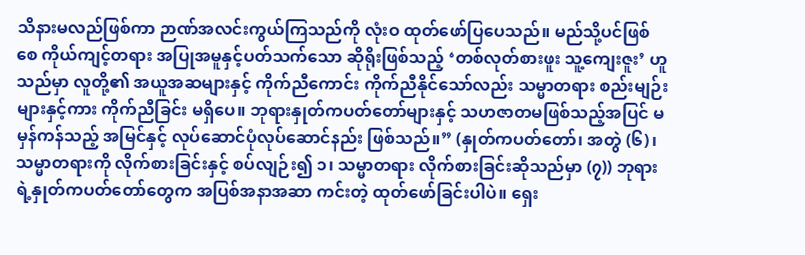သိနားမလည်ဖြစ်ကာ ဉာဏ်အလင်းကွယ်ကြသည်ကို လုံးဝ ထုတ်ဖော်ပြပေသည်။ မည်သို့ပင်ဖြစ်စေ ကိုယ်ကျင့်တရား အပြုအမူနှင့်ပတ်သက်သော ဆိုရိုးဖြစ်သည့် ‘တစ်လုတ်စားဖူး သူ့ကျေးဇူး’ ဟူသည်မှာ လူတို့၏ အယူအဆများနှင့် ကိုက်ညီကောင်း ကိုက်ညီနိုင်သော်လည်း သမ္မာတရား စည်းမျဉ်းများနှင့်ကား ကိုက်ညီခြင်း မရှိပေ။ ဘုရားနှုတ်ကပတ်တော်များနှင့် သဟဇာတမဖြစ်သည့်အပြင် မမှန်ကန်သည့် အမြင်နှင့် လုပ်ဆောင်ပုံလုပ်ဆောင်နည်း ဖြစ်သည်။” (နှုတ်ကပတ်တော်၊ အတွဲ (၆)၊ သမ္မာတရားကို လိုက်စားခြင်းနှင့် စပ်လျဉ်း၍ ၁၊ သမ္မာတရား လိုက်စားခြင်းဆိုသည်မှာ (၇)) ဘုရားရဲ့နှုတ်ကပတ်တော်တွေက အပြစ်အနာအဆာ ကင်းတဲ့ ထုတ်ဖော်ခြင်းပါပဲ။ ရှေး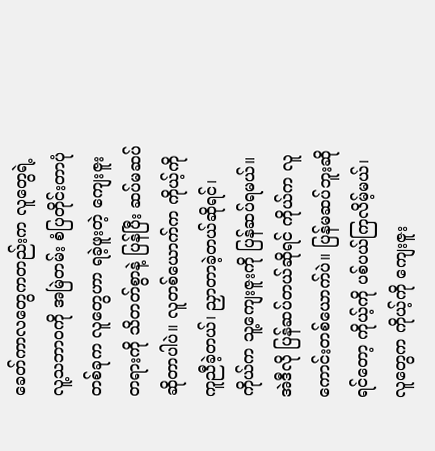ခေတ်ကာလတွေကတည်းက လူတွေရဲ့လူ့သဘာဝကို အမြဲတမ်း စံပြတိုင်းတာပုံတစ်ခုက လူတွေဟာ ရခဲ့ဖူးတဲ့ ကျေးဇူးတရားကို သိတတ်စွာနဲ့ ပြန်ပြီး ဆပ်မဆပ်ဆိုတာပါပဲ။ လူတစ်ယောက်က ကိုယ့်ကို ကူညီခဲ့တယ်၊ ညှာတာခဲ့တယ်ဆိုရင်၊ ကိုယ်က သူ့ကျေးဇူးကို ပြန်ဆပ်ရမယ်။ အဲဒီလို ပြန်ဆပ်တယ်ဆိုရင် ကိုယ်က လူကောင်းတစ်ယောက်ပဲ။ ပြန်မဆပ်ဘူးဆိုရင်တော့ ကိုယ့်ကို ပစ်ပယ်ကြလိမ့်မယ်၊ လူတွေက ကိုယ့်ကို ကျေးဇူး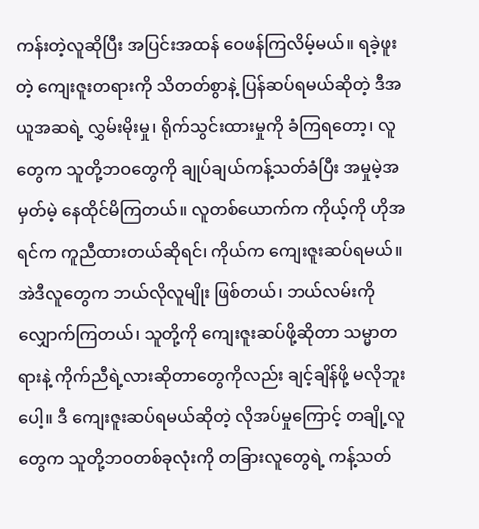ကန်းတဲ့လူဆိုပြီး အပြင်းအထန် ဝေဖန်ကြလိမ့်မယ်။ ရခဲ့ဖူးတဲ့ ကျေးဇူးတရားကို သိတတ်စွာနဲ့ ပြန်ဆပ်ရမယ်ဆိုတဲ့ ဒီအယူအဆရဲ့ လွှမ်းမိုးမှု၊ ရိုက်သွင်းထားမှုကို ခံကြရတော့၊ လူတွေက သူတို့ဘဝတွေကို ချုပ်ချယ်ကန့်သတ်ခံပြီး အမှုမဲ့အမှတ်မဲ့ နေထိုင်မိကြတယ်။ လူတစ်ယောက်က ကိုယ့်ကို ဟိုအရင်က ကူညီထားတယ်ဆိုရင်၊ ကိုယ်က ကျေးဇူးဆပ်ရမယ်။ အဲဒီလူတွေက ဘယ်လိုလူမျိုး ဖြစ်တယ်၊ ဘယ်လမ်းကို လျှောက်ကြတယ်၊ သူတို့ကို ကျေးဇူးဆပ်ဖို့ဆိုတာ သမ္မာတရားနဲ့ ကိုက်ညီရဲ့လားဆိုတာတွေကိုလည်း ချင့်ချိန်ဖို့ မလိုဘူးပေါ့။ ဒီ ကျေးဇူးဆပ်ရမယ်ဆိုတဲ့ လိုအပ်မှုကြောင့် တချို့လူတွေက သူတို့ဘဝတစ်ခုလုံးကို တခြားလူတွေရဲ့ ကန့်သတ်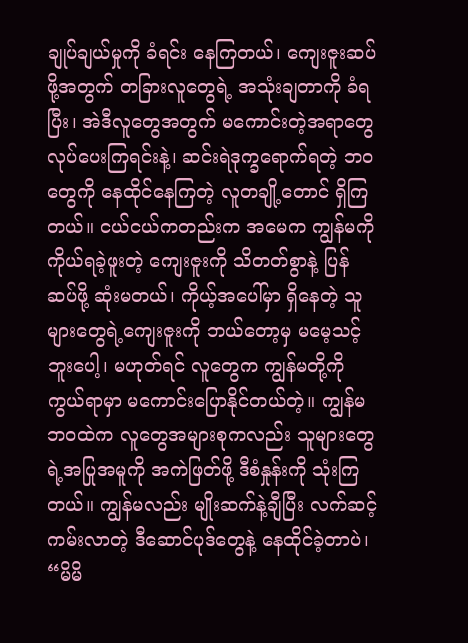ချုပ်ချယ်မှုကို ခံရင်း နေကြတယ်၊ ကျေးဇူးဆပ်ဖို့အတွက် တခြားလူတွေရဲ့ အသုံးချတာကို ခံရပြီး၊ အဲဒီလူတွေအတွက် မကောင်းတဲ့အရာတွေ လုပ်ပေးကြရင်းနဲ့၊ ဆင်းရဲဒုက္ခရောက်ရတဲ့ ဘဝတွေကို နေထိုင်နေကြတဲ့ လူတချို့တောင် ရှိကြတယ်။ ငယ်ငယ်ကတည်းက အမေက ကျွန်မကို ကိုယ်ရခဲ့ဖူးတဲ့ ကျေးဇူးကို သိတတ်စွာနဲ့ ပြန်ဆပ်ဖို့ ဆုံးမတယ်၊ ကိုယ့်အပေါ်မှာ ရှိနေတဲ့ သူများတွေရဲ့ကျေးဇူးကို ဘယ်တော့မှ မမေ့သင့်ဘူးပေါ့၊ မဟုတ်ရင် လူတွေက ကျွန်မတို့ကို ကွယ်ရာမှာ မကောင်းပြောနိုင်တယ်တဲ့။ ကျွန်မဘဝထဲက လူတွေအများစုကလည်း သူများတွေရဲ့အပြုအမူကို အကဲဖြတ်ဖို့ ဒီစံနှုန်းကို သုံးကြတယ်။ ကျွန်မလည်း မျိုးဆက်နဲ့ချီပြီး လက်ဆင့်ကမ်းလာတဲ့ ဒီဆောင်ပုဒ်တွေနဲ့ နေထိုင်ခဲ့တာပဲ၊ “မိမိ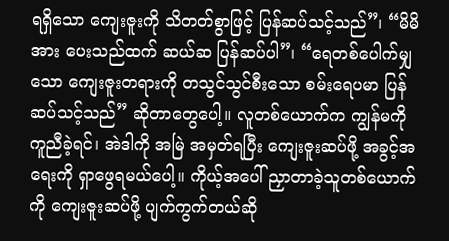ရရှိသော ကျေးဇူးကို သိတတ်စွာဖြင့် ပြန်ဆပ်သင့်သည်”၊ “မိမိအား ပေးသည်ထက် ဆယ်ဆ ပြန်ဆပ်ပါ”၊ “ရေတစ်ပေါက်မျှသော ကျေးဇူးတရားကို တသွင်သွင်စီးသော စမ်းရေပမာ ပြန်ဆပ်သင့်သည်” ဆိုတာတွေပေါ့။ လူတစ်ယောက်က ကျွန်မကို ကူညီခဲ့ရင်၊ အဲဒါကို အမြဲ အမှတ်ရပြီး ကျေးဇူးဆပ်ဖို့ အခွင့်အရေးကို ရှာဖွေရမယ်ပေါ့။ ကိုယ့်အပေါ် ညှာတာခဲ့သူတစ်ယောက်ကို ကျေးဇူးဆပ်ဖို့ ပျက်ကွက်တယ်ဆို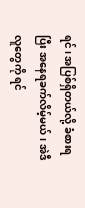ရင်၊ အပြစ်ရှိတယ်လို့ ခံစားရပြီး အနေရခက်လိမ့်မယ်၊ အဲဒီလူတွေကို ရင်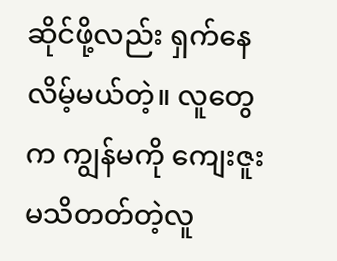ဆိုင်ဖို့လည်း ရှက်နေလိမ့်မယ်တဲ့။ လူတွေက ကျွန်မကို ကျေးဇူးမသိတတ်တဲ့လူ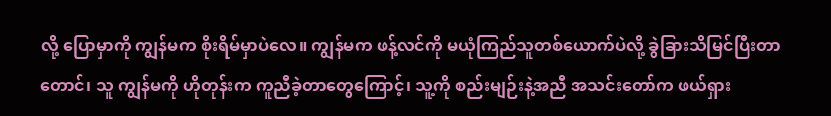လို့ ပြောမှာကို ကျွန်မက စိုးရိမ်မှာပဲလေ။ ကျွန်မက ဖန့်လင်ကို မယုံကြည်သူတစ်ယောက်ပဲလို့ ခွဲခြားသိမြင်ပြီးတာတောင်၊ သူ ကျွန်မကို ဟိုတုန်းက ကူညီခဲ့တာတွေကြောင့်၊ သူ့ကို စည်းမျဉ်းနဲ့အညီ အသင်းတော်က ဖယ်ရှား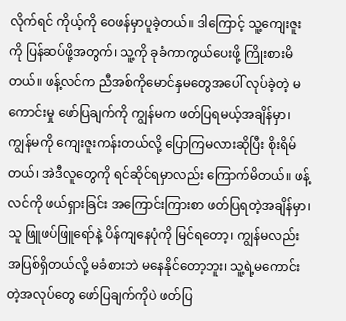လိုက်ရင် ကိုယ့်ကို ဝေဖန်မှာပူခဲ့တယ်။ ဒါကြောင့် သူ့ကျေးဇူးကို ပြန်ဆပ်ဖို့အတွက်၊ သူ့ကို ခုခံကာကွယ်ပေးဖို့ ကြိုးစားမိတယ်။ ဖန့်လင်က ညီအစ်ကိုမောင်နှမတွေအပေါ် လုပ်ခဲ့တဲ့ မကောင်းမှု ဖော်ပြချက်ကို ကျွန်မက ဖတ်ပြရမယ့်အချိန်မှာ၊ ကျွန်မကို ကျေးဇူးကန်းတယ်လို့ ပြောကြမလားဆိုပြီး စိုးရိမ်တယ်၊ အဲဒီလူတွေကို ရင်ဆိုင်ရမှာလည်း ကြောက်မိတယ်။ ဖန့်လင်ကို ဖယ်ရှားခြင်း အကြောင်းကြားစာ ဖတ်ပြရတဲ့အချိန်မှာ၊ သူ ဖြူဖပ်ဖြူရော်နဲ့ ပိန်ကျနေပုံကို မြင်ရတော့၊ ကျွန်မလည်း အပြစ်ရှိတယ်လို့ မခံစားဘဲ မနေနိုင်တော့ဘူး၊ သူ့ရဲ့မကောင်းတဲ့အလုပ်တွေ ဖော်ပြချက်ကိုပဲ ဖတ်ပြ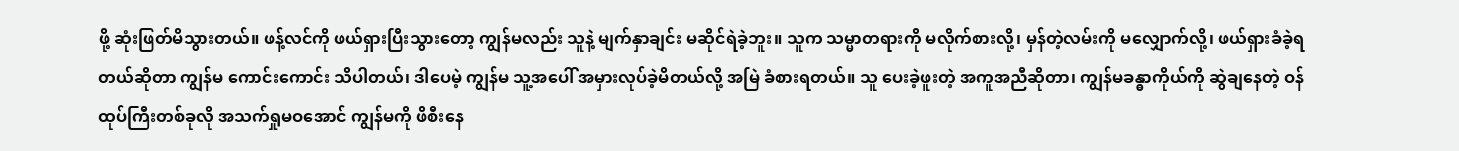ဖို့ ဆုံးဖြတ်မိသွားတယ်။ ဖန့်လင်ကို ဖယ်ရှားပြီးသွားတော့ ကျွန်မလည်း သူနဲ့ မျက်နှာချင်း မဆိုင်ရဲခဲ့ဘူး။ သူက သမ္မာတရားကို မလိုက်စားလို့၊ မှန်တဲ့လမ်းကို မလျှောက်လို့၊ ဖယ်ရှားခံခဲ့ရတယ်ဆိုတာ ကျွန်မ ကောင်းကောင်း သိပါတယ်၊ ဒါပေမဲ့ ကျွန်မ သူ့အပေါ် အမှားလုပ်ခဲ့မိတယ်လို့ အမြဲ ခံစားရတယ်။ သူ ပေးခဲ့ဖူးတဲ့ အကူအညီဆိုတာ၊ ကျွန်မခန္ဓာကိုယ်ကို ဆွဲချနေတဲ့ ဝန်ထုပ်ကြီးတစ်ခုလို အသက်ရှုမဝအောင် ကျွန်မကို ဖိစီးနေ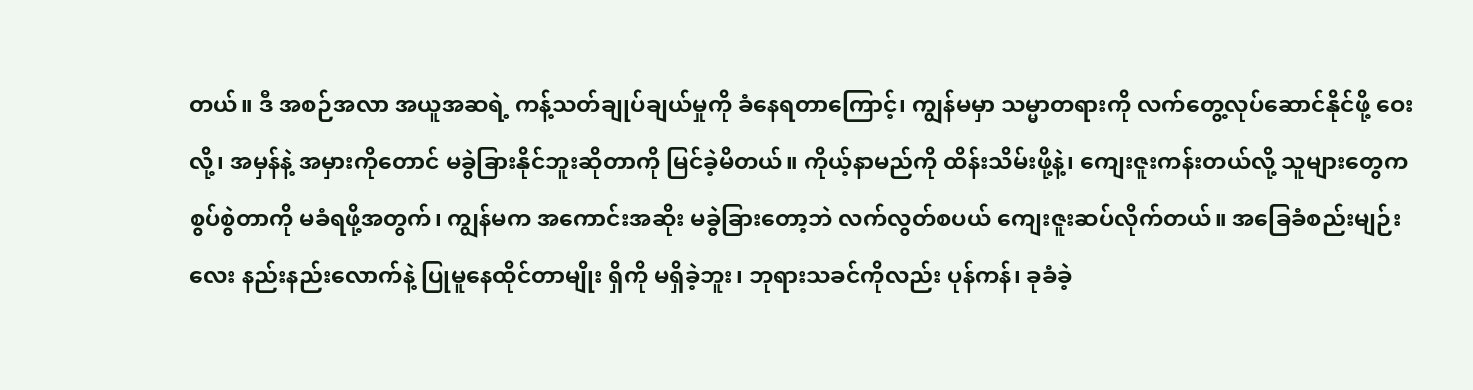တယ်။ ဒီ အစဉ်အလာ အယူအဆရဲ့ ကန့်သတ်ချုပ်ချယ်မှုကို ခံနေရတာကြောင့်၊ ကျွန်မမှာ သမ္မာတရားကို လက်တွေ့လုပ်ဆောင်နိုင်ဖို့ ဝေးလို့၊ အမှန်နဲ့ အမှားကိုတောင် မခွဲခြားနိုင်ဘူးဆိုတာကို မြင်ခဲ့မိတယ်။ ကိုယ့်နာမည်ကို ထိန်းသိမ်းဖို့နဲ့၊ ကျေးဇူးကန်းတယ်လို့ သူများတွေက စွပ်စွဲတာကို မခံရဖို့အတွက်၊ ကျွန်မက အကောင်းအဆိုး မခွဲခြားတော့ဘဲ လက်လွတ်စပယ် ကျေးဇူးဆပ်လိုက်တယ်။ အခြေခံစည်းမျဉ်းလေး နည်းနည်းလောက်နဲ့ ပြုမူနေထိုင်တာမျိုး ရှိကို မရှိခဲ့ဘူး၊ ဘုရားသခင်ကိုလည်း ပုန်ကန်၊ ခုခံခဲ့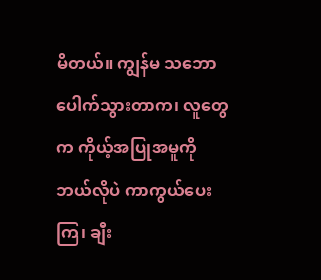မိတယ်။ ကျွန်မ သဘောပေါက်သွားတာက၊ လူတွေက ကိုယ့်အပြုအမူကို ဘယ်လိုပဲ ကာကွယ်ပေးကြ၊ ချီး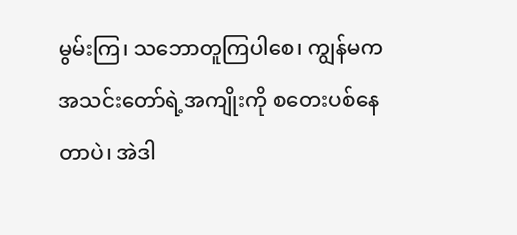မွမ်းကြ၊ သဘောတူကြပါစေ၊ ကျွန်မက အသင်းတော်ရဲ့အကျိုးကို စတေးပစ်နေတာပဲ၊ အဲဒါ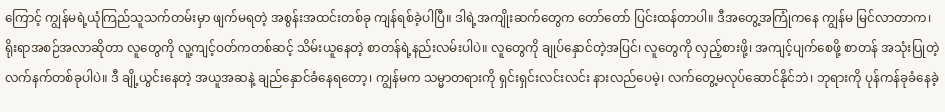ကြောင့် ကျွန်မရဲ့ယုံကြည်သူသက်တမ်းမှာ ဖျက်မရတဲ့ အစွန်းအထင်းတစ်ခု ကျန်ရစ်ခဲ့ပါပြီ။ ဒါရဲ့အကျိုးဆက်တွေက တော်တော် ပြင်းထန်တာပါ။ ဒီအတွေ့အကြုံကနေ ကျွန်မ မြင်လာတာက၊ ရိုးရာအစဉ်အလာဆိုတာ လူတွေကို လူ့ကျင့်ဝတ်ကတစ်ဆင့် သိမ်းယူနေတဲ့ စာတန်ရဲ့နည်းလမ်းပါပဲ။ လူတွေကို ချုပ်နှောင်တဲ့အပြင်၊ လူတွေကို လှည့်စားဖို့၊ အကျင့်ပျက်စေဖို့ စာတန် အသုံးပြုတဲ့ လက်နက်တစ်ခုပါပဲ။ ဒီ ချို့ယွင်းနေတဲ့ အယူအဆနဲ့ ချည်နှောင်ခံနေရတော့၊ ကျွန်မက သမ္မာတရားကို ရှင်းရှင်းလင်းလင်း နားလည်ပေမဲ့၊ လက်တွေ့မလုပ်ဆောင်နိုင်ဘဲ၊ ဘုရားကို ပုန်ကန်ခုခံနေခဲ့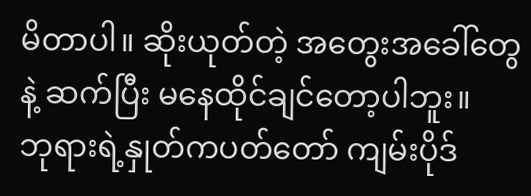မိတာပါ။ ဆိုးယုတ်တဲ့ အတွေးအခေါ်တွေနဲ့ ဆက်ပြီး မနေထိုင်ချင်တော့ပါဘူး။
ဘုရားရဲ့နှုတ်ကပတ်တော် ကျမ်းပိုဒ်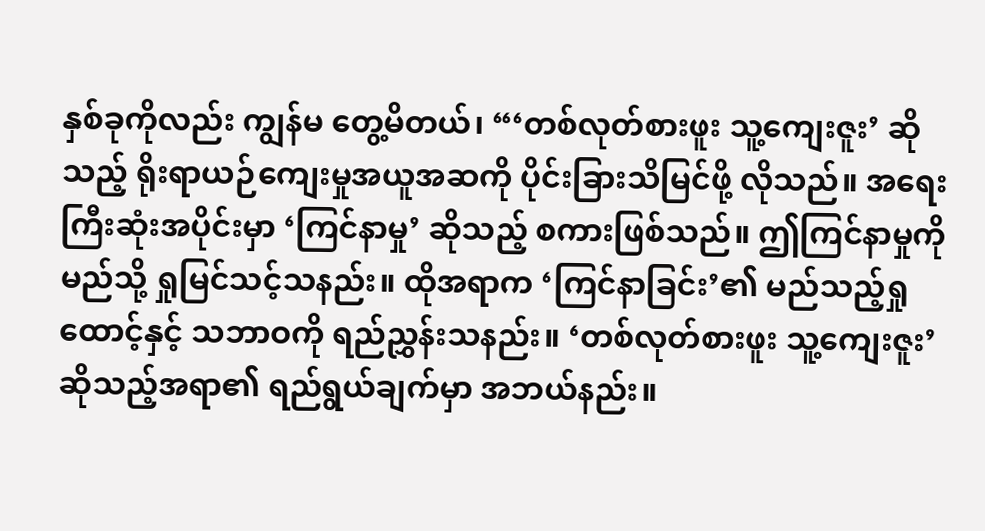နှစ်ခုကိုလည်း ကျွန်မ တွေ့မိတယ်၊ “‘တစ်လုတ်စားဖူး သူ့ကျေးဇူး’ ဆိုသည့် ရိုးရာယဉ်ကျေးမှုအယူအဆကို ပိုင်းခြားသိမြင်ဖို့ လိုသည်။ အရေးကြီးဆုံးအပိုင်းမှာ ‘ကြင်နာမှု’ ဆိုသည့် စကားဖြစ်သည်။ ဤကြင်နာမှုကို မည်သို့ ရှုမြင်သင့်သနည်း။ ထိုအရာက ‘ကြင်နာခြင်း’၏ မည်သည့်ရှုထောင့်နှင့် သဘာဝကို ရည်ညွှန်းသနည်း။ ‘တစ်လုတ်စားဖူး သူ့ကျေးဇူး’ ဆိုသည့်အရာ၏ ရည်ရွယ်ချက်မှာ အဘယ်နည်း။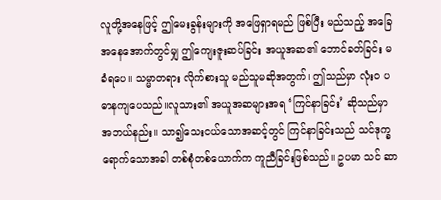လူတို့အနေဖြင့် ဤမေးခွန်းများကို အဖြေရှာရမည် ဖြစ်ပြီး မည်သည့် အခြေအနေအောက်တွင်မျှ ဤကျေးဇူးဆပ်ခြင်း အယူအဆ၏ ဘောင်ခတ်ခြင်း မခံရပေ။ သမ္မာတရား လိုက်စားသူ မည်သူမဆိုအတွက်၊ ဤသည်မှာ လုံးဝ ပဓာနကျပေသည်။လူသား၏ အယူအဆများအရ ‘ကြင်နာခြင်း’ ဆိုသည်မှာ အဘယ်နည်း။ သာ၍သေးငယ်သောအဆင့်တွင် ကြင်နာခြင်းသည် သင်ဒုက္ခရောက်သောအခါ တစ်စုံတစ်ယောက်က ကူညီခြင်းဖြစ်သည်။ ဥပမာ သင် ဆာ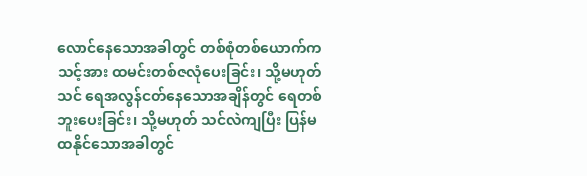လောင်နေသောအခါတွင် တစ်စုံတစ်ယောက်က သင့်အား ထမင်းတစ်ဇလုံပေးခြင်း၊ သို့မဟုတ် သင် ရေအလွန်ငတ်နေသောအချိန်တွင် ရေတစ်ဘူးပေးခြင်း၊ သို့မဟုတ် သင်လဲကျပြီး ပြန်မထနိုင်သောအခါတွင်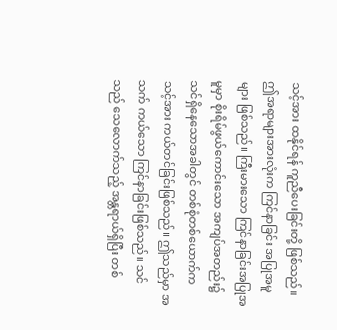သင့်အား ထနိုင်ရန် ကူညီပေးခြင်းတို့ ဖြစ်သည်။ ဤအရာများအားလုံးက ကြင်နာခြင်း အပြုအမူများ ဖြစ်သည်။ ကြီးမားသော ကြင်နာခြင်းအပြုအမူမှာ စိုးရိမ်ဖွယ်ကောင်းသော အကျပ်အတည်း၌ သင်ရှိနေသောအခါတွင် တစ်စုံတစ်ယောက်က သင့်အား ကယ်တင်ခြင်းဖြစ်သည်။ ဤသည်မှာ အသက် ကယ်သော ကြင်နာခြင်းဖြစ်သည်။ သင်သည် သေလောက်သည့် အန္တရာယ်ရှိပြီး တစ်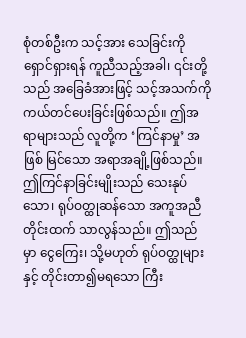စုံတစ်ဦးက သင့်အား သေခြင်းကို ရှောင်ရှားရန် ကူညီသည့်အခါ၊ ၎င်းတို့သည် အခြေခံအားဖြင့် သင့်အသက်ကို ကယ်တင်ပေးခြင်းဖြစ်သည်။ ဤအရာများသည် လူတို့က ‘ကြင်နာမှု’ အဖြစ် မြင်သော အရာအချို့ဖြစ်သည်။ ဤကြင်နာခြင်းမျိုးသည် သေးနုပ်သော၊ ရုပ်ဝတ္ထုဆန်သော အကူအညီတိုင်းထက် သာလွန်သည်။ ဤသည်မှာ ငွေကြေး၊ သို့မဟုတ် ရုပ်ဝတ္ထုများနှင့် တိုင်းတာ၍မရသော ကြီး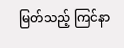မြတ်သည့် ကြင်နာ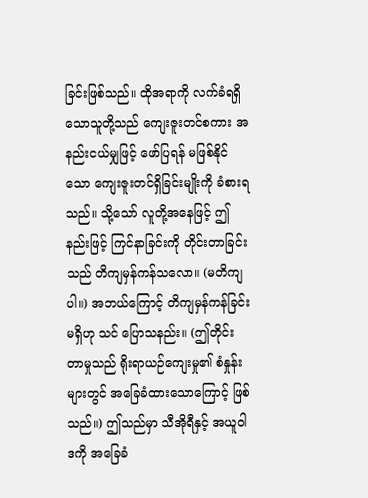ခြင်းဖြစ်သည်။ ထိုအရာကို လက်ခံရရှိသောသူတို့သည် ကျေးဇူးတင်စကား အနည်းငယ်မျှဖြင့် ဖော်ပြရန် မဖြစ်နိုင်သော ကျေးဇူးတင်ရှိခြင်းမျိုးကို ခံစားရသည်။ သို့သော် လူတို့အနေဖြင့် ဤနည်းဖြင့် ကြင်နာခြင်းကို တိုင်းတာခြင်းသည် တိကျမှန်ကန်သလော။ (မတိကျပါ။) အဘယ်ကြောင့် တိကျမှန်ကန်ခြင်းမရှိဟု သင် ပြောသနည်း။ (ဤတိုင်းတာမှုသည် ရိုးရာယဉ်ကျေးမှု၏ စံနှုန်းများတွင် အခြေခံထားသောကြောင့် ဖြစ်သည်။) ဤသည်မှာ သီအိုရီနှင့် အယူဝါဒကို အခြေခံ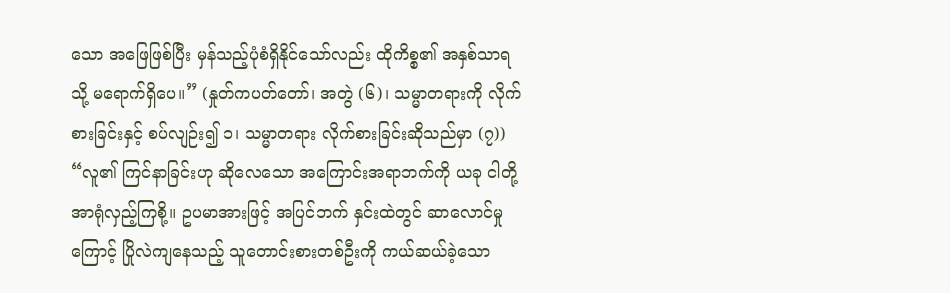သော အဖြေဖြစ်ပြီး မှန်သည့်ပုံစံရှိနိုင်သော်လည်း ထိုကိစ္စ၏ အနှစ်သာရသို့ မရောက်ရှိပေ။” (နှုတ်ကပတ်တော်၊ အတွဲ (၆)၊ သမ္မာတရားကို လိုက်စားခြင်းနှင့် စပ်လျဉ်း၍ ၁၊ သမ္မာတရား လိုက်စားခြင်းဆိုသည်မှာ (၇)) “လူ၏ ကြင်နာခြင်းဟု ဆိုလေသော အကြောင်းအရာဘက်ကို ယခု ငါတို့ အာရုံလှည့်ကြစို့။ ဥပမာအားဖြင့် အပြင်ဘက် နှင်းထဲတွင် ဆာလောင်မှုကြောင့် ပြိုလဲကျနေသည့် သူတောင်းစားတစ်ဦးကို ကယ်ဆယ်ခဲ့သော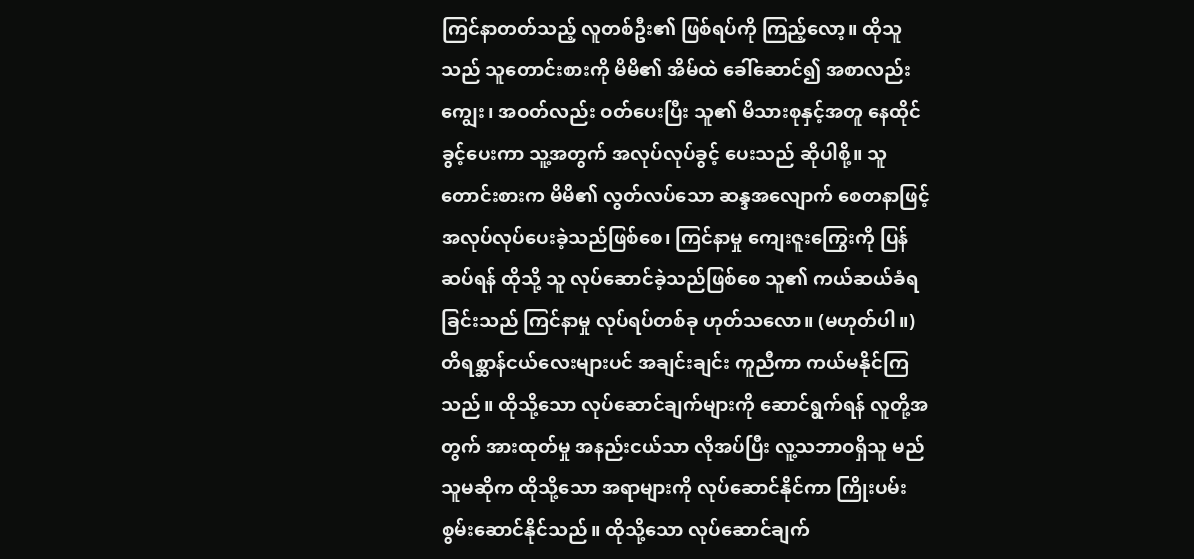ကြင်နာတတ်သည့် လူတစ်ဦး၏ ဖြစ်ရပ်ကို ကြည့်လော့။ ထိုသူသည် သူတောင်းစားကို မိမိ၏ အိမ်ထဲ ခေါ်ဆောင်၍ အစာလည်းကျွေး၊ အဝတ်လည်း ဝတ်ပေးပြီး သူ၏ မိသားစုနှင့်အတူ နေထိုင်ခွင့်ပေးကာ သူ့အတွက် အလုပ်လုပ်ခွင့် ပေးသည် ဆိုပါစို့။ သူတောင်းစားက မိမိ၏ လွတ်လပ်သော ဆန္ဒအလျောက် စေတနာဖြင့် အလုပ်လုပ်ပေးခဲ့သည်ဖြစ်စေ၊ ကြင်နာမှု ကျေးဇူးကြွေးကို ပြန်ဆပ်ရန် ထိုသို့ သူ လုပ်ဆောင်ခဲ့သည်ဖြစ်စေ သူ၏ ကယ်ဆယ်ခံရခြင်းသည် ကြင်နာမှု လုပ်ရပ်တစ်ခု ဟုတ်သလော။ (မဟုတ်ပါ။) တိရစ္ဆာန်ငယ်လေးများပင် အချင်းချင်း ကူညီကာ ကယ်မနိုင်ကြသည်။ ထိုသို့သော လုပ်ဆောင်ချက်များကို ဆောင်ရွက်ရန် လူတို့အတွက် အားထုတ်မှု အနည်းငယ်သာ လိုအပ်ပြီး လူ့သဘာဝရှိသူ မည်သူမဆိုက ထိုသို့သော အရာများကို လုပ်ဆောင်နိုင်ကာ ကြိုးပမ်းစွမ်းဆောင်နိုင်သည်။ ထိုသို့သော လုပ်ဆောင်ချက်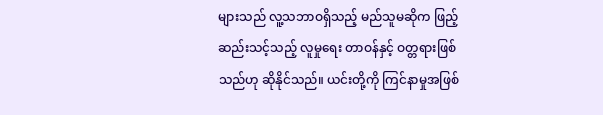များသည် လူ့သဘာဝရှိသည့် မည်သူမဆိုက ဖြည့်ဆည်းသင့်သည့် လူမှုရေး တာဝန်နှင့် ဝတ္တရားဖြစ်သည်ဟု ဆိုနိုင်သည်။ ယင်းတို့ကို ကြင်နာမှုအဖြစ်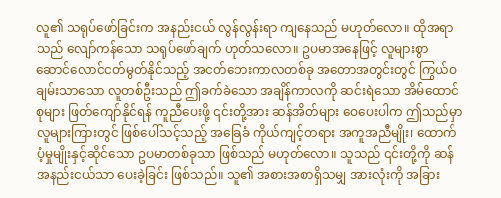လူ၏ သရုပ်ဖော်ခြင်းက အနည်းငယ် လွန်လွန်းရာ ကျနေသည် မဟုတ်လော။ ထိုအရာသည် လျော်ကန်သော သရုပ်ဖော်ချက် ဟုတ်သလော။ ဥပမာအနေဖြင့် လူများစွာ ဆောင်လောင်ငတ်မွတ်နိုင်သည့် အငတ်ဘေးကာလတစ်ခု အတောအတွင်းတွင် ကြွယ်ဝချမ်းသာသော လူတစ်ဦးသည် ဤခက်ခဲသော အချိန်ကာလကို ဆင်းရဲသော အိမ်ထောင်စုများ ဖြတ်ကျော်နိုင်ရန် ကူညီပေးဖို့ ၎င်းတို့အား ဆန်အိတ်များ ဝေပေးပါက ဤသည်မှာ လူများကြားတွင် ဖြစ်ပေါ်သင့်သည့် အခြေခံ ကိုယ်ကျင့်တရား အကူအညီမျိုး၊ ထောက်ပံ့မှုမျိုးနှင့်ဆိုင်သော ဥပမာတစ်ခုသာ ဖြစ်သည် မဟုတ်လော။ သူသည် ၎င်းတို့ကို ဆန်အနည်းငယ်သာ ပေးခဲ့ခြင်း ဖြစ်သည်။ သူ၏ အစားအစာရှိသမျှ အားလုံးကို အခြား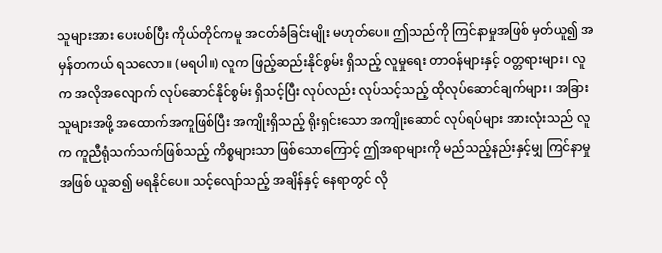သူများအား ပေးပစ်ပြီး ကိုယ်တိုင်ကမူ အငတ်ခံခြင်းမျိုး မဟုတ်ပေ။ ဤသည်ကို ကြင်နာမှုအဖြစ် မှတ်ယူ၍ အမှန်တကယ် ရသလော။ (မရပါ။) လူက ဖြည့်ဆည်းနိုင်စွမ်း ရှိသည့် လူမှုရေး တာဝန်များနှင့် ဝတ္တရားများ၊ လူက အလိုအလျောက် လုပ်ဆောင်နိုင်စွမ်း ရှိသင့်ပြီး လုပ်လည်း လုပ်သင့်သည့် ထိုလုပ်ဆောင်ချက်များ၊ အခြားသူများအဖို့ အထောက်အကူဖြစ်ပြီး အကျိုးရှိသည့် ရိုးရှင်းသော အကျိုးဆောင် လုပ်ရပ်များ အားလုံးသည် လူက ကူညီရုံသက်သက်ဖြစ်သည့် ကိစ္စများသာ ဖြစ်သောကြောင့် ဤအရာများကို မည်သည့်နည်းနှင့်မျှ ကြင်နာမှုအဖြစ် ယူဆ၍ မရနိုင်ပေ။ သင့်လျော်သည့် အချိန်နှင့် နေရာတွင် လို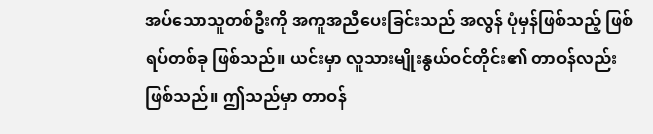အပ်သောသူတစ်ဦးကို အကူအညီပေးခြင်းသည် အလွန် ပုံမှန်ဖြစ်သည့် ဖြစ်ရပ်တစ်ခု ဖြစ်သည်။ ယင်းမှာ လူသားမျိုးနွယ်ဝင်တိုင်း၏ တာဝန်လည်း ဖြစ်သည်။ ဤသည်မှာ တာဝန်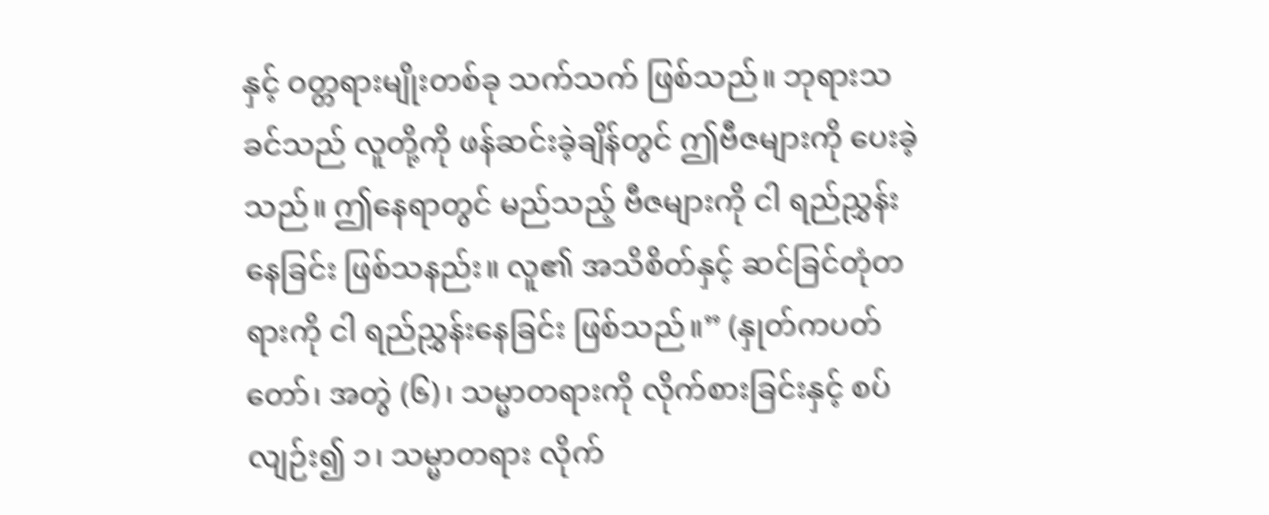နှင့် ဝတ္တရားမျိုးတစ်ခု သက်သက် ဖြစ်သည်။ ဘုရားသခင်သည် လူတို့ကို ဖန်ဆင်းခဲ့ချိန်တွင် ဤဗီဇများကို ပေးခဲ့သည်။ ဤနေရာတွင် မည်သည့် ဗီဇများကို ငါ ရည်ညွှန်းနေခြင်း ဖြစ်သနည်း။ လူ၏ အသိစိတ်နှင့် ဆင်ခြင်တုံတရားကို ငါ ရည်ညွှန်းနေခြင်း ဖြစ်သည်။” (နှုတ်ကပတ်တော်၊ အတွဲ (၆)၊ သမ္မာတရားကို လိုက်စားခြင်းနှင့် စပ်လျဉ်း၍ ၁၊ သမ္မာတရား လိုက်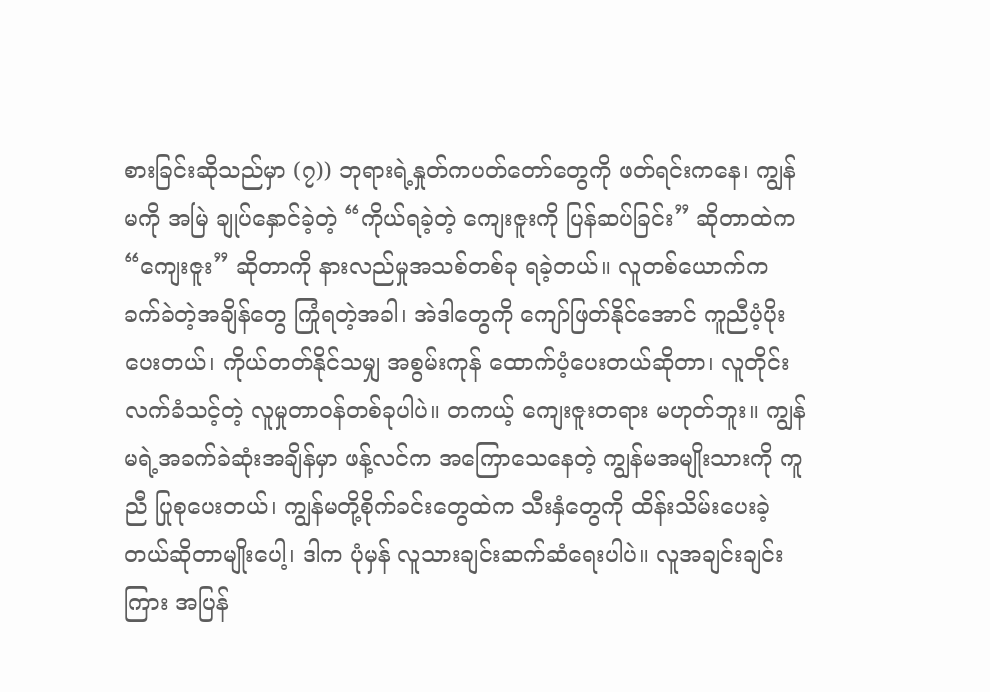စားခြင်းဆိုသည်မှာ (၇)) ဘုရားရဲ့နှုတ်ကပတ်တော်တွေကို ဖတ်ရင်းကနေ၊ ကျွန်မကို အမြဲ ချုပ်နှောင်ခဲ့တဲ့ “ကိုယ်ရခဲ့တဲ့ ကျေးဇူးကို ပြန်ဆပ်ခြင်း” ဆိုတာထဲက “ကျေးဇူး” ဆိုတာကို နားလည်မှုအသစ်တစ်ခု ရခဲ့တယ်။ လူတစ်ယောက်က ခက်ခဲတဲ့အချိန်တွေ ကြုံရတဲ့အခါ၊ အဲဒါတွေကို ကျော်ဖြတ်နိုင်အောင် ကူညီပံ့ပိုးပေးတယ်၊ ကိုယ်တတ်နိုင်သမျှ အစွမ်းကုန် ထောက်ပံ့ပေးတယ်ဆိုတာ၊ လူတိုင်း လက်ခံသင့်တဲ့ လူမှုတာဝန်တစ်ခုပါပဲ။ တကယ့် ကျေးဇူးတရား မဟုတ်ဘူး။ ကျွန်မရဲ့အခက်ခဲဆုံးအချိန်မှာ ဖန့်လင်က အကြောသေနေတဲ့ ကျွန်မအမျိုးသားကို ကူညီ ပြုစုပေးတယ်၊ ကျွန်မတို့စိုက်ခင်းတွေထဲက သီးနှံတွေကို ထိန်းသိမ်းပေးခဲ့တယ်ဆိုတာမျိုးပေါ့၊ ဒါက ပုံမှန် လူသားချင်းဆက်ဆံရေးပါပဲ။ လူအချင်းချင်းကြား အပြန်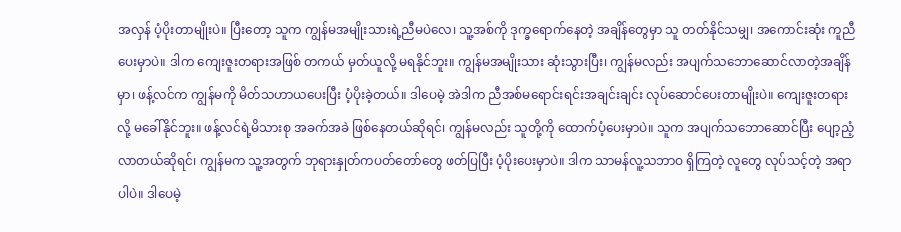အလှန် ပံ့ပိုးတာမျိုးပဲ။ ပြီးတော့ သူက ကျွန်မအမျိုးသားရဲ့ညီမပဲလေ၊ သူ့အစ်ကို ဒုက္ခရောက်နေတဲ့ အချိန်တွေမှာ သူ တတ်နိုင်သမျှ၊ အကောင်းဆုံး ကူညီပေးမှာပဲ။ ဒါက ကျေးဇူးတရားအဖြစ် တကယ် မှတ်ယူလို့ မရနိုင်ဘူး။ ကျွန်မအမျိုးသား ဆုံးသွားပြီး၊ ကျွန်မလည်း အပျက်သဘောဆောင်လာတဲ့အချိန်မှာ၊ ဖန့်လင်က ကျွန်မကို မိတ်သဟာယပေးပြီး ပံ့ပိုးခဲ့တယ်။ ဒါပေမဲ့ အဲဒါက ညီအစ်မရောင်းရင်းအချင်းချင်း လုပ်ဆောင်ပေးတာမျိုးပဲ။ ကျေးဇူးတရားလို့ မခေါ်နိုင်ဘူး။ ဖန့်လင်ရဲ့မိသားစု အခက်အခဲ ဖြစ်နေတယ်ဆိုရင်၊ ကျွန်မလည်း သူတို့ကို ထောက်ပံ့ပေးမှာပဲ။ သူက အပျက်သဘောဆောင်ပြီး ပျော့ညံ့လာတယ်ဆိုရင်၊ ကျွန်မက သူ့အတွက် ဘုရားနှုတ်ကပတ်တော်တွေ ဖတ်ပြပြီး ပံ့ပိုးပေးမှာပဲ။ ဒါက သာမန်လူ့သဘာဝ ရှိကြတဲ့ လူတွေ လုပ်သင့်တဲ့ အရာပါပဲ။ ဒါပေမဲ့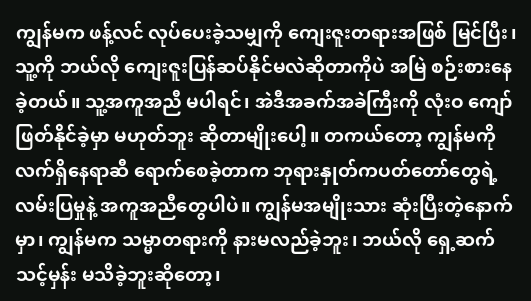ကျွန်မက ဖန့်လင် လုပ်ပေးခဲ့သမျှကို ကျေးဇူးတရားအဖြစ် မြင်ပြီး၊ သူ့ကို ဘယ်လို ကျေးဇူးပြန်ဆပ်နိုင်မလဲဆိုတာကိုပဲ အမြဲ စဉ်းစားနေခဲ့တယ်။ သူ့အကူအညီ မပါရင်၊ အဲဒီအခက်အခဲကြီးကို လုံးဝ ကျော်ဖြတ်နိုင်ခဲ့မှာ မဟုတ်ဘူး ဆိုတာမျိုးပေါ့။ တကယ်တော့ ကျွန်မကို လက်ရှိနေရာဆီ ရောက်စေခဲ့တာက ဘုရားနှုတ်ကပတ်တော်တွေရဲ့ လမ်းပြမှုနဲ့ အကူအညီတွေပါပဲ။ ကျွန်မအမျိုးသား ဆုံးပြီးတဲ့နောက်မှာ၊ ကျွန်မက သမ္မာတရားကို နားမလည်ခဲ့ဘူး၊ ဘယ်လို ရှေ့ဆက်သင့်မှန်း မသိခဲ့ဘူးဆိုတော့၊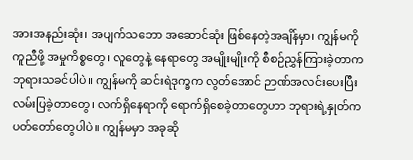အားအနည်းဆုံး၊ အပျက်သဘော အဆောင်ဆုံး ဖြစ်နေတဲ့အချိန်မှာ၊ ကျွန်မကို ကူညီဖို့ အမှုကိစ္စတွေ၊ လူတွေနဲ့ နေရာတွေ အမျိုးမျိုးကို စီစဉ်ညွှန်ကြားခဲ့တာက ဘုရားသခင်ပါပဲ။ ကျွန်မကို ဆင်းရဲဒုက္ခက လွတ်အောင် ဉာဏ်အလင်းပေးပြီး လမ်းပြခဲ့တာတွေ၊ လက်ရှိနေရာကို ရောက်ရှိစေခဲ့တာတွေဟာ ဘုရားရဲ့နှုတ်ကပတ်တော်တွေပါပဲ။ ကျွန်မမှာ အခုဆို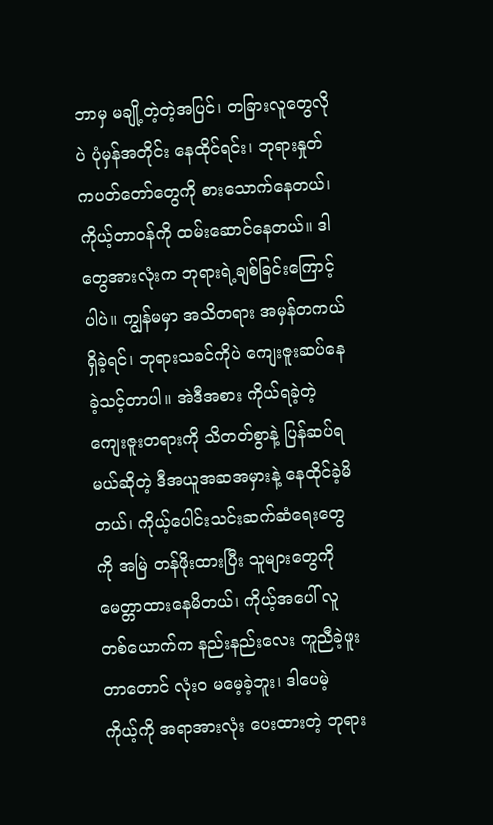ဘာမှ မချို့တဲ့တဲ့အပြင်၊ တခြားလူတွေလိုပဲ ပုံမှန်အတိုင်း နေထိုင်ရင်း၊ ဘုရားနှုတ်ကပတ်တော်တွေကို စားသောက်နေတယ်၊ ကိုယ့်တာဝန်ကို ထမ်းဆောင်နေတယ်။ ဒါတွေအားလုံးက ဘုရားရဲ့ချစ်ခြင်းကြောင့်ပါပဲ။ ကျွန်မမှာ အသိတရား အမှန်တကယ် ရှိခဲ့ရင်၊ ဘုရားသခင်ကိုပဲ ကျေးဇူးဆပ်နေခဲ့သင့်တာပါ။ အဲဒီအစား ကိုယ်ရခဲ့တဲ့ ကျေးဇူးတရားကို သိတတ်စွာနဲ့ ပြန်ဆပ်ရမယ်ဆိုတဲ့ ဒီအယူအဆအမှားနဲ့ နေထိုင်ခဲ့မိတယ်၊ ကိုယ့်ပေါင်းသင်းဆက်ဆံရေးတွေကို အမြဲ တန်ဖိုးထားပြီး သူများတွေကို မေတ္တာထားနေမိတယ်၊ ကိုယ့်အပေါ် လူတစ်ယောက်က နည်းနည်းလေး ကူညီခဲ့ဖူးတာတောင် လုံးဝ မမေ့ခဲ့ဘူး၊ ဒါပေမဲ့ ကိုယ့်ကို အရာအားလုံး ပေးထားတဲ့ ဘုရား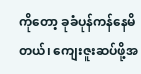ကိုတော့ ခုခံပုန်ကန်နေမိတယ်၊ ကျေးဇူးဆပ်ဖို့အ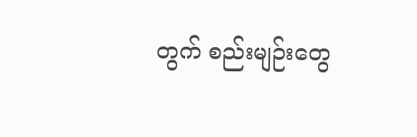တွက် စည်းမျဉ်းတွေ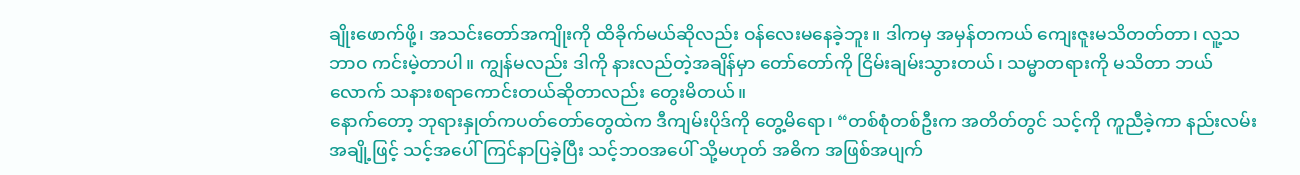ချိုးဖောက်ဖို့၊ အသင်းတော်အကျိုးကို ထိခိုက်မယ်ဆိုလည်း ဝန်လေးမနေခဲ့ဘူး။ ဒါကမှ အမှန်တကယ် ကျေးဇူးမသိတတ်တာ၊ လူ့သဘာဝ ကင်းမဲ့တာပါ။ ကျွန်မလည်း ဒါကို နားလည်တဲ့အချိန်မှာ တော်တော်ကို ငြိမ်းချမ်းသွားတယ်၊ သမ္မာတရားကို မသိတာ ဘယ်လောက် သနားစရာကောင်းတယ်ဆိုတာလည်း တွေးမိတယ်။
နောက်တော့ ဘုရားနှုတ်ကပတ်တော်တွေထဲက ဒီကျမ်းပိုဒ်ကို တွေ့မိရော၊ “တစ်စုံတစ်ဦးက အတိတ်တွင် သင့်ကို ကူညီခဲ့ကာ နည်းလမ်းအချို့ဖြင့် သင့်အပေါ် ကြင်နာပြခဲ့ပြီး သင့်ဘဝအပေါ် သို့မဟုတ် အဓိက အဖြစ်အပျက်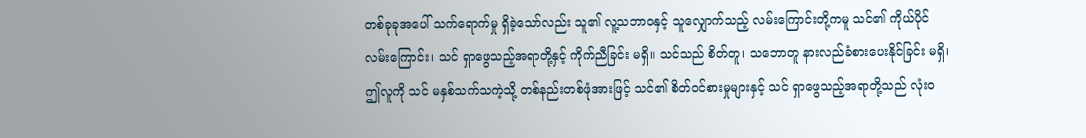တစ်ခုခုအပေါ် သက်ရောက်မှု ရှိခဲ့သော်လည်း သူ၏ လူ့သဘာဝနှင့် သူလျှောက်သည့် လမ်းကြောင်းတို့ကမူ သင်၏ ကိုယ်ပိုင် လမ်းကြောင်း၊ သင် ရှာဖွေသည့်အရာတို့နှင့် ကိုက်ညီခြင်း မရှိ။ သင်သည် စိတ်တူ၊ သဘောတူ နားလည်ခံစားပေးနိုင်ခြင်း မရှိ၊ ဤလူကို သင် မနှစ်သက်သကဲ့သို့ တစ်နည်းတစ်ဖုံအားဖြင့် သင်၏ စိတ်ဝင်စားမှုများနှင့် သင် ရှာဖွေသည့်အရာတို့သည် လုံးဝ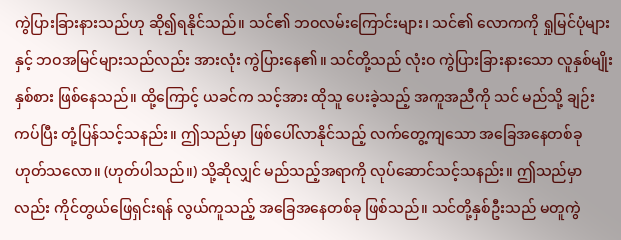ကွဲပြားခြားနားသည်ဟု ဆို၍ရနိုင်သည်။ သင်၏ ဘဝလမ်းကြောင်းများ၊ သင်၏ လောကကို ရှုမြင်ပုံများနှင့် ဘဝအမြင်များသည်လည်း အားလုံး ကွဲပြားနေ၏။ သင်တို့သည် လုံးဝ ကွဲပြားခြားနားသော လူနှစ်မျိုးနှစ်စား ဖြစ်နေသည်။ ထို့ကြောင့် ယခင်က သင့်အား ထိုသူ ပေးခဲ့သည့် အကူအညီကို သင် မည်သို့ ချဉ်းကပ်ပြီး တုံ့ပြန်သင့်သနည်း။ ဤသည်မှာ ဖြစ်ပေါ်လာနိုင်သည့် လက်တွေ့ကျသော အခြေအနေတစ်ခု ဟုတ်သလော။ (ဟုတ်ပါသည်။) သို့ဆိုလျှင် မည်သည့်အရာကို လုပ်ဆောင်သင့်သနည်း။ ဤသည်မှာလည်း ကိုင်တွယ်ဖြေရှင်းရန် လွယ်ကူသည့် အခြေအနေတစ်ခု ဖြစ်သည်။ သင်တို့နှစ်ဦးသည် မတူကွဲ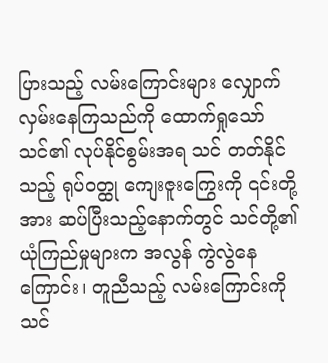ပြားသည့် လမ်းကြောင်းများ လျှောက်လှမ်းနေကြသည်ကို ထောက်ရှုသော် သင်၏ လုပ်နိုင်စွမ်းအရ သင် တတ်နိုင်သည့် ရုပ်ဝတ္ထု ကျေးဇူးကြွေးကို ၎င်းတို့အား ဆပ်ပြီးသည့်နောက်တွင် သင်တို့၏ ယုံကြည်မှုများက အလွန် ကွဲလွဲနေကြောင်း၊ တူညီသည့် လမ်းကြောင်းကို သင်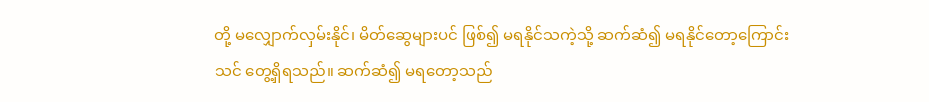တို့ မလျှောက်လှမ်းနိုင်၊ မိတ်ဆွေများပင် ဖြစ်၍ မရနိုင်သကဲ့သို့ ဆက်ဆံ၍ မရနိုင်တော့ကြောင်း သင် တွေ့ရှိရသည်။ ဆက်ဆံ၍ မရတော့သည်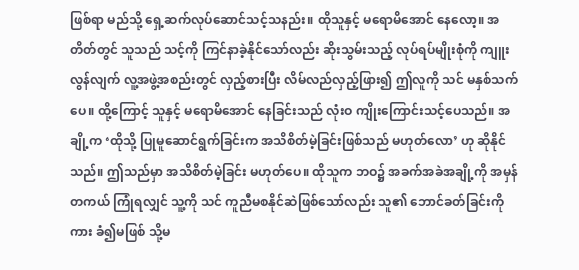ဖြစ်ရာ မည်သို့ ရှေ့ဆက်လုပ်ဆောင်သင့်သနည်း။ ထိုသူနှင့် မရောမိအောင် နေလော့။ အတိတ်တွင် သူသည် သင့်ကို ကြင်နာခဲ့နိုင်သော်လည်း ဆိုးသွမ်းသည့် လုပ်ရပ်မျိုးစုံကို ကျူးလွန်လျက် လူ့အဖွဲ့အစည်းတွင် လှည့်စားပြီး လိမ်လည်လှည့်ဖြား၍ ဤလူကို သင် မနှစ်သက်ပေ။ ထို့ကြောင့် သူနှင့် မရောမိအောင် နေခြင်းသည် လုံးဝ ကျိုးကြောင်းသင့်ပေသည်။ အချို့က ‘ထိုသို့ ပြုမူဆောင်ရွက်ခြင်းက အသိစိတ်မဲ့ခြင်းဖြစ်သည် မဟုတ်လော’ ဟု ဆိုနိုင်သည်။ ဤသည်မှာ အသိစိတ်မဲ့ခြင်း မဟုတ်ပေ။ ထိုသူက ဘဝ၌ အခက်အခဲအချို့ကို အမှန်တကယ် ကြုံရလျှင် သူ့ကို သင် ကူညီမစနိုင်ဆဲဖြစ်သော်လည်း သူ၏ ဘောင်ခတ်ခြင်းကိုကား ခံ၍မဖြစ် သို့မ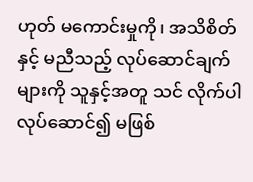ဟုတ် မကောင်းမှုကို၊ အသိစိတ်နှင့် မညီသည့် လုပ်ဆောင်ချက်များကို သူနှင့်အတူ သင် လိုက်ပါလုပ်ဆောင်၍ မဖြစ်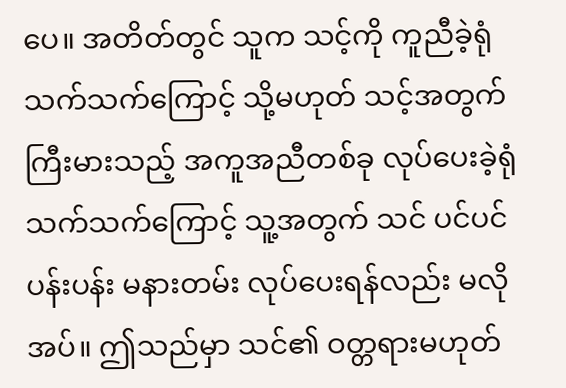ပေ။ အတိတ်တွင် သူက သင့်ကို ကူညီခဲ့ရုံသက်သက်ကြောင့် သို့မဟုတ် သင့်အတွက် ကြီးမားသည့် အကူအညီတစ်ခု လုပ်ပေးခဲ့ရုံသက်သက်ကြောင့် သူ့အတွက် သင် ပင်ပင်ပန်းပန်း မနားတမ်း လုပ်ပေးရန်လည်း မလိုအပ်။ ဤသည်မှာ သင်၏ ဝတ္တရားမဟုတ်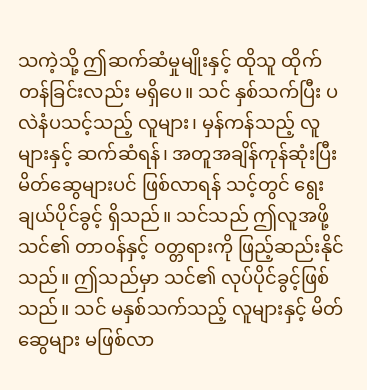သကဲ့သို့ ဤဆက်ဆံမှုမျိုးနှင့် ထိုသူ ထိုက်တန်ခြင်းလည်း မရှိပေ။ သင် နှစ်သက်ပြီး ပလဲနံပသင့်သည့် လူများ၊ မှန်ကန်သည့် လူများနှင့် ဆက်ဆံရန်၊ အတူအချိန်ကုန်ဆုံးပြီး မိတ်ဆွေများပင် ဖြစ်လာရန် သင့်တွင် ရွေးချယ်ပိုင်ခွင့် ရှိသည်။ သင်သည် ဤလူအဖို့ သင်၏ တာဝန်နှင့် ဝတ္တရားကို ဖြည့်ဆည်းနိုင်သည်။ ဤသည်မှာ သင်၏ လုပ်ပိုင်ခွင့်ဖြစ်သည်။ သင် မနှစ်သက်သည့် လူများနှင့် မိတ်ဆွေများ မဖြစ်လာ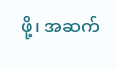ဖို့၊ အဆက်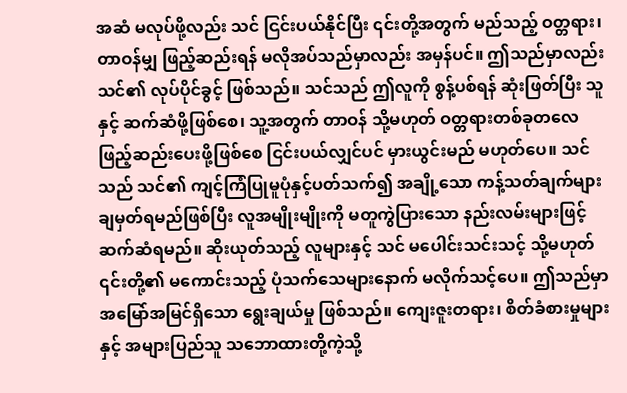အဆံ မလုပ်ဖို့လည်း သင် ငြင်းပယ်နိုင်ပြီး ၎င်းတို့အတွက် မည်သည့် ဝတ္တရား၊ တာဝန်မျှ ဖြည့်ဆည်းရန် မလိုအပ်သည်မှာလည်း အမှန်ပင်။ ဤသည်မှာလည်း သင်၏ လုပ်ပိုင်ခွင့် ဖြစ်သည်။ သင်သည် ဤလူကို စွန့်ပစ်ရန် ဆုံးဖြတ်ပြီး သူနှင့် ဆက်ဆံဖို့ဖြစ်စေ၊ သူ့အတွက် တာဝန် သို့မဟုတ် ဝတ္တရားတစ်ခုတလေ ဖြည့်ဆည်းပေးဖို့ဖြစ်စေ ငြင်းပယ်လျှင်ပင် မှားယွင်းမည် မဟုတ်ပေ။ သင်သည် သင်၏ ကျင့်ကြံပြုမူပုံနှင့်ပတ်သက်၍ အချို့သော ကန့်သတ်ချက်များ ချမှတ်ရမည်ဖြစ်ပြီး လူအမျိုးမျိုးကို မတူကွဲပြားသော နည်းလမ်းများဖြင့် ဆက်ဆံရမည်။ ဆိုးယုတ်သည့် လူများနှင့် သင် မပေါင်းသင်းသင့် သို့မဟုတ် ၎င်းတို့၏ မကောင်းသည့် ပုံသက်သေများနောက် မလိုက်သင့်ပေ။ ဤသည်မှာ အမြော်အမြင်ရှိသော ရွေးချယ်မှု ဖြစ်သည်။ ကျေးဇူးတရား၊ စိတ်ခံစားမှုများနှင့် အများပြည်သူ သဘောထားတို့ကဲ့သို့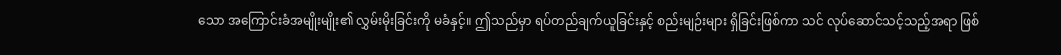သော အကြောင်းခံအမျိုးမျိုး၏ လွှမ်းမိုးခြင်းကို မခံနှင့်။ ဤသည်မှာ ရပ်တည်ချက်ယူခြင်းနှင့် စည်းမျဉ်းများ ရှိခြင်းဖြစ်ကာ သင် လုပ်ဆောင်သင့်သည့်အရာ ဖြစ်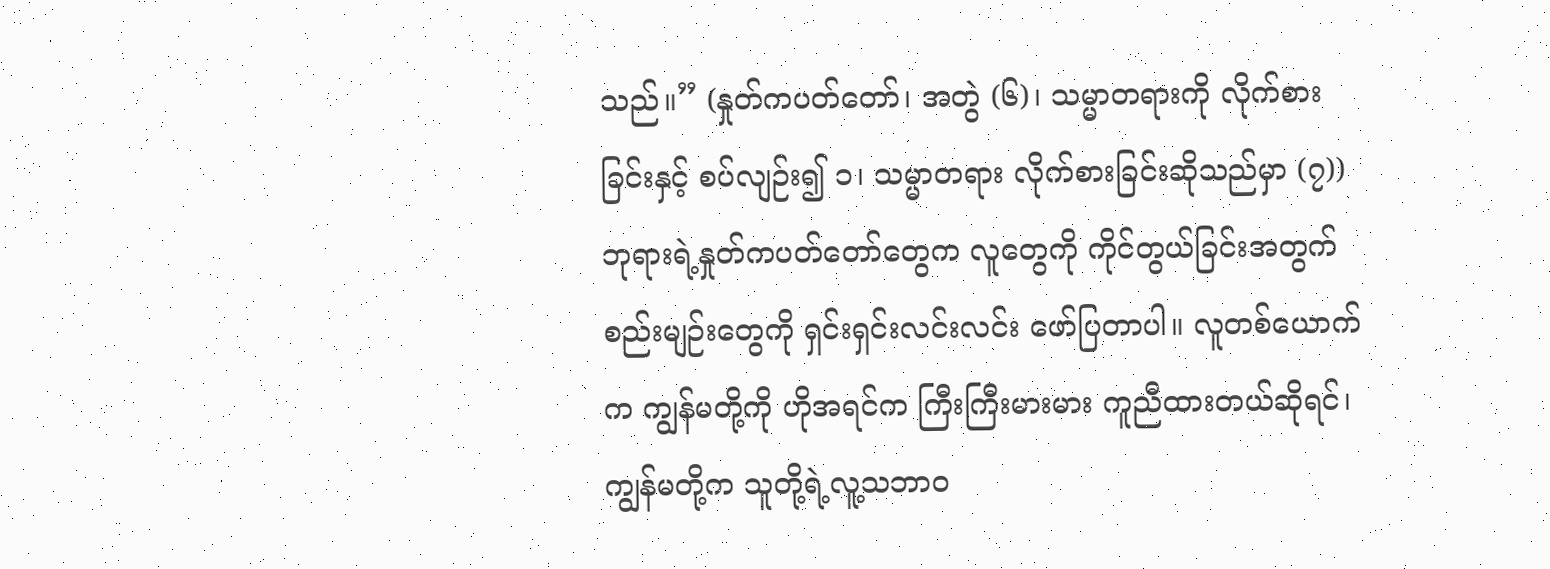သည်။” (နှုတ်ကပတ်တော်၊ အတွဲ (၆)၊ သမ္မာတရားကို လိုက်စားခြင်းနှင့် စပ်လျဉ်း၍ ၁၊ သမ္မာတရား လိုက်စားခြင်းဆိုသည်မှာ (၇)) ဘုရားရဲ့နှုတ်ကပတ်တော်တွေက လူတွေကို ကိုင်တွယ်ခြင်းအတွက် စည်းမျဉ်းတွေကို ရှင်းရှင်းလင်းလင်း ဖော်ပြတာပါ။ လူတစ်ယောက်က ကျွန်မတို့ကို ဟိုအရင်က ကြီးကြီးမားမား ကူညီထားတယ်ဆိုရင်၊ ကျွန်မတို့က သူတို့ရဲ့လူ့သဘာဝ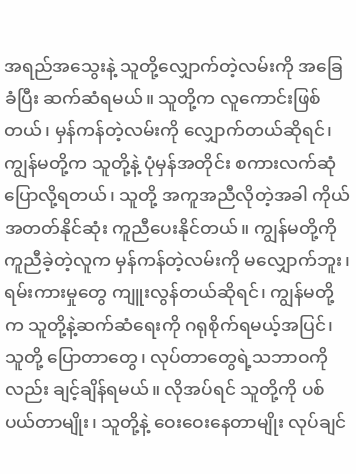အရည်အသွေးနဲ့ သူတို့လျှောက်တဲ့လမ်းကို အခြေခံပြီး ဆက်ဆံရမယ်။ သူတို့က လူကောင်းဖြစ်တယ်၊ မှန်ကန်တဲ့လမ်းကို လျှောက်တယ်ဆိုရင်၊ ကျွန်မတို့က သူတို့နဲ့ ပုံမှန်အတိုင်း စကားလက်ဆုံ ပြောလို့ရတယ်၊ သူတို့ အကူအညီလိုတဲ့အခါ ကိုယ်အတတ်နိုင်ဆုံး ကူညီပေးနိုင်တယ်။ ကျွန်မတို့ကို ကူညီခဲ့တဲ့လူက မှန်ကန်တဲ့လမ်းကို မလျှောက်ဘူး၊ ရမ်းကားမှုတွေ ကျူးလွန်တယ်ဆိုရင်၊ ကျွန်မတို့က သူတို့နဲ့ဆက်ဆံရေးကို ဂရုစိုက်ရမယ့်အပြင်၊ သူတို့ ပြောတာတွေ၊ လုပ်တာတွေရဲ့သဘာဝကိုလည်း ချင့်ချိန်ရမယ်။ လိုအပ်ရင် သူတို့ကို ပစ်ပယ်တာမျိုး၊ သူတို့နဲ့ ဝေးဝေးနေတာမျိုး လုပ်ချင်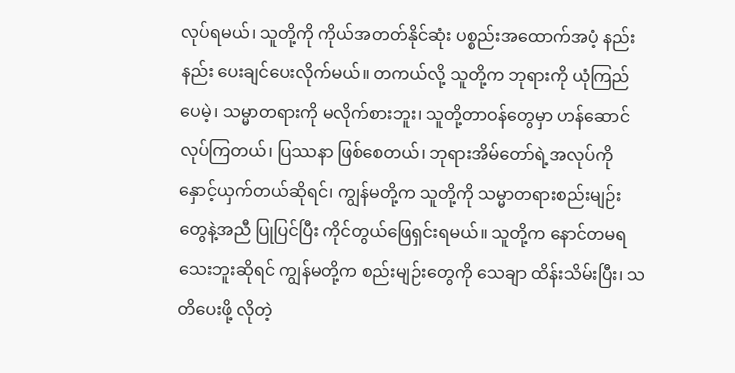လုပ်ရမယ်၊ သူတို့ကို ကိုယ်အတတ်နိုင်ဆုံး ပစ္စည်းအထောက်အပံ့ နည်းနည်း ပေးချင်ပေးလိုက်မယ်။ တကယ်လို့ သူတို့က ဘုရားကို ယုံကြည်ပေမဲ့၊ သမ္မာတရားကို မလိုက်စားဘူး၊ သူတို့တာဝန်တွေမှာ ဟန်ဆောင်လုပ်ကြတယ်၊ ပြဿနာ ဖြစ်စေတယ်၊ ဘုရားအိမ်တော်ရဲ့အလုပ်ကို နှောင့်ယှက်တယ်ဆိုရင်၊ ကျွန်မတို့က သူတို့ကို သမ္မာတရားစည်းမျဉ်းတွေနဲ့အညီ ပြုပြင်ပြီး ကိုင်တွယ်ဖြေရှင်းရမယ်။ သူတို့က နောင်တမရသေးဘူးဆိုရင် ကျွန်မတို့က စည်းမျဉ်းတွေကို သေချာ ထိန်းသိမ်းပြီး၊ သတိပေးဖို့ လိုတဲ့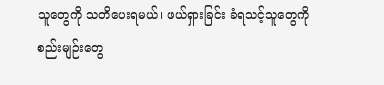သူတွေကို သတိပေးရမယ်၊ ဖယ်ရှားခြင်း ခံရသင့်သူတွေကို စည်းမျဉ်းတွေ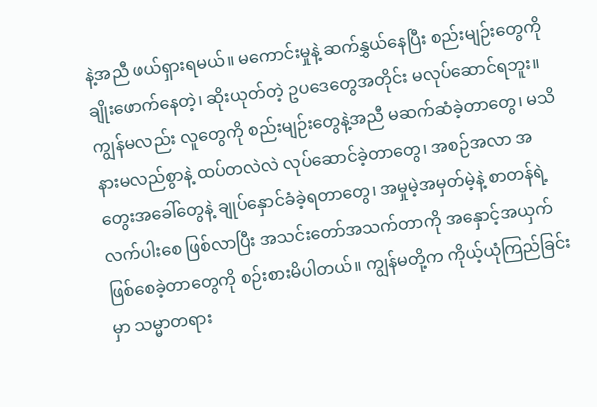နဲ့အညီ ဖယ်ရှားရမယ်။ မကောင်းမှုနဲ့ ဆက်နွှယ်နေပြီး စည်းမျဉ်းတွေကို ချိုးဖောက်နေတဲ့၊ ဆိုးယုတ်တဲ့ ဥပဒေတွေအတိုင်း မလုပ်ဆောင်ရဘူး။ ကျွန်မလည်း လူတွေကို စည်းမျဉ်းတွေနဲ့အညီ မဆက်ဆံခဲ့တာတွေ၊ မသိနားမလည်စွာနဲ့ ထပ်တလဲလဲ လုပ်ဆောင်ခဲ့တာတွေ၊ အစဉ်အလာ အတွေးအခေါ်တွေနဲ့ ချုပ်နှောင်ခံခဲ့ရတာတွေ၊ အမှုမဲ့အမှတ်မဲ့နဲ့ စာတန်ရဲ့လက်ပါးစေ ဖြစ်လာပြီး အသင်းတော်အသက်တာကို အနှောင့်အယှက် ဖြစ်စေခဲ့တာတွေကို စဉ်းစားမိပါတယ်။ ကျွန်မတို့က ကိုယ့်ယုံကြည်ခြင်းမှာ သမ္မာတရား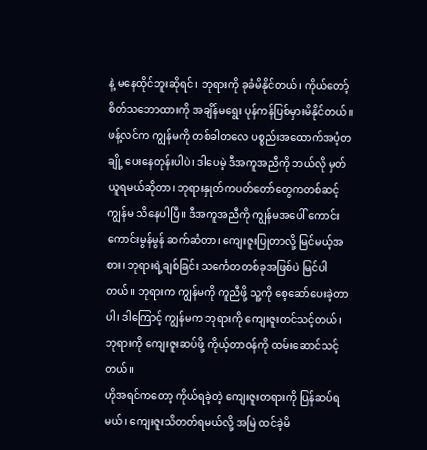နဲ့ မနေထိုင်ဘူးဆိုရင်၊ ဘုရားကို ခုခံမိနိုင်တယ်၊ ကိုယ်တော့်စိတ်သဘောထားကို အချိန်မရွေး ပုန်ကန်ပြစ်မှားမိနိုင်တယ်။ ဖန့်လင်က ကျွန်မကို တစ်ခါတလေ ပစ္စည်းအထောက်အပံ့တချို့ ပေးနေတုန်းပါပဲ၊ ဒါပေမဲ့ ဒီအကူအညီကို ဘယ်လို မှတ်ယူရမယ်ဆိုတာ၊ ဘုရားနှုတ်ကပတ်တော်တွေကတစ်ဆင့် ကျွန်မ သိနေပါပြီ။ ဒီအကူအညီကို ကျွန်မအပေါ် ကောင်းကောင်းမွန်မွန် ဆက်ဆံတာ၊ ကျေးဇူးပြုတာလို့ မြင်မယ့်အစား၊ ဘုရားရဲ့ချစ်ခြင်း သင်္ကေတတစ်ခုအဖြစ်ပဲ မြင်ပါတယ်။ ဘုရားက ကျွန်မကို ကူညီဖို့ သူ့ကို စေ့ဆော်ပေးခဲ့တာပါ၊ ဒါကြောင့် ကျွန်မက ဘုရားကို ကျေးဇူးတင်သင့်တယ်၊ ဘုရားကို ကျေးဇူးဆပ်ဖို့ ကိုယ့်တာဝန်ကို ထမ်းဆောင်သင့်တယ်။
ဟိုအရင်ကတော့ ကိုယ်ရခဲ့တဲ့ ကျေးဇူးတရားကို ပြန်ဆပ်ရမယ်၊ ကျေးဇူးသိတတ်ရမယ်လို့ အမြဲ ထင်ခဲ့မိ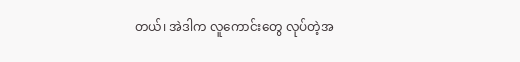တယ်၊ အဲဒါက လူကောင်းတွေ လုပ်တဲ့အ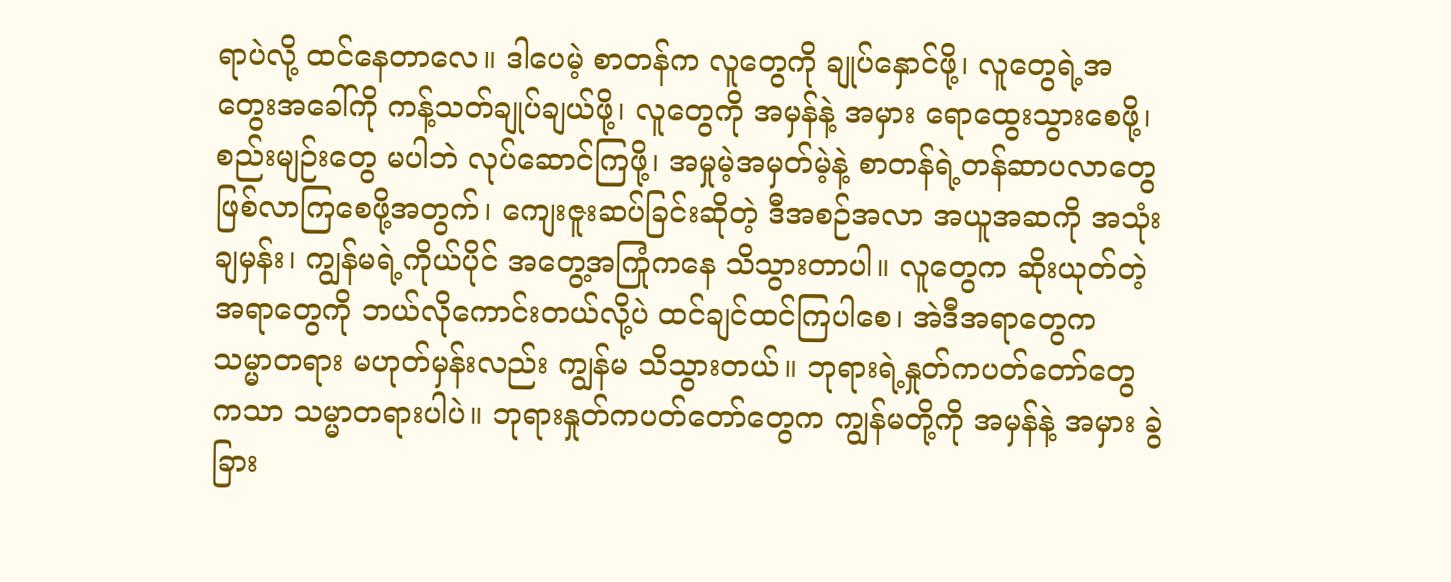ရာပဲလို့ ထင်နေတာလေ။ ဒါပေမဲ့ စာတန်က လူတွေကို ချုပ်နှောင်ဖို့၊ လူတွေရဲ့အတွေးအခေါ်ကို ကန့်သတ်ချုပ်ချယ်ဖို့၊ လူတွေကို အမှန်နဲ့ အမှား ရောထွေးသွားစေဖို့၊ စည်းမျဉ်းတွေ မပါဘဲ လုပ်ဆောင်ကြဖို့၊ အမှုမဲ့အမှတ်မဲ့နဲ့ စာတန်ရဲ့တန်ဆာပလာတွေ ဖြစ်လာကြစေဖို့အတွက်၊ ကျေးဇူးဆပ်ခြင်းဆိုတဲ့ ဒီအစဉ်အလာ အယူအဆကို အသုံးချမှန်း၊ ကျွန်မရဲ့ကိုယ်ပိုင် အတွေ့အကြုံကနေ သိသွားတာပါ။ လူတွေက ဆိုးယုတ်တဲ့အရာတွေကို ဘယ်လိုကောင်းတယ်လို့ပဲ ထင်ချင်ထင်ကြပါစေ၊ အဲဒီအရာတွေက သမ္မာတရား မဟုတ်မှန်းလည်း ကျွန်မ သိသွားတယ်။ ဘုရားရဲ့နှုတ်ကပတ်တော်တွေကသာ သမ္မာတရားပါပဲ။ ဘုရားနှုတ်ကပတ်တော်တွေက ကျွန်မတို့ကို အမှန်နဲ့ အမှား ခွဲခြား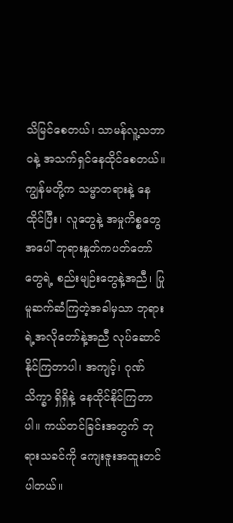သိမြင်စေတယ်၊ သာမန်လူ့သဘာဝနဲ့ အသက်ရှင်နေထိုင်စေတယ်။ ကျွန်မတို့က သမ္မာတရားနဲ့ နေထိုင်ပြီး၊ လူတွေနဲ့ အမှုကိစ္စတွေအပေါ် ဘုရားနှုတ်ကပတ်တော်တွေရဲ့ စည်းမျဉ်းတွေနဲ့အညီ၊ ပြုမူဆက်ဆံကြတဲ့အခါမှသာ ဘုရားရဲ့အလိုတော်နဲ့အညီ လုပ်ဆောင်နိုင်ကြတာပါ၊ အကျင့်၊ ဂုဏ်သိက္ခာ ရှိရှိနဲ့ နေထိုင်နိုင်ကြတာပါ။ ကယ်တင်ခြင်းအတွက် ဘုရားသခင်ကို ကျေးဇူးအထူးတင်ပါတယ်။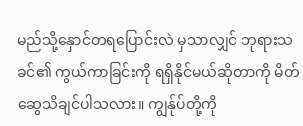မည်သို့နှောင်တရပြောင်းလဲ မှသာလျှင် ဘုရားသခင်၏ ကွယ်ကာခြင်းကို ရရှိနိုင်မယ်ဆိုတာကို မိတ်ဆွေသိချင်ပါသလား။ ကျွန်ုပ်တို့ကို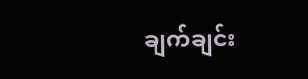ချက်ချင်း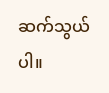ဆက်သွယ်ပါ။